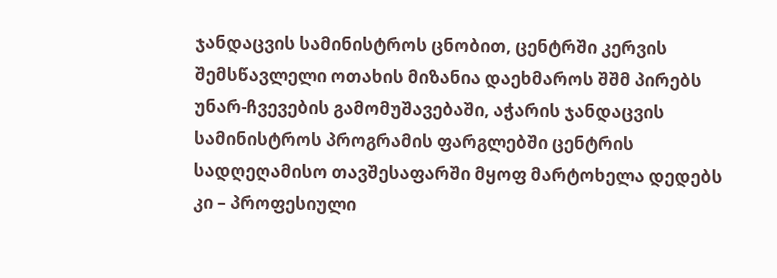ჯანდაცვის სამინისტროს ცნობით, ცენტრში კერვის შემსწავლელი ოთახის მიზანია დაეხმაროს შშმ პირებს უნარ-ჩვევების გამომუშავებაში, აჭარის ჯანდაცვის სამინისტროს პროგრამის ფარგლებში ცენტრის სადღეღამისო თავშესაფარში მყოფ მარტოხელა დედებს კი – პროფესიული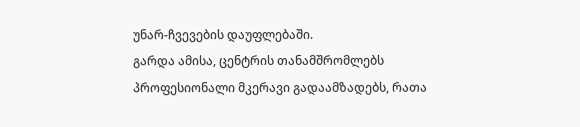უნარ-ჩვევების დაუფლებაში.
გარდა ამისა, ცენტრის თანამშრომლებს პროფესიონალი მკერავი გადაამზადებს, რათა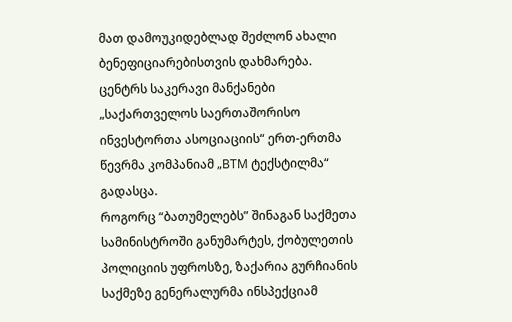მათ დამოუკიდებლად შეძლონ ახალი ბენეფიციარებისთვის დახმარება.
ცენტრს საკერავი მანქანები „საქართველოს საერთაშორისო ინვესტორთა ასოციაციის“ ერთ-ერთმა წევრმა კომპანიამ „BTM ტექსტილმა“ გადასცა.
როგორც “ბათუმელებს” შინაგან საქმეთა სამინისტროში განუმარტეს, ქობულეთის პოლიციის უფროსზე, ზაქარია გურჩიანის საქმეზე გენერალურმა ინსპექციამ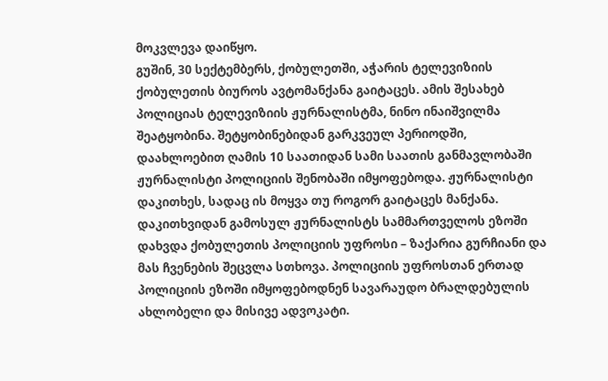მოკვლევა დაიწყო.
გუშინ, 30 სექტემბერს, ქობულეთში, აჭარის ტელევიზიის ქობულეთის ბიუროს ავტომანქანა გაიტაცეს. ამის შესახებ პოლიციას ტელევიზიის ჟურნალისტმა, ნინო ინაიშვილმა შეატყობინა. შეტყობინებიდან გარკვეულ პერიოდში, დაახლოებით ღამის 10 საათიდან სამი საათის განმავლობაში ჟურნალისტი პოლიციის შენობაში იმყოფებოდა. ჟურნალისტი დაკითხეს, სადაც ის მოყვა თუ როგორ გაიტაცეს მანქანა. დაკითხვიდან გამოსულ ჟურნალისტს სამმართველოს ეზოში დახვდა ქობულეთის პოლიციის უფროსი – ზაქარია გურჩიანი და მას ჩვენების შეცვლა სთხოვა. პოლიციის უფროსთან ერთად პოლიციის ეზოში იმყოფებოდნენ სავარაუდო ბრალდებულის ახლობელი და მისივე ადვოკატი.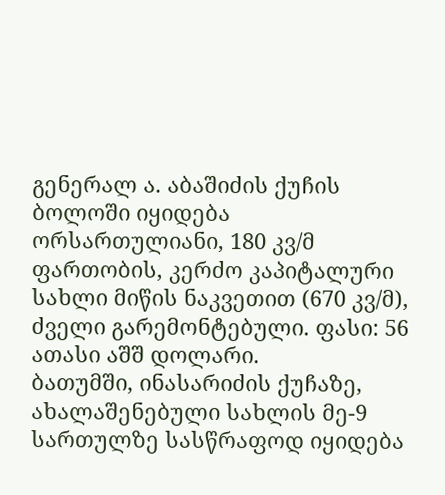გენერალ ა. აბაშიძის ქუჩის ბოლოში იყიდება ორსართულიანი, 180 კვ/მ ფართობის, კერძო კაპიტალური სახლი მიწის ნაკვეთით (670 კვ/მ), ძველი გარემონტებული. ფასი: 56 ათასი აშშ დოლარი.
ბათუმში, ინასარიძის ქუჩაზე, ახალაშენებული სახლის მე-9 სართულზე სასწრაფოდ იყიდება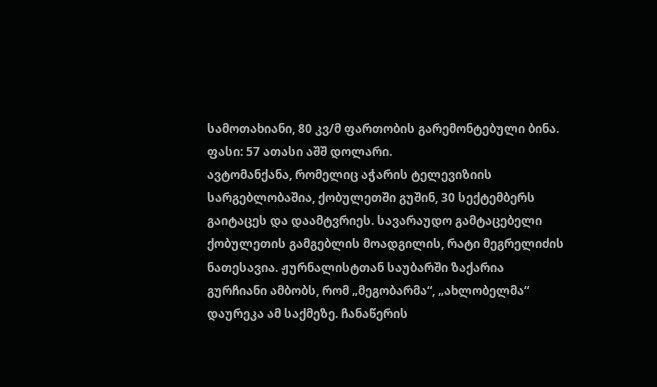სამოთახიანი, 80 კვ/მ ფართობის გარემონტებული ბინა. ფასი: 57 ათასი აშშ დოლარი.
ავტომანქანა, რომელიც აჭარის ტელევიზიის სარგებლობაშია, ქობულეთში გუშინ, 30 სექტემბერს გაიტაცეს და დაამტვრიეს. სავარაუდო გამტაცებელი ქობულეთის გამგებლის მოადგილის, რატი მეგრელიძის ნათესავია. ჟურნალისტთან საუბარში ზაქარია გურჩიანი ამბობს, რომ „მეგობარმა“, „ახლობელმა“ დაურეკა ამ საქმეზე. ჩანაწერის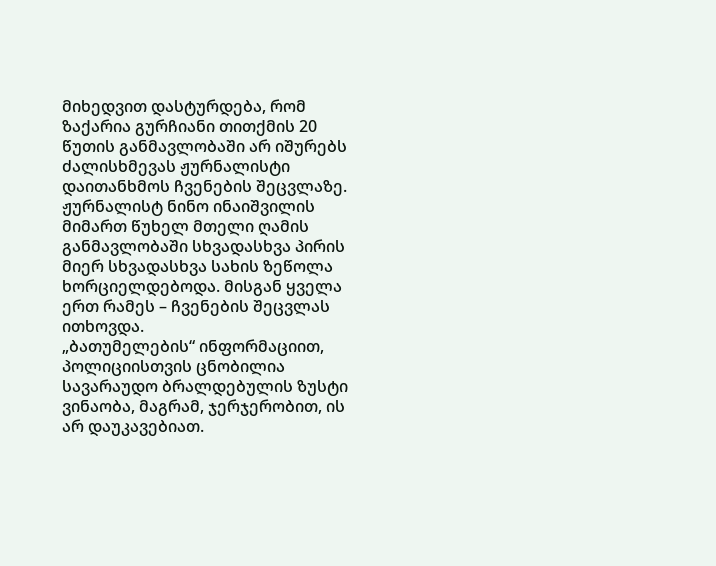მიხედვით დასტურდება, რომ ზაქარია გურჩიანი თითქმის 20 წუთის განმავლობაში არ იშურებს ძალისხმევას ჟურნალისტი დაითანხმოს ჩვენების შეცვლაზე.
ჟურნალისტ ნინო ინაიშვილის მიმართ წუხელ მთელი ღამის განმავლობაში სხვადასხვა პირის მიერ სხვადასხვა სახის ზეწოლა ხორციელდებოდა. მისგან ყველა ერთ რამეს – ჩვენების შეცვლას ითხოვდა.
„ბათუმელების“ ინფორმაციით, პოლიციისთვის ცნობილია სავარაუდო ბრალდებულის ზუსტი ვინაობა, მაგრამ, ჯერჯერობით, ის არ დაუკავებიათ.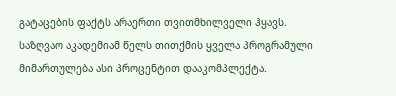გატაცების ფაქტს არაერთი თვითმხილველი ჰყავს.
საზღვაო აკადემიამ წელს თითქმის ყველა პროგრამული მიმართულება ასი პროცენტით დააკომპლექტა.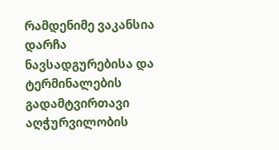რამდენიმე ვაკანსია დარჩა ნავსადგურებისა და ტერმინალების გადამტვირთავი აღჭურვილობის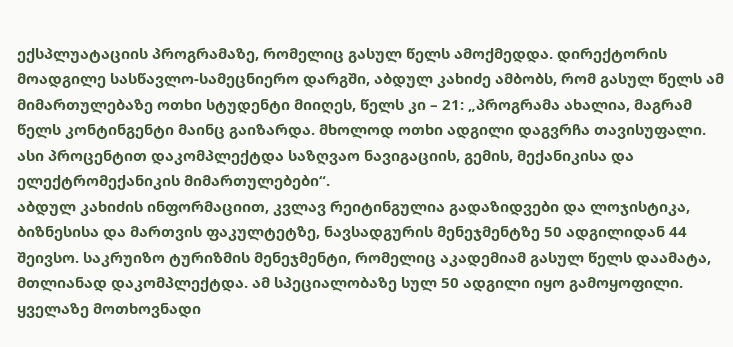ექსპლუატაციის პროგრამაზე, რომელიც გასულ წელს ამოქმედდა. დირექტორის მოადგილე სასწავლო-სამეცნიერო დარგში, აბდულ კახიძე ამბობს, რომ გასულ წელს ამ მიმართულებაზე ოთხი სტუდენტი მიიღეს, წელს კი – 21: „პროგრამა ახალია, მაგრამ წელს კონტინგენტი მაინც გაიზარდა. მხოლოდ ოთხი ადგილი დაგვრჩა თავისუფალი. ასი პროცენტით დაკომპლექტდა საზღვაო ნავიგაციის, გემის, მექანიკისა და ელექტრომექანიკის მიმართულებები“.
აბდულ კახიძის ინფორმაციით, კვლავ რეიტინგულია გადაზიდვები და ლოჯისტიკა, ბიზნესისა და მართვის ფაკულტეტზე, ნავსადგურის მენეჯმენტზე 50 ადგილიდან 44 შეივსო. საკრუიზო ტურიზმის მენეჯმენტი, რომელიც აკადემიამ გასულ წელს დაამატა, მთლიანად დაკომპლექტდა. ამ სპეციალობაზე სულ 50 ადგილი იყო გამოყოფილი.
ყველაზე მოთხოვნადი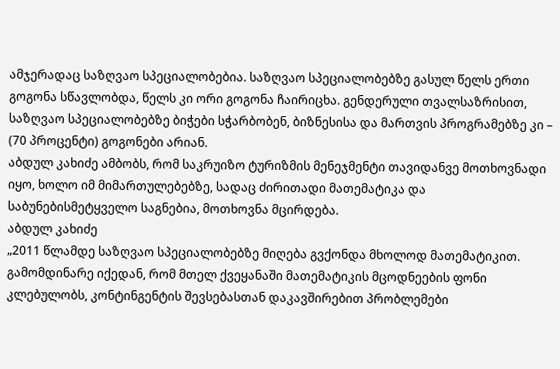ამჯერადაც საზღვაო სპეციალობებია. საზღვაო სპეციალობებზე გასულ წელს ერთი გოგონა სწავლობდა, წელს კი ორი გოგონა ჩაირიცხა. გენდერული თვალსაზრისით, საზღვაო სპეციალობებზე ბიჭები სჭარბობენ, ბიზნესისა და მართვის პროგრამებზე კი – (70 პროცენტი) გოგონები არიან.
აბდულ კახიძე ამბობს, რომ საკრუიზო ტურიზმის მენეჯმენტი თავიდანვე მოთხოვნადი იყო, ხოლო იმ მიმართულებებზე, სადაც ძირითადი მათემატიკა და საბუნებისმეტყველო საგნებია, მოთხოვნა მცირდება.
აბდულ კახიძე
„2011 წლამდე საზღვაო სპეციალობებზე მიღება გვქონდა მხოლოდ მათემატიკით. გამომდინარე იქედან, რომ მთელ ქვეყანაში მათემატიკის მცოდნეების ფონი კლებულობს, კონტინგენტის შევსებასთან დაკავშირებით პრობლემები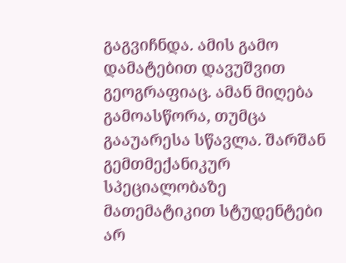გაგვიჩნდა. ამის გამო დამატებით დავუშვით გეოგრაფიაც. ამან მიღება გამოასწორა, თუმცა გააუარესა სწავლა. შარშან გემთმექანიკურ სპეციალობაზე მათემატიკით სტუდენტები არ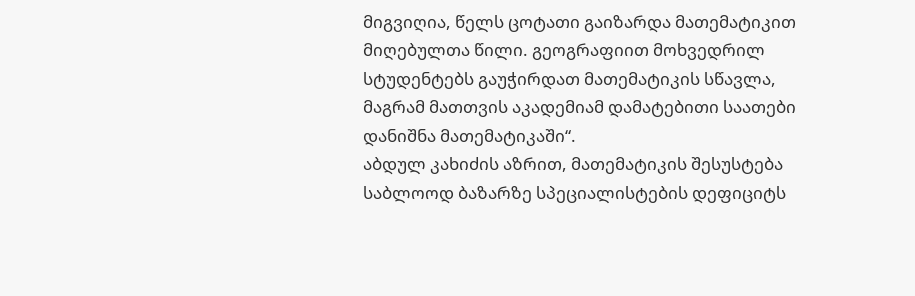მიგვიღია, წელს ცოტათი გაიზარდა მათემატიკით მიღებულთა წილი. გეოგრაფიით მოხვედრილ სტუდენტებს გაუჭირდათ მათემატიკის სწავლა, მაგრამ მათთვის აკადემიამ დამატებითი საათები დანიშნა მათემატიკაში“.
აბდულ კახიძის აზრით, მათემატიკის შესუსტება საბლოოდ ბაზარზე სპეციალისტების დეფიციტს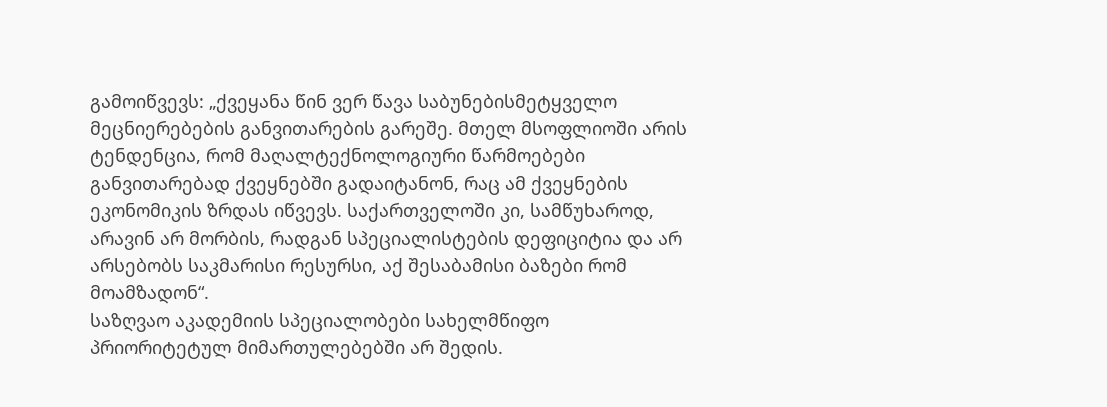გამოიწვევს: „ქვეყანა წინ ვერ წავა საბუნებისმეტყველო მეცნიერებების განვითარების გარეშე. მთელ მსოფლიოში არის ტენდენცია, რომ მაღალტექნოლოგიური წარმოებები განვითარებად ქვეყნებში გადაიტანონ, რაც ამ ქვეყნების ეკონომიკის ზრდას იწვევს. საქართველოში კი, სამწუხაროდ, არავინ არ მორბის, რადგან სპეციალისტების დეფიციტია და არ არსებობს საკმარისი რესურსი, აქ შესაბამისი ბაზები რომ მოამზადონ“.
საზღვაო აკადემიის სპეციალობები სახელმწიფო პრიორიტეტულ მიმართულებებში არ შედის.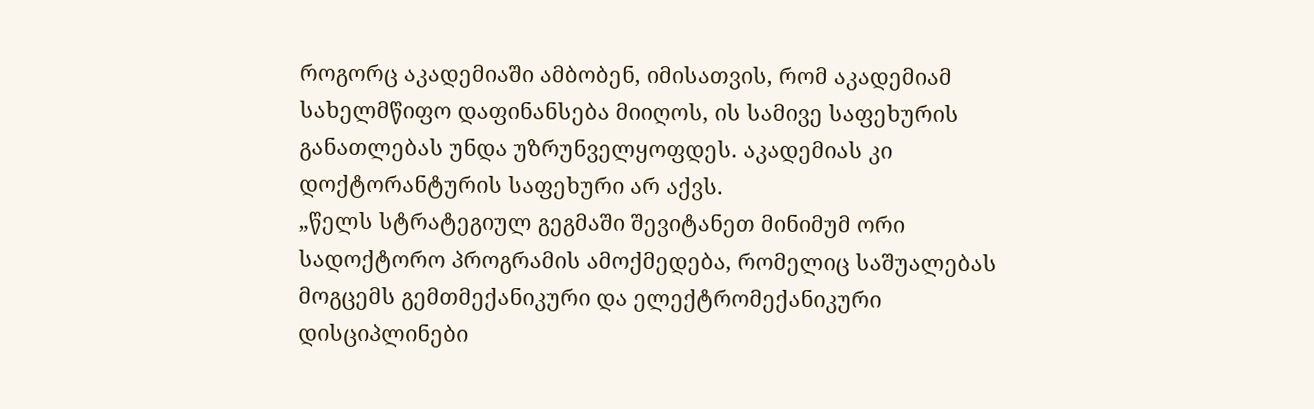როგორც აკადემიაში ამბობენ, იმისათვის, რომ აკადემიამ სახელმწიფო დაფინანსება მიიღოს, ის სამივე საფეხურის განათლებას უნდა უზრუნველყოფდეს. აკადემიას კი დოქტორანტურის საფეხური არ აქვს.
„წელს სტრატეგიულ გეგმაში შევიტანეთ მინიმუმ ორი სადოქტორო პროგრამის ამოქმედება, რომელიც საშუალებას მოგცემს გემთმექანიკური და ელექტრომექანიკური დისციპლინები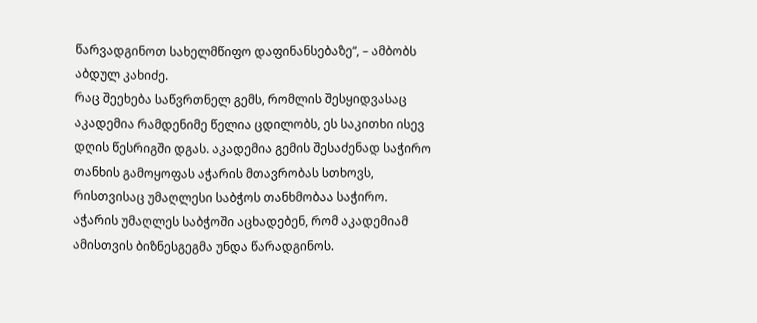წარვადგინოთ სახელმწიფო დაფინანსებაზე“, – ამბობს აბდულ კახიძე.
რაც შეეხება საწვრთნელ გემს, რომლის შესყიდვასაც აკადემია რამდენიმე წელია ცდილობს, ეს საკითხი ისევ დღის წესრიგში დგას. აკადემია გემის შესაძენად საჭირო თანხის გამოყოფას აჭარის მთავრობას სთხოვს, რისთვისაც უმაღლესი საბჭოს თანხმობაა საჭირო. აჭარის უმაღლეს საბჭოში აცხადებენ, რომ აკადემიამ ამისთვის ბიზნესგეგმა უნდა წარადგინოს.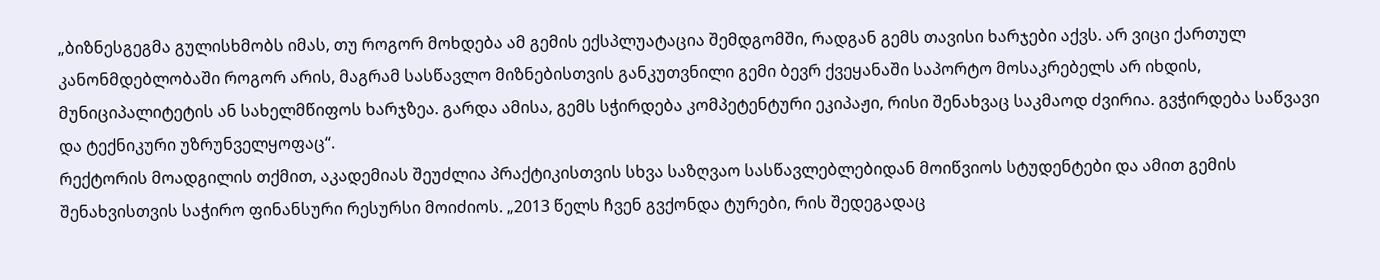„ბიზნესგეგმა გულისხმობს იმას, თუ როგორ მოხდება ამ გემის ექსპლუატაცია შემდგომში, რადგან გემს თავისი ხარჯები აქვს. არ ვიცი ქართულ კანონმდებლობაში როგორ არის, მაგრამ სასწავლო მიზნებისთვის განკუთვნილი გემი ბევრ ქვეყანაში საპორტო მოსაკრებელს არ იხდის, მუნიციპალიტეტის ან სახელმწიფოს ხარჯზეა. გარდა ამისა, გემს სჭირდება კომპეტენტური ეკიპაჟი, რისი შენახვაც საკმაოდ ძვირია. გვჭირდება საწვავი და ტექნიკური უზრუნველყოფაც“.
რექტორის მოადგილის თქმით, აკადემიას შეუძლია პრაქტიკისთვის სხვა საზღვაო სასწავლებლებიდან მოიწვიოს სტუდენტები და ამით გემის შენახვისთვის საჭირო ფინანსური რესურსი მოიძიოს. „2013 წელს ჩვენ გვქონდა ტურები, რის შედეგადაც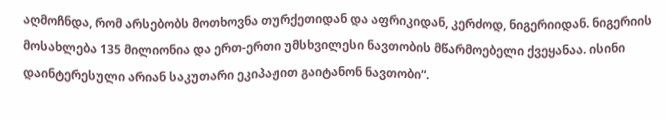აღმოჩნდა, რომ არსებობს მოთხოვნა თურქეთიდან და აფრიკიდან, კერძოდ, ნიგერიიდან. ნიგერიის მოსახლება 135 მილიონია და ერთ-ერთი უმსხვილესი ნავთობის მწარმოებელი ქვეყანაა. ისინი დაინტერესული არიან საკუთარი ეკიპაჟით გაიტანონ ნავთობი“.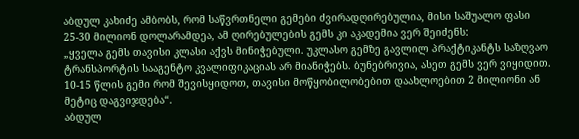აბდულ კახიძე ამბობს, რომ საწვრთნელი გემები ძვირადღირებულია, მისი საშუალო ფასი 25-30 მილიონ დოლარამდეა, ამ ღირებულების გემს კი აკადემია ვერ შეიძენს:
„ყველა გემს თავისი კლასი აქვს მინიჭებული. უკლასო გემზე გავლილ პრაქტიკანტს საზღვაო ტრანსპორტის სააგენტო კვალიფიკაციას არ მიანიჭებს. ბუნებრივია, ასეთ გემს ვერ ვიყიდით. 10-15 წლის გემი რომ შევისყიდოთ, თავისი მოწყობილობებით დაახლოებით 2 მილიონი ან მეტიც დაგვიჯდება“.
აბდულ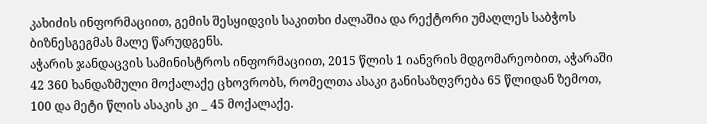კახიძის ინფორმაციით, გემის შესყიდვის საკითხი ძალაშია და რექტორი უმაღლეს საბჭოს ბიზნესგეგმას მალე წარუდგენს.
აჭარის ჯანდაცვის სამინისტროს ინფორმაციით, 2015 წლის 1 იანვრის მდგომარეობით, აჭარაში 42 360 ხანდაზმული მოქალაქე ცხოვრობს, რომელთა ასაკი განისაზღვრება 65 წლიდან ზემოთ, 100 და მეტი წლის ასაკის კი _ 45 მოქალაქე.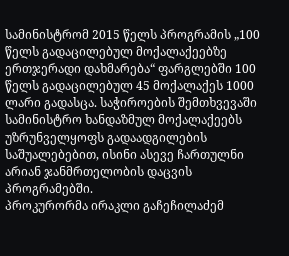სამინისტრომ 2015 წელს პროგრამის „100 წელს გადაცილებულ მოქალაქეებზე ერთჯერადი დახმარება“ ფარგლებში 100 წელს გადაცილებულ 45 მოქალაქეს 1000 ლარი გადასცა. საჭიროების შემთხვევაში სამინისტრო ხანდაზმულ მოქალაქეებს უზრუნველყოფს გადაადგილების საშუალებებით, ისინი ასევე ჩართულნი არიან ჯანმრთელობის დაცვის პროგრამებში.
პროკურორმა ირაკლი გაჩეჩილაძემ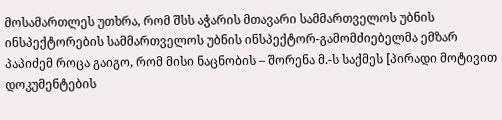მოსამართლეს უთხრა, რომ შსს აჭარის მთავარი სამმართველოს უბნის ინსპექტორების სამმართველოს უბნის ინსპექტორ-გამომძიებელმა ემზარ პაპიძემ როცა გაიგო, რომ მისი ნაცნობის – შორენა მ.-ს საქმეს [პირადი მოტივით დოკუმენტების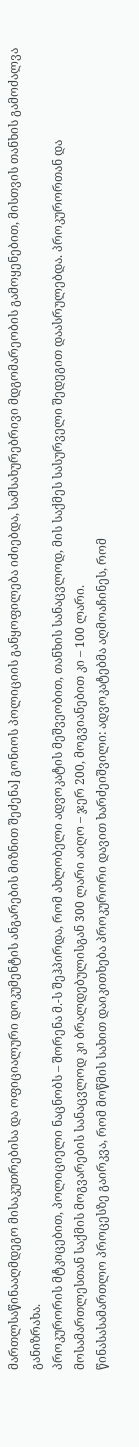მართლსაწინააღმდეგო მისაკუთრებისა და ოფიციალური დოკუმენტის ანგარების მიზნით შეძენა] გონიოს პოლიციის განყოფილება იძიებდა, სამსახურებრივი მდგომარეობის გამოყენებით, მისთვის თანხის გამოძალვა განიზრახა.
პროკურორის მტკიცებით, პოლიციელი ნაცნობს – შორენა მ.-ს შეჰპირდა, რომ ახლობელი ადვოკატის მეშვეობით, თანხის სანაცვლოდ, მის საქმეს სასურველი შედეგით დაასრულებდა. პროკურორთან და მოსამართლესთან საქმის მოგვარების სანაცვლოდ კი ბრალდებულისგან 300 ლარი აიღო – ჯერ 200, მოგვიანებით კი – 100 ლარი.
წინასასამართლო პროცესზე გაირკვა, რომ მოწმის სახით დაიკითხება პროკურორი დავით ხარძეიშვილი: ადვოკატებმა აღმოაჩინეს, რომ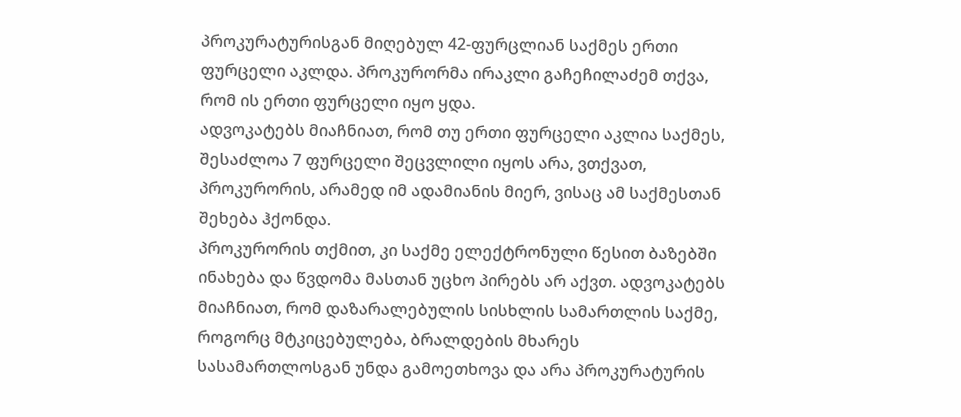პროკურატურისგან მიღებულ 42-ფურცლიან საქმეს ერთი ფურცელი აკლდა. პროკურორმა ირაკლი გაჩეჩილაძემ თქვა, რომ ის ერთი ფურცელი იყო ყდა.
ადვოკატებს მიაჩნიათ, რომ თუ ერთი ფურცელი აკლია საქმეს, შესაძლოა 7 ფურცელი შეცვლილი იყოს არა, ვთქვათ, პროკურორის, არამედ იმ ადამიანის მიერ, ვისაც ამ საქმესთან შეხება ჰქონდა.
პროკურორის თქმით, კი საქმე ელექტრონული წესით ბაზებში ინახება და წვდომა მასთან უცხო პირებს არ აქვთ. ადვოკატებს მიაჩნიათ, რომ დაზარალებულის სისხლის სამართლის საქმე, როგორც მტკიცებულება, ბრალდების მხარეს სასამართლოსგან უნდა გამოეთხოვა და არა პროკურატურის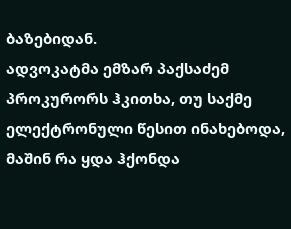ბაზებიდან.
ადვოკატმა ემზარ პაქსაძემ პროკურორს ჰკითხა, თუ საქმე ელექტრონული წესით ინახებოდა, მაშინ რა ყდა ჰქონდა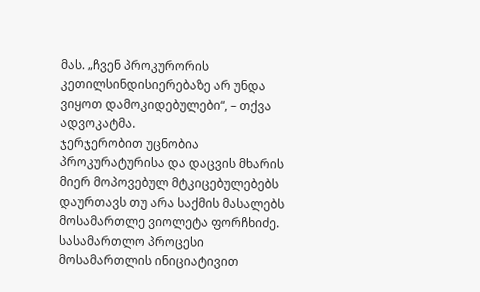მას. „ჩვენ პროკურორის კეთილსინდისიერებაზე არ უნდა ვიყოთ დამოკიდებულები“, – თქვა ადვოკატმა.
ჯერჯერობით უცნობია პროკურატურისა და დაცვის მხარის მიერ მოპოვებულ მტკიცებულებებს დაურთავს თუ არა საქმის მასალებს მოსამართლე ვიოლეტა ფორჩხიძე. სასამართლო პროცესი მოსამართლის ინიციატივით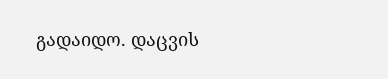გადაიდო. დაცვის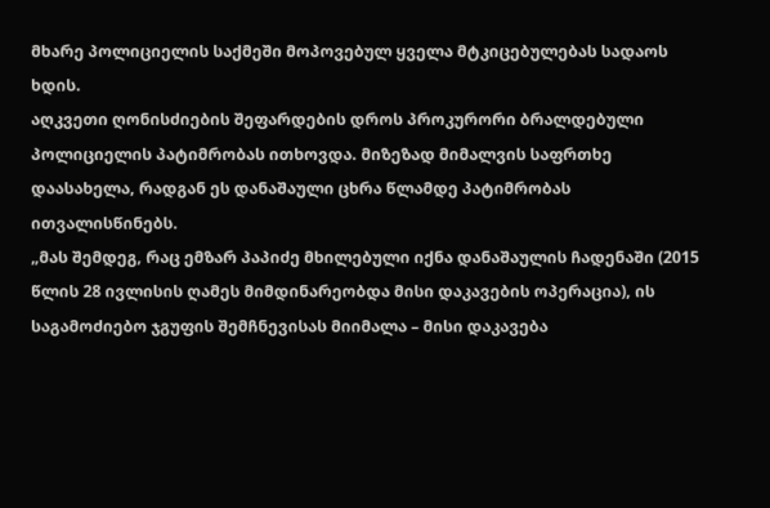მხარე პოლიციელის საქმეში მოპოვებულ ყველა მტკიცებულებას სადაოს ხდის.
აღკვეთი ღონისძიების შეფარდების დროს პროკურორი ბრალდებული პოლიციელის პატიმრობას ითხოვდა. მიზეზად მიმალვის საფრთხე დაასახელა, რადგან ეს დანაშაული ცხრა წლამდე პატიმრობას ითვალისწინებს.
„მას შემდეგ, რაც ემზარ პაპიძე მხილებული იქნა დანაშაულის ჩადენაში (2015 წლის 28 ივლისის ღამეს მიმდინარეობდა მისი დაკავების ოპერაცია), ის საგამოძიებო ჯგუფის შემჩნევისას მიიმალა – მისი დაკავება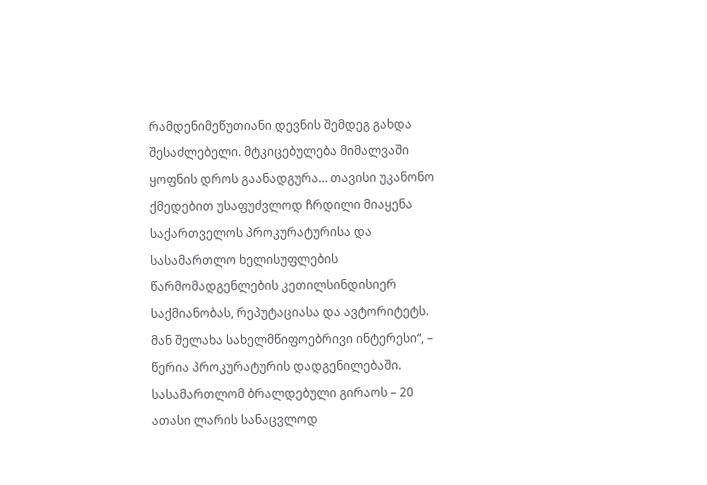რამდენიმეწუთიანი დევნის შემდეგ გახდა შესაძლებელი. მტკიცებულება მიმალვაში ყოფნის დროს გაანადგურა… თავისი უკანონო ქმედებით უსაფუძვლოდ ჩრდილი მიაყენა საქართველოს პროკურატურისა და სასამართლო ხელისუფლების წარმომადგენლების კეთილსინდისიერ საქმიანობას, რეპუტაციასა და ავტორიტეტს. მან შელახა სახელმწიფოებრივი ინტერესი“, – წერია პროკურატურის დადგენილებაში.
სასამართლომ ბრალდებული გირაოს – 20 ათასი ლარის სანაცვლოდ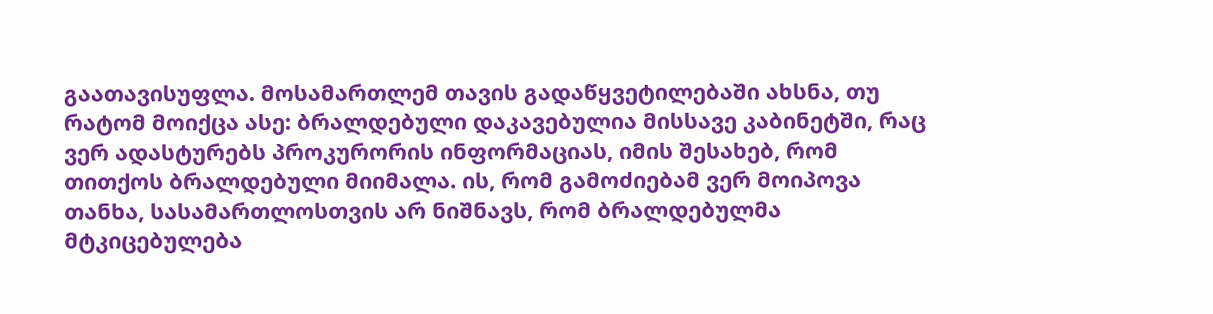გაათავისუფლა. მოსამართლემ თავის გადაწყვეტილებაში ახსნა, თუ რატომ მოიქცა ასე: ბრალდებული დაკავებულია მისსავე კაბინეტში, რაც ვერ ადასტურებს პროკურორის ინფორმაციას, იმის შესახებ, რომ თითქოს ბრალდებული მიიმალა. ის, რომ გამოძიებამ ვერ მოიპოვა თანხა, სასამართლოსთვის არ ნიშნავს, რომ ბრალდებულმა მტკიცებულება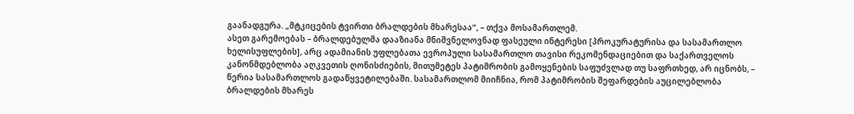გაანადგურა. „მტკიცების ტვირთი ბრალდების მხარესაა“, – თქვა მოსამართლემ.
ასეთ გარემოებას – ბრალდებულმა დააზიანა მნიშვნელოვნად ფასეული ინტერესი [პროკურატურისა და სასამართლო ხელისუფლების], არც ადამიანის უფლებათა ევროპული სასამართლო თავისი რეკომენდაციებით და საქართველოს კანონმდებლობა აღკვეთის ღონისძიების, მითუმეტეს პატიმრობის გამოყენების საფუძვლად თუ საფრთხედ, არ იცნობს, – წერია სასამართლოს გადაწყვეტილებაში. სასამართლომ მიიჩნია, რომ პატიმრობის შეფარდების აუცილებლობა ბრალდების მხარეს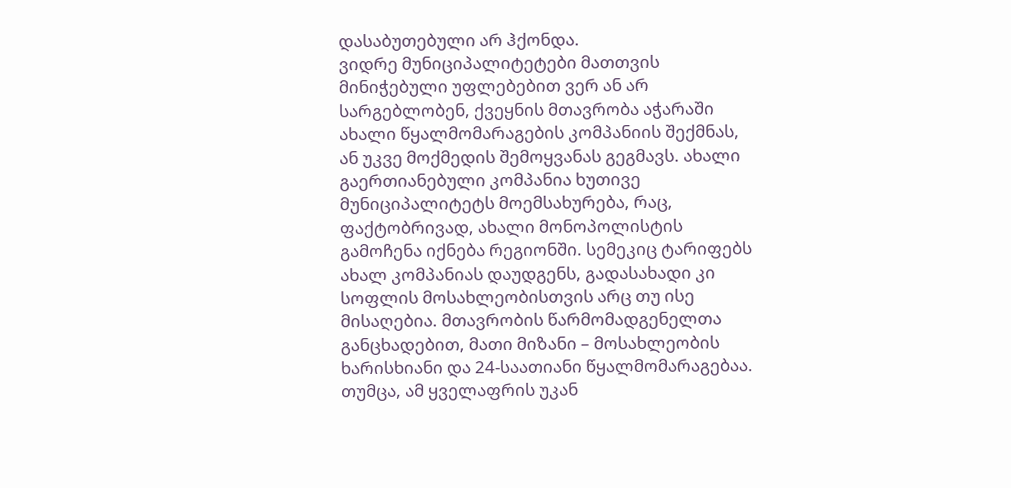დასაბუთებული არ ჰქონდა.
ვიდრე მუნიციპალიტეტები მათთვის მინიჭებული უფლებებით ვერ ან არ სარგებლობენ, ქვეყნის მთავრობა აჭარაში ახალი წყალმომარაგების კომპანიის შექმნას, ან უკვე მოქმედის შემოყვანას გეგმავს. ახალი გაერთიანებული კომპანია ხუთივე მუნიციპალიტეტს მოემსახურება, რაც, ფაქტობრივად, ახალი მონოპოლისტის გამოჩენა იქნება რეგიონში. სემეკიც ტარიფებს ახალ კომპანიას დაუდგენს, გადასახადი კი სოფლის მოსახლეობისთვის არც თუ ისე მისაღებია. მთავრობის წარმომადგენელთა განცხადებით, მათი მიზანი – მოსახლეობის ხარისხიანი და 24-საათიანი წყალმომარაგებაა. თუმცა, ამ ყველაფრის უკან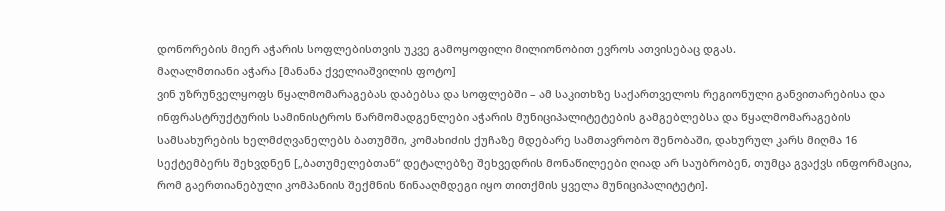დონორების მიერ აჭარის სოფლებისთვის უკვე გამოყოფილი მილიონობით ევროს ათვისებაც დგას.
მაღალმთიანი აჭარა [მანანა ქველიაშვილის ფოტო]
ვინ უზრუნველყოფს წყალმომარაგებას დაბებსა და სოფლებში – ამ საკითხზე საქართველოს რეგიონული განვითარებისა და ინფრასტრუქტურის სამინისტროს წარმომადგენლები აჭარის მუნიციპალიტეტების გამგებლებსა და წყალმომარაგების სამსახურების ხელმძღვანელებს ბათუმში, კომახიძის ქუჩაზე მდებარე სამთავრობო შენობაში, დახურულ კარს მიღმა 16 სექტემბერს შეხვდნენ [„ბათუმელებთან“ დეტალებზე შეხვედრის მონაწილეები ღიად არ საუბრობენ, თუმცა გვაქვს ინფორმაცია, რომ გაერთიანებული კომპანიის შექმნის წინააღმდეგი იყო თითქმის ყველა მუნიციპალიტეტი].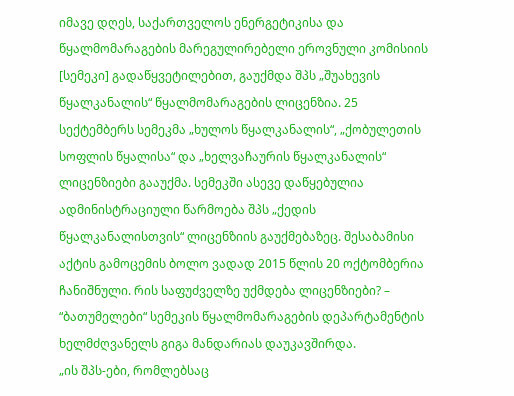იმავე დღეს, საქართველოს ენერგეტიკისა და წყალმომარაგების მარეგულირებელი ეროვნული კომისიის [სემეკი] გადაწყვეტილებით, გაუქმდა შპს „შუახევის წყალკანალის“ წყალმომარაგების ლიცენზია. 25 სექტემბერს სემეკმა „ხულოს წყალკანალის“, „ქობულეთის სოფლის წყალისა“ და „ხელვაჩაურის წყალკანალის“ ლიცენზიები გააუქმა. სემეკში ასევე დაწყებულია ადმინისტრაციული წარმოება შპს „ქედის წყალკანალისთვის“ ლიცენზიის გაუქმებაზეც. შესაბამისი აქტის გამოცემის ბოლო ვადად 2015 წლის 20 ოქტომბერია ჩანიშნული. რის საფუძველზე უქმდება ლიცენზიები? – “ბათუმელები“ სემეკის წყალმომარაგების დეპარტამენტის ხელმძღვანელს გიგა მანდარიას დაუკავშირდა.
„ის შპს-ები, რომლებსაც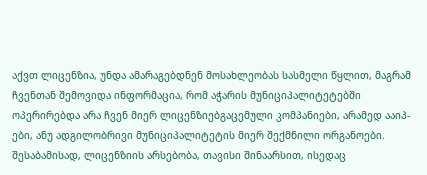აქვთ ლიცენზია, უნდა ამარაგებდნენ მოსახლეობას სასმელი წყლით, მაგრამ ჩვენთან შემოვიდა ინფორმაცია, რომ აჭარის მუნიციპალიტეტებში ოპერირებდა არა ჩვენ მიერ ლიცენზიებგაცემული კომპანიები, არამედ ააიპ-ები, ანუ ადგილობრივი მუნიციპალიტეტის მიერ შექმნილი ორგანოები. შესაბამისად, ლიცენზიის არსებობა, თავისი შინაარსით, ისედაც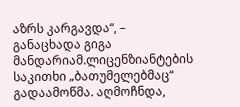აზრს კარგავდა“, – განაცხადა გიგა მანდარიამ.ლიცენზიანტების საკითხი „ბათუმელებმაც“ გადაამოწმა. აღმოჩნდა,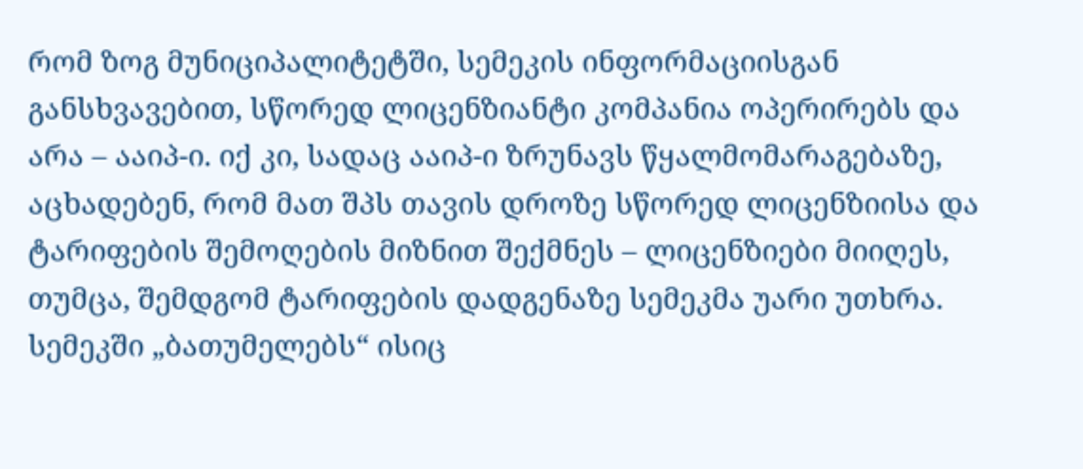რომ ზოგ მუნიციპალიტეტში, სემეკის ინფორმაციისგან განსხვავებით, სწორედ ლიცენზიანტი კომპანია ოპერირებს და არა – ააიპ-ი. იქ კი, სადაც ააიპ-ი ზრუნავს წყალმომარაგებაზე, აცხადებენ, რომ მათ შპს თავის დროზე სწორედ ლიცენზიისა და ტარიფების შემოღების მიზნით შექმნეს – ლიცენზიები მიიღეს, თუმცა, შემდგომ ტარიფების დადგენაზე სემეკმა უარი უთხრა.
სემეკში „ბათუმელებს“ ისიც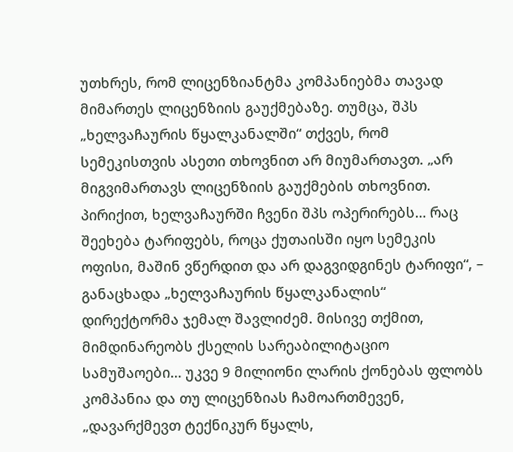უთხრეს, რომ ლიცენზიანტმა კომპანიებმა თავად მიმართეს ლიცენზიის გაუქმებაზე. თუმცა, შპს „ხელვაჩაურის წყალკანალში“ თქვეს, რომ სემეკისთვის ასეთი თხოვნით არ მიუმართავთ. „არ მიგვიმართავს ლიცენზიის გაუქმების თხოვნით. პირიქით, ხელვაჩაურში ჩვენი შპს ოპერირებს… რაც შეეხება ტარიფებს, როცა ქუთაისში იყო სემეკის ოფისი, მაშინ ვწერდით და არ დაგვიდგინეს ტარიფი“, – განაცხადა „ხელვაჩაურის წყალკანალის“ დირექტორმა ჯემალ შავლიძემ. მისივე თქმით, მიმდინარეობს ქსელის სარეაბილიტაციო სამუშაოები… უკვე 9 მილიონი ლარის ქონებას ფლობს კომპანია და თუ ლიცენზიას ჩამოართმევენ, „დავარქმევთ ტექნიკურ წყალს,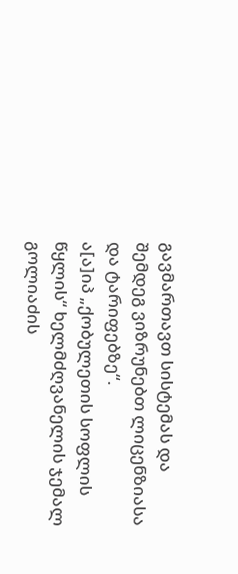გავმართავთ სისტემას და შემდეგ ვიზრუნებთ ლიცენზიასა და ტარიფებზე“.
ა[ა]იპ „ქობულეთის სოფლის წყლის“ ხელმძღვანელის ჯემალ გოლიაძის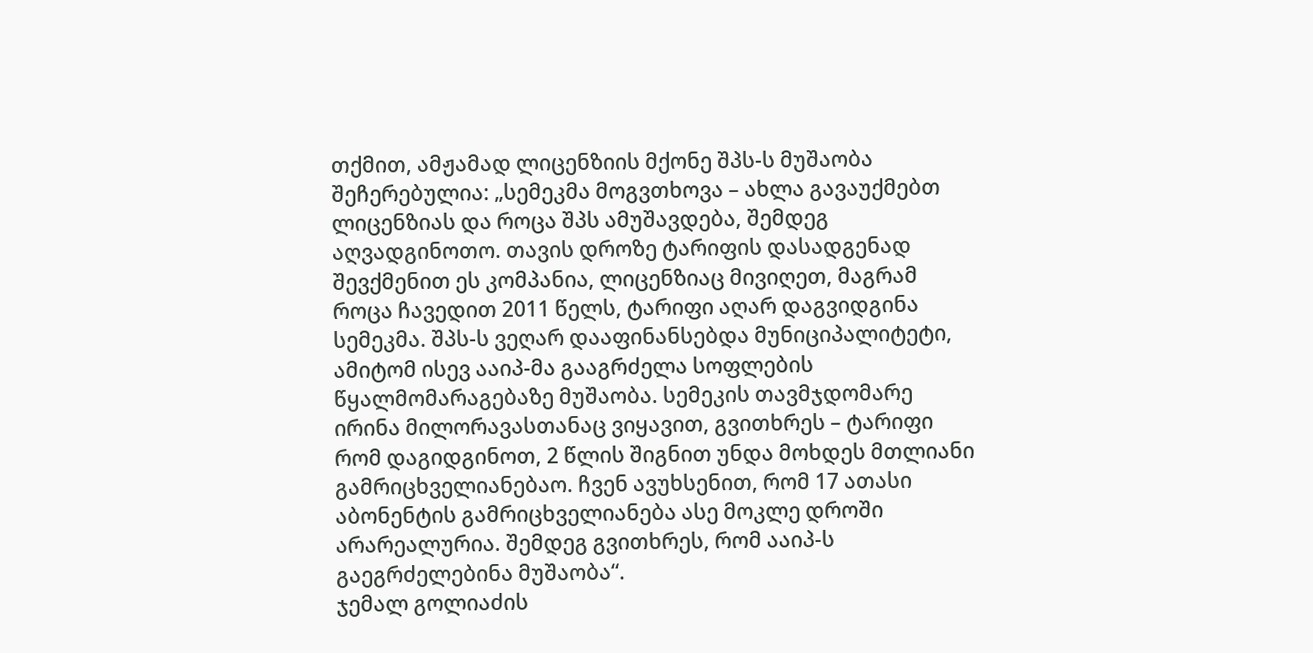თქმით, ამჟამად ლიცენზიის მქონე შპს-ს მუშაობა შეჩერებულია: „სემეკმა მოგვთხოვა – ახლა გავაუქმებთ ლიცენზიას და როცა შპს ამუშავდება, შემდეგ აღვადგინოთო. თავის დროზე ტარიფის დასადგენად შევქმენით ეს კომპანია, ლიცენზიაც მივიღეთ, მაგრამ როცა ჩავედით 2011 წელს, ტარიფი აღარ დაგვიდგინა სემეკმა. შპს-ს ვეღარ დააფინანსებდა მუნიციპალიტეტი, ამიტომ ისევ ააიპ-მა გააგრძელა სოფლების წყალმომარაგებაზე მუშაობა. სემეკის თავმჯდომარე ირინა მილორავასთანაც ვიყავით, გვითხრეს – ტარიფი რომ დაგიდგინოთ, 2 წლის შიგნით უნდა მოხდეს მთლიანი გამრიცხველიანებაო. ჩვენ ავუხსენით, რომ 17 ათასი აბონენტის გამრიცხველიანება ასე მოკლე დროში არარეალურია. შემდეგ გვითხრეს, რომ ააიპ-ს გაეგრძელებინა მუშაობა“.
ჯემალ გოლიაძის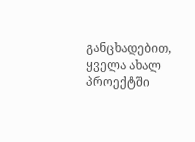განცხადებით, ყველა ახალ პროექტში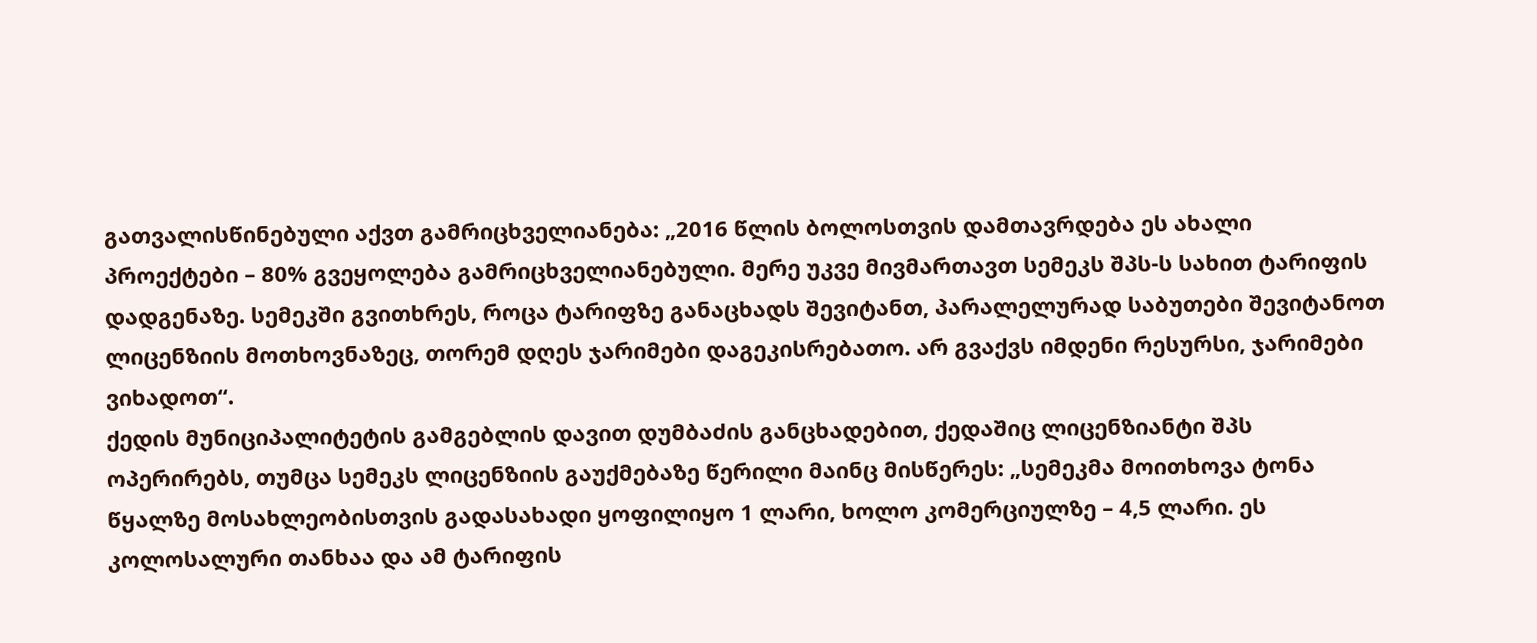გათვალისწინებული აქვთ გამრიცხველიანება: „2016 წლის ბოლოსთვის დამთავრდება ეს ახალი პროექტები – 80% გვეყოლება გამრიცხველიანებული. მერე უკვე მივმართავთ სემეკს შპს-ს სახით ტარიფის დადგენაზე. სემეკში გვითხრეს, როცა ტარიფზე განაცხადს შევიტანთ, პარალელურად საბუთები შევიტანოთ ლიცენზიის მოთხოვნაზეც, თორემ დღეს ჯარიმები დაგეკისრებათო. არ გვაქვს იმდენი რესურსი, ჯარიმები ვიხადოთ“.
ქედის მუნიციპალიტეტის გამგებლის დავით დუმბაძის განცხადებით, ქედაშიც ლიცენზიანტი შპს ოპერირებს, თუმცა სემეკს ლიცენზიის გაუქმებაზე წერილი მაინც მისწერეს: „სემეკმა მოითხოვა ტონა წყალზე მოსახლეობისთვის გადასახადი ყოფილიყო 1 ლარი, ხოლო კომერციულზე – 4,5 ლარი. ეს კოლოსალური თანხაა და ამ ტარიფის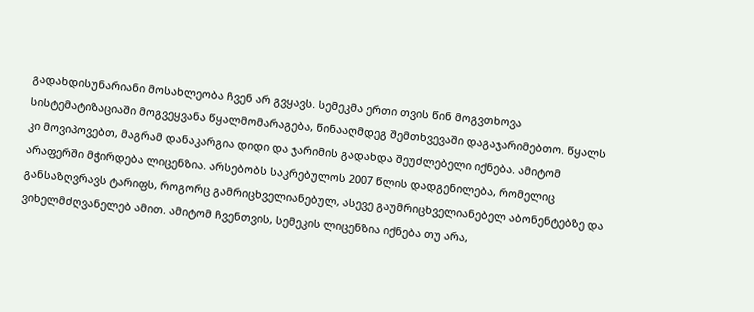გადახდისუნარიანი მოსახლეობა ჩვენ არ გვყავს. სემეკმა ერთი თვის წინ მოგვთხოვა სისტემატიზაციაში მოგვეყვანა წყალმომარაგება, წინააღმდეგ შემთხვევაში დაგაჯარიმებთო. წყალს კი მოვიპოვებთ, მაგრამ დანაკარგია დიდი და ჯარიმის გადახდა შეუძლებელი იქნება. ამიტომ არაფერში მჭირდება ლიცენზია. არსებობს საკრებულოს 2007 წლის დადგენილება, რომელიც განსაზღვრავს ტარიფს, როგორც გამრიცხველიანებულ, ასევე გაუმრიცხველიანებელ აბონენტებზე და ვიხელმძღვანელებ ამით. ამიტომ ჩვენთვის, სემეკის ლიცენზია იქნება თუ არა,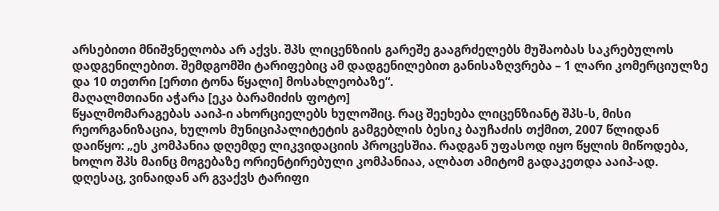არსებითი მნიშვნელობა არ აქვს. შპს ლიცენზიის გარეშე გააგრძელებს მუშაობას საკრებულოს დადგენილებით. შემდგომში ტარიფებიც ამ დადგენილებით განისაზღვრება – 1 ლარი კომერციულზე და 10 თეთრი [ერთი ტონა წყალი] მოსახლეობაზე“.
მაღალმთიანი აჭარა [ეკა ბარამიძის ფოტო]
წყალმომარაგებას ააიპ-ი ახორციელებს ხულოშიც. რაც შეეხება ლიცენზიანტ შპს-ს, მისი რეორგანიზაცია, ხულოს მუნიციპალიტეტის გამგებლის ბესიკ ბაუჩაძის თქმით, 2007 წლიდან დაიწყო: „ეს კომპანია დღემდე ლიკვიდაციის პროცესშია. რადგან უფასოდ იყო წყლის მიწოდება, ხოლო შპს მაინც მოგებაზე ორიენტირებული კომპანიაა, ალბათ ამიტომ გადაკეთდა ააიპ-ად. დღესაც, ვინაიდან არ გვაქვს ტარიფი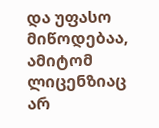და უფასო მიწოდებაა, ამიტომ ლიცენზიაც არ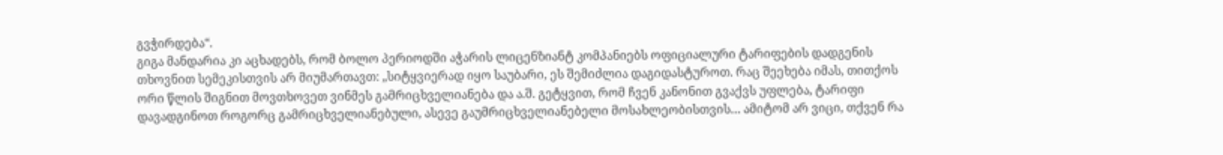გვჭირდება“.
გიგა მანდარია კი აცხადებს, რომ ბოლო პერიოდში აჭარის ლიცენზიანტ კომპანიებს ოფიციალური ტარიფების დადგენის თხოვნით სემეკისთვის არ მიუმართავთ: „სიტყვიერად იყო საუბარი, ეს შემიძლია დაგიდასტუროთ. რაც შეეხება იმას, თითქოს ორი წლის შიგნით მოვთხოვეთ ვინმეს გამრიცხველიანება და ა.შ. გეტყვით, რომ ჩვენ კანონით გვაქვს უფლება, ტარიფი დავადგინოთ როგორც გამრიცხველიანებული, ასევე გაუმრიცხველიანებელი მოსახლეობისთვის… ამიტომ არ ვიცი, თქვენ რა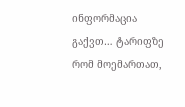ინფორმაცია გაქვთ… ტარიფზე რომ მოემართათ,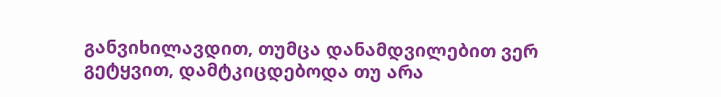განვიხილავდით, თუმცა დანამდვილებით ვერ გეტყვით, დამტკიცდებოდა თუ არა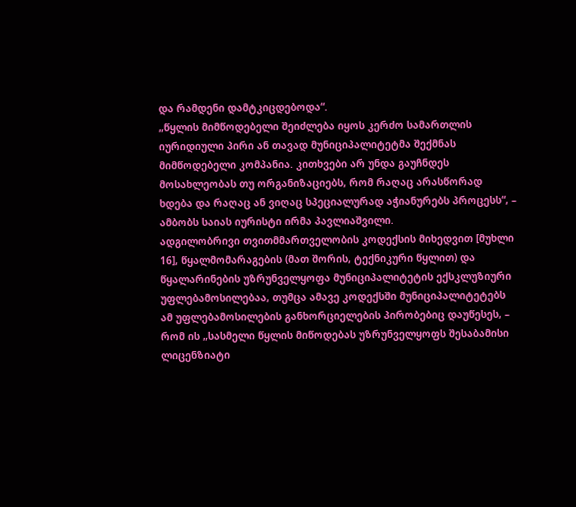და რამდენი დამტკიცდებოდა“.
„წყლის მიმწოდებელი შეიძლება იყოს კერძო სამართლის იურიდიული პირი ან თავად მუნიციპალიტეტმა შექმნას მიმწოდებელი კომპანია. კითხვები არ უნდა გაუჩნდეს მოსახლეობას თუ ორგანიზაციებს, რომ რაღაც არასწორად ხდება და რაღაც ან ვიღაც სპეციალურად აჭიანურებს პროცესს“, – ამბობს საიას იურისტი ირმა პავლიაშვილი.
ადგილობრივი თვითმმართველობის კოდექსის მიხედვით [მუხლი 16], წყალმომარაგების (მათ შორის, ტექნიკური წყლით) და წყალარინების უზრუნველყოფა მუნიციპალიტეტის ექსკლუზიური უფლებამოსილებაა, თუმცა ამავე კოდექსში მუნიციპალიტეტებს ამ უფლებამოსილების განხორციელების პირობებიც დაუწესეს, – რომ ის „სასმელი წყლის მიწოდებას უზრუნველყოფს შესაბამისი ლიცენზიატი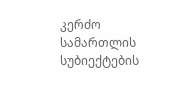კერძო სამართლის სუბიექტების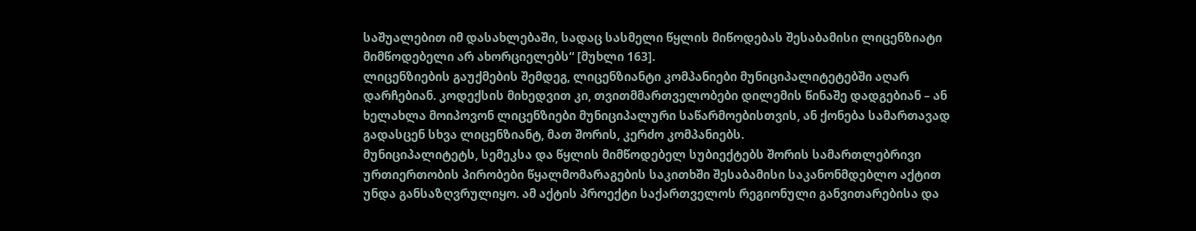საშუალებით იმ დასახლებაში, სადაც სასმელი წყლის მიწოდებას შესაბამისი ლიცენზიატი მიმწოდებელი არ ახორციელებს“ [მუხლი 163].
ლიცენზიების გაუქმების შემდეგ, ლიცენზიანტი კომპანიები მუნიციპალიტეტებში აღარ დარჩებიან. კოდექსის მიხედვით კი, თვითმმართველობები დილემის წინაშე დადგებიან – ან ხელახლა მოიპოვონ ლიცენზიები მუნიციპალური საწარმოებისთვის, ან ქონება სამართავად გადასცენ სხვა ლიცენზიანტ, მათ შორის, კერძო კომპანიებს.
მუნიციპალიტეტს, სემეკსა და წყლის მიმწოდებელ სუბიექტებს შორის სამართლებრივი ურთიერთობის პირობები წყალმომარაგების საკითხში შესაბამისი საკანონმდებლო აქტით უნდა განსაზღვრულიყო. ამ აქტის პროექტი საქართველოს რეგიონული განვითარებისა და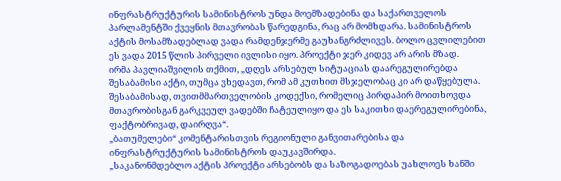ინფრასტრუქტურის სამინისტროს უნდა მოემზადებინა და საქართველოს პარლამენტში ქვეყნის მთავრობას წარედგინა, რაც არ მომხდარა. სამინისტროს აქტის მოსამზადებლად ვადა რამდენჯერმე გაუხანგრძლივეს. ბოლო ცვლილებით ეს ვადა 2015 წლის პირველი ივლისი იყო. პროექტი ჯერ კიდევ არ არის მზად.
ირმა პავლიაშვილის თქმით, „დღეს არსებულ სიტუაციას დაარეგულირებდა შესაბამისი აქტი, თუმცა ვხედავთ, რომ ამ კუთხით მსჯელობაც კი არ დაწყებულა. შესაბამისად, თვითმმართველობის კოდექსი, რომელიც პირდაპირ მოითხოვდა მთავრობისგან გარკვეულ ვადებში ჩატეულიყო და ეს საკითხი დაერეგულირებინა, ფაქტობრივად, დაირღვა“.
„ბათუმელები“ კომენტარისთვის რეგიონული განვითარებისა და ინფრასტრუქტურის სამინისტროს დაუკავშირდა.
„საკანონმდებლო აქტის პროექტი არსებობს და საზოგადოებას უახლოეს ხანში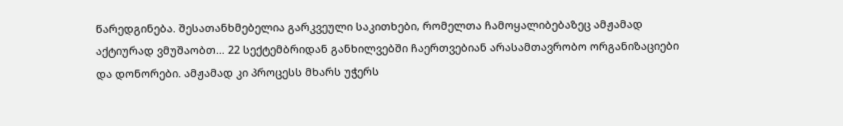წარედგინება. შესათანხმებელია გარკვეული საკითხები, რომელთა ჩამოყალიბებაზეც ამჟამად აქტიურად ვმუშაობთ… 22 სექტემბრიდან განხილვებში ჩაერთვებიან არასამთავრობო ორგანიზაციები და დონორები. ამჟამად კი პროცესს მხარს უჭერს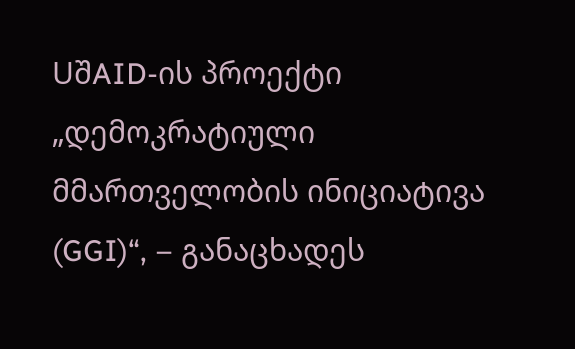UშAID-ის პროექტი „დემოკრატიული მმართველობის ინიციატივა (GGI)“, – განაცხადეს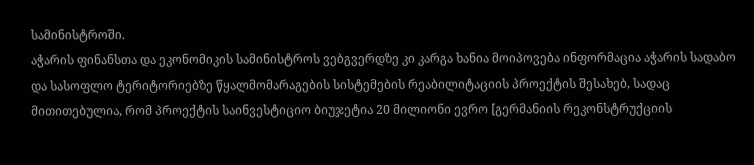სამინისტროში.
აჭარის ფინანსთა და ეკონომიკის სამინისტროს ვებგვერდზე კი კარგა ხანია მოიპოვება ინფორმაცია აჭარის სადაბო და სასოფლო ტერიტორიებზე წყალმომარაგების სისტემების რეაბილიტაციის პროექტის შესახებ, სადაც მითითებულია, რომ პროექტის საინვესტიციო ბიუჯეტია 20 მილიონი ევრო [გერმანიის რეკონსტრუქციის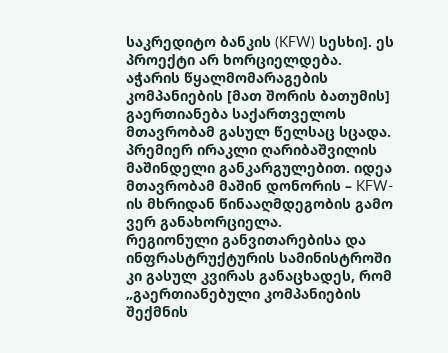საკრედიტო ბანკის (KFW) სესხი]. ეს პროექტი არ ხორციელდება.
აჭარის წყალმომარაგების კომპანიების [მათ შორის ბათუმის] გაერთიანება საქართველოს მთავრობამ გასულ წელსაც სცადა. პრემიერ ირაკლი ღარიბაშვილის მაშინდელი განკარგულებით. იდეა მთავრობამ მაშინ დონორის – KFW-ის მხრიდან წინააღმდეგობის გამო ვერ განახორციელა.
რეგიონული განვითარებისა და ინფრასტრუქტურის სამინისტროში კი გასულ კვირას განაცხადეს, რომ „გაერთიანებული კომპანიების შექმნის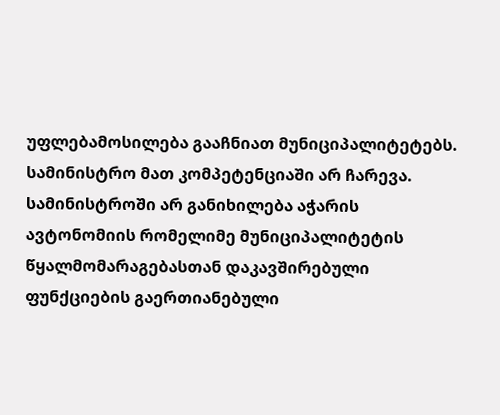უფლებამოსილება გააჩნიათ მუნიციპალიტეტებს. სამინისტრო მათ კომპეტენციაში არ ჩარევა. სამინისტროში არ განიხილება აჭარის ავტონომიის რომელიმე მუნიციპალიტეტის წყალმომარაგებასთან დაკავშირებული ფუნქციების გაერთიანებული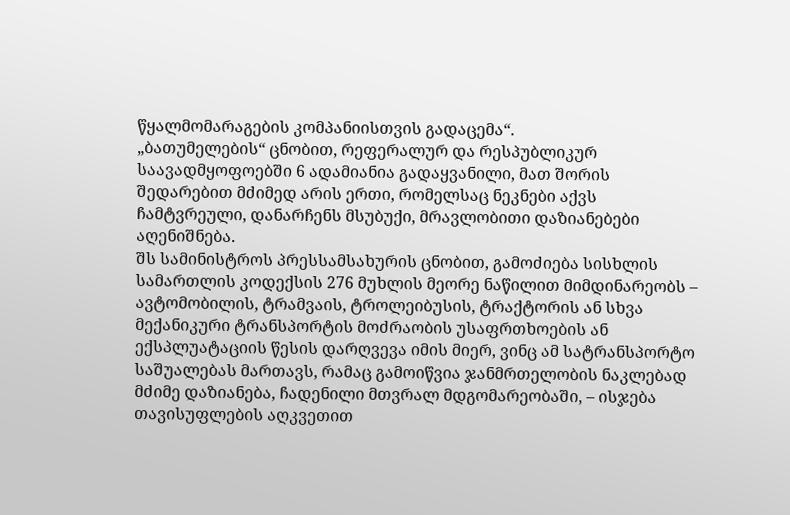წყალმომარაგების კომპანიისთვის გადაცემა“.
„ბათუმელების“ ცნობით, რეფერალურ და რესპუბლიკურ საავადმყოფოებში 6 ადამიანია გადაყვანილი, მათ შორის შედარებით მძიმედ არის ერთი, რომელსაც ნეკნები აქვს ჩამტვრეული, დანარჩენს მსუბუქი, მრავლობითი დაზიანებები აღენიშნება.
შს სამინისტროს პრესსამსახურის ცნობით, გამოძიება სისხლის სამართლის კოდექსის 276 მუხლის მეორე ნაწილით მიმდინარეობს – ავტომობილის, ტრამვაის, ტროლეიბუსის, ტრაქტორის ან სხვა მექანიკური ტრანსპორტის მოძრაობის უსაფრთხოების ან ექსპლუატაციის წესის დარღვევა იმის მიერ, ვინც ამ სატრანსპორტო საშუალებას მართავს, რამაც გამოიწვია ჯანმრთელობის ნაკლებად მძიმე დაზიანება, ჩადენილი მთვრალ მდგომარეობაში, – ისჯება თავისუფლების აღკვეთით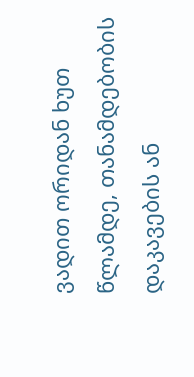ვადით ორიდან ხუთ წლამდე, თანამდებობის დაკავების ან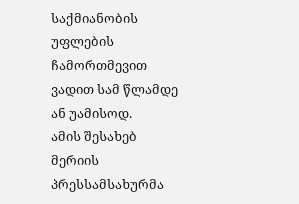საქმიანობის უფლების ჩამორთმევით ვადით სამ წლამდე ან უამისოდ.
ამის შესახებ მერიის პრესსამსახურმა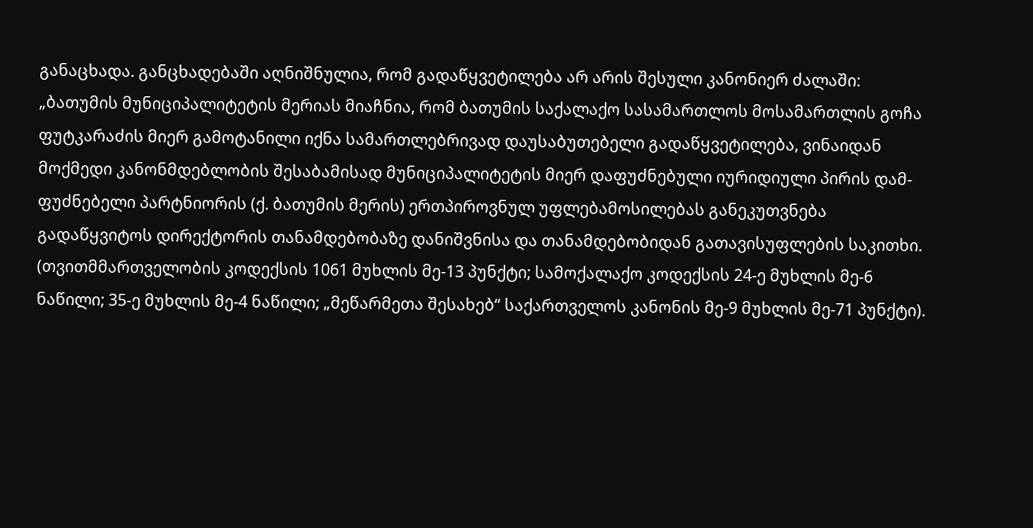განაცხადა. განცხადებაში აღნიშნულია, რომ გადაწყვეტილება არ არის შესული კანონიერ ძალაში:
„ბათუმის მუნიციპალიტეტის მერიას მიაჩნია, რომ ბათუმის საქალაქო სასამართლოს მოსამართლის გოჩა ფუტკარაძის მიერ გამოტანილი იქნა სამართლებრივად დაუსაბუთებელი გადაწყვეტილება, ვინაიდან მოქმედი კანონმდებლობის შესაბამისად მუნიციპალიტეტის მიერ დაფუძნებული იურიდიული პირის დამ-ფუძნებელი პარტნიორის (ქ. ბათუმის მერის) ერთპიროვნულ უფლებამოსილებას განეკუთვნება გადაწყვიტოს დირექტორის თანამდებობაზე დანიშვნისა და თანამდებობიდან გათავისუფლების საკითხი. (თვითმმართველობის კოდექსის 1061 მუხლის მე-13 პუნქტი; სამოქალაქო კოდექსის 24-ე მუხლის მე-6 ნაწილი; 35-ე მუხლის მე-4 ნაწილი; „მეწარმეთა შესახებ“ საქართველოს კანონის მე-9 მუხლის მე-71 პუნქტი).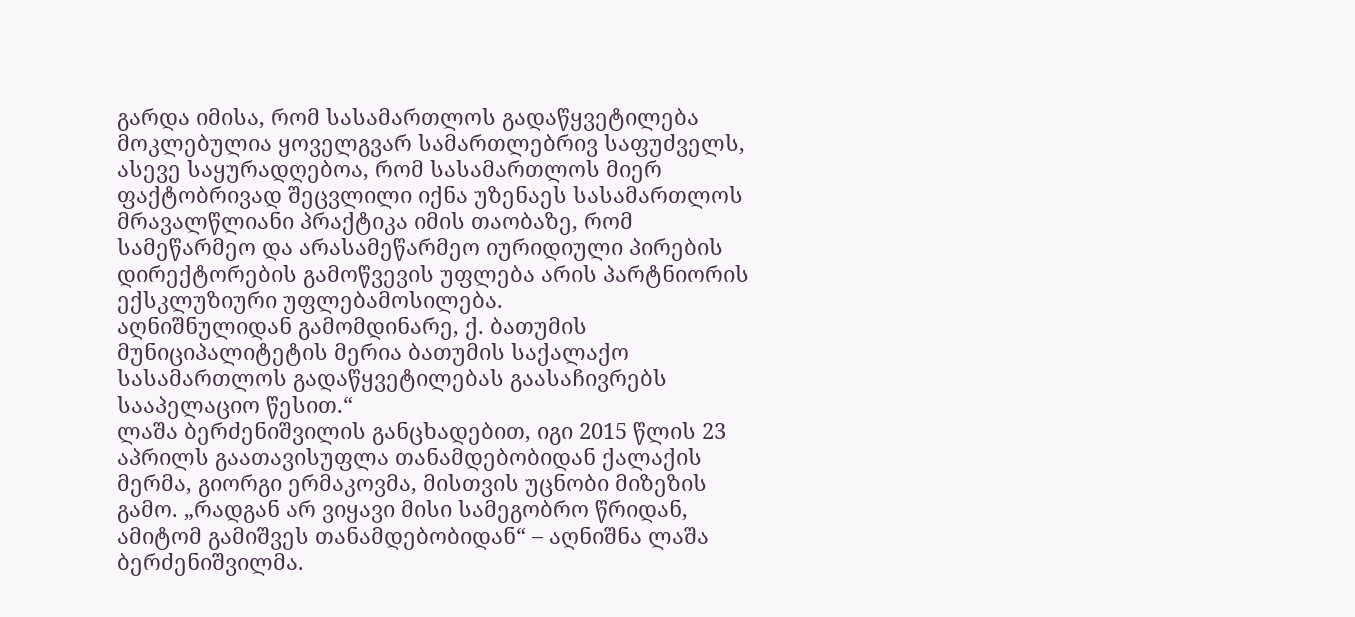გარდა იმისა, რომ სასამართლოს გადაწყვეტილება მოკლებულია ყოველგვარ სამართლებრივ საფუძველს, ასევე საყურადღებოა, რომ სასამართლოს მიერ ფაქტობრივად შეცვლილი იქნა უზენაეს სასამართლოს მრავალწლიანი პრაქტიკა იმის თაობაზე, რომ სამეწარმეო და არასამეწარმეო იურიდიული პირების დირექტორების გამოწვევის უფლება არის პარტნიორის ექსკლუზიური უფლებამოსილება.
აღნიშნულიდან გამომდინარე, ქ. ბათუმის მუნიციპალიტეტის მერია ბათუმის საქალაქო სასამართლოს გადაწყვეტილებას გაასაჩივრებს სააპელაციო წესით.“
ლაშა ბერძენიშვილის განცხადებით, იგი 2015 წლის 23 აპრილს გაათავისუფლა თანამდებობიდან ქალაქის მერმა, გიორგი ერმაკოვმა, მისთვის უცნობი მიზეზის გამო. „რადგან არ ვიყავი მისი სამეგობრო წრიდან, ამიტომ გამიშვეს თანამდებობიდან“ – აღნიშნა ლაშა ბერძენიშვილმა.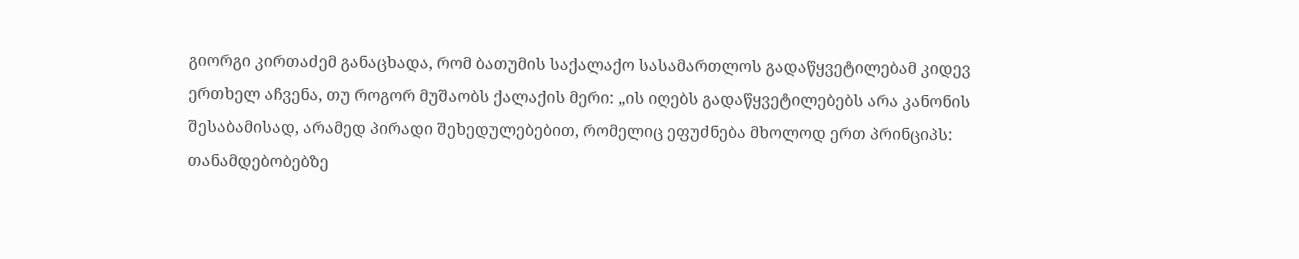გიორგი კირთაძემ განაცხადა, რომ ბათუმის საქალაქო სასამართლოს გადაწყვეტილებამ კიდევ ერთხელ აჩვენა, თუ როგორ მუშაობს ქალაქის მერი: „ის იღებს გადაწყვეტილებებს არა კანონის შესაბამისად, არამედ პირადი შეხედულებებით, რომელიც ეფუძნება მხოლოდ ერთ პრინციპს: თანამდებობებზე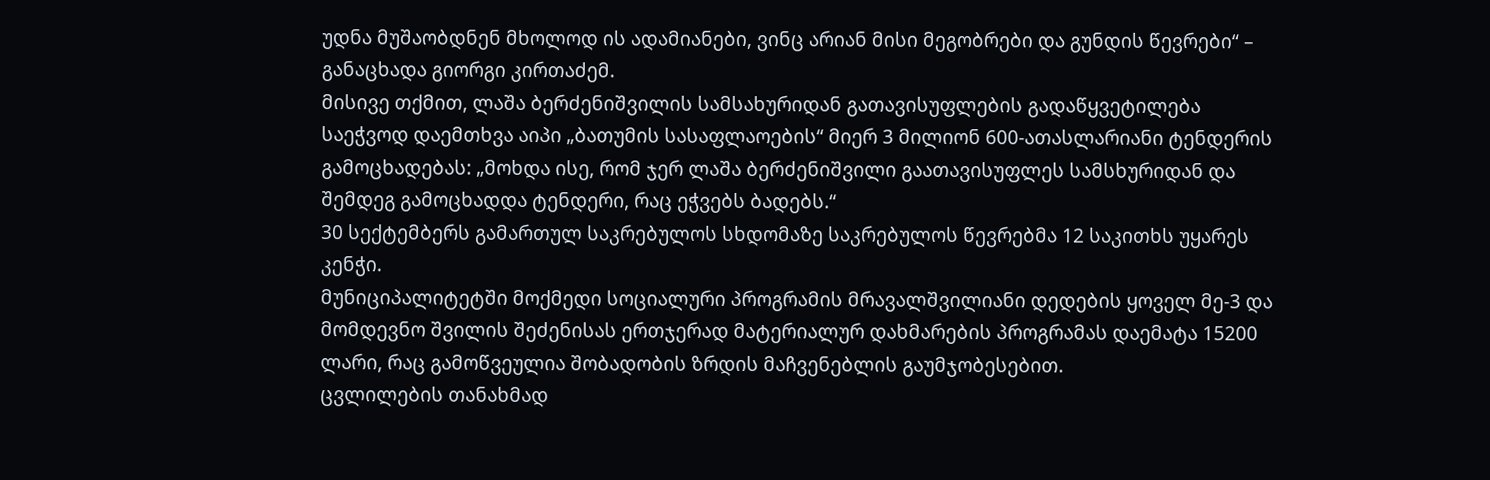უდნა მუშაობდნენ მხოლოდ ის ადამიანები, ვინც არიან მისი მეგობრები და გუნდის წევრები“ – განაცხადა გიორგი კირთაძემ.
მისივე თქმით, ლაშა ბერძენიშვილის სამსახურიდან გათავისუფლების გადაწყვეტილება საეჭვოდ დაემთხვა აიპი „ბათუმის სასაფლაოების“ მიერ 3 მილიონ 600-ათასლარიანი ტენდერის გამოცხადებას: „მოხდა ისე, რომ ჯერ ლაშა ბერძენიშვილი გაათავისუფლეს სამსხურიდან და შემდეგ გამოცხადდა ტენდერი, რაც ეჭვებს ბადებს.“
30 სექტემბერს გამართულ საკრებულოს სხდომაზე საკრებულოს წევრებმა 12 საკითხს უყარეს კენჭი.
მუნიციპალიტეტში მოქმედი სოციალური პროგრამის მრავალშვილიანი დედების ყოველ მე-3 და მომდევნო შვილის შეძენისას ერთჯერად მატერიალურ დახმარების პროგრამას დაემატა 15200 ლარი, რაც გამოწვეულია შობადობის ზრდის მაჩვენებლის გაუმჯობესებით.
ცვლილების თანახმად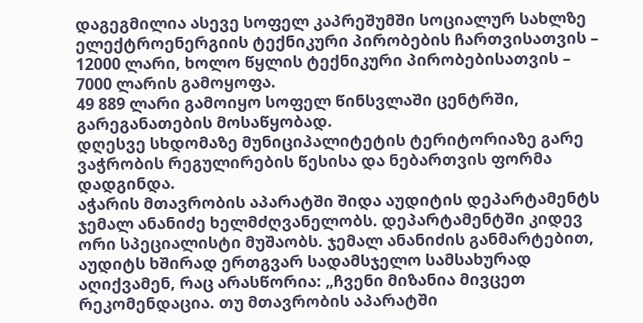დაგეგმილია ასევე სოფელ კაპრეშუმში სოციალურ სახლზე ელექტროენერგიის ტექნიკური პირობების ჩართვისათვის – 12000 ლარი, ხოლო წყლის ტექნიკური პირობებისათვის – 7000 ლარის გამოყოფა.
49 889 ლარი გამოიყო სოფელ წინსვლაში ცენტრში, გარეგანათების მოსაწყობად.
დღესვე სხდომაზე მუნიციპალიტეტის ტერიტორიაზე გარე ვაჭრობის რეგულირების წესისა და ნებართვის ფორმა დადგინდა.
აჭარის მთავრობის აპარატში შიდა აუდიტის დეპარტამენტს ჯემალ ანანიძე ხელმძღვანელობს. დეპარტამენტში კიდევ ორი სპეციალისტი მუშაობს. ჯემალ ანანიძის განმარტებით, აუდიტს ხშირად ერთგვარ სადამსჯელო სამსახურად აღიქვამენ, რაც არასწორია: „ჩვენი მიზანია მივცეთ რეკომენდაცია. თუ მთავრობის აპარატში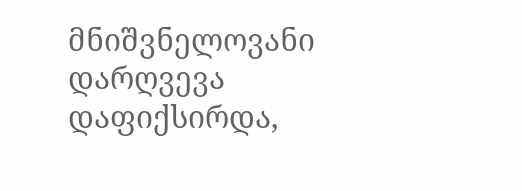მნიშვნელოვანი დარღვევა დაფიქსირდა,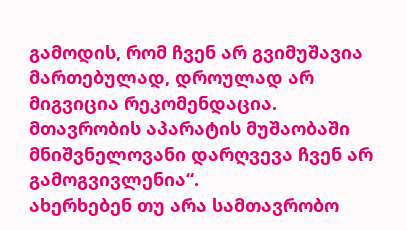გამოდის, რომ ჩვენ არ გვიმუშავია მართებულად, დროულად არ მიგვიცია რეკომენდაცია. მთავრობის აპარატის მუშაობაში მნიშვნელოვანი დარღვევა ჩვენ არ გამოგვივლენია“.
ახერხებენ თუ არა სამთავრობო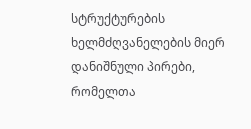სტრუქტურების ხელმძღვანელების მიერ დანიშნული პირები, რომელთა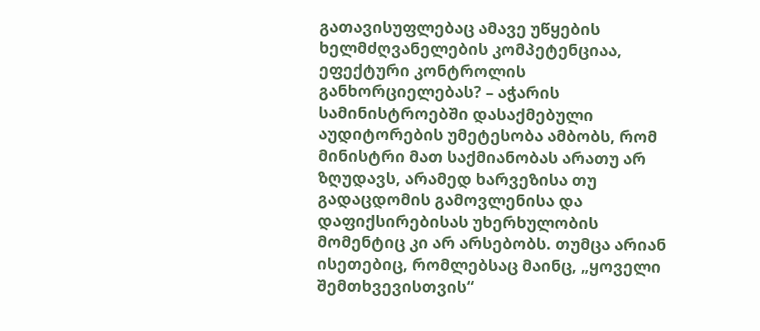გათავისუფლებაც ამავე უწყების ხელმძღვანელების კომპეტენციაა, ეფექტური კონტროლის განხორციელებას? – აჭარის სამინისტროებში დასაქმებული აუდიტორების უმეტესობა ამბობს, რომ მინისტრი მათ საქმიანობას არათუ არ ზღუდავს, არამედ ხარვეზისა თუ გადაცდომის გამოვლენისა და დაფიქსირებისას უხერხულობის მომენტიც კი არ არსებობს. თუმცა არიან ისეთებიც, რომლებსაც მაინც, „ყოველი შემთხვევისთვის“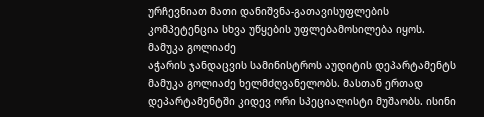ურჩევნიათ მათი დანიშვნა-გათავისუფლების კომპეტენცია სხვა უწყების უფლებამოსილება იყოს.
მამუკა გოლიაძე
აჭარის ჯანდაცვის სამინისტროს აუდიტის დეპარტამენტს მამუკა გოლიაძე ხელმძღვანელობს. მასთან ერთად დეპარტამენტში კიდევ ორი სპეციალისტი მუშაობს. ისინი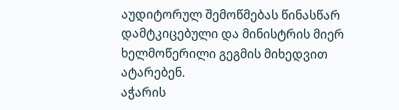აუდიტორულ შემოწმებას წინასწარ დამტკიცებული და მინისტრის მიერ ხელმოწერილი გეგმის მიხედვით ატარებენ.
აჭარის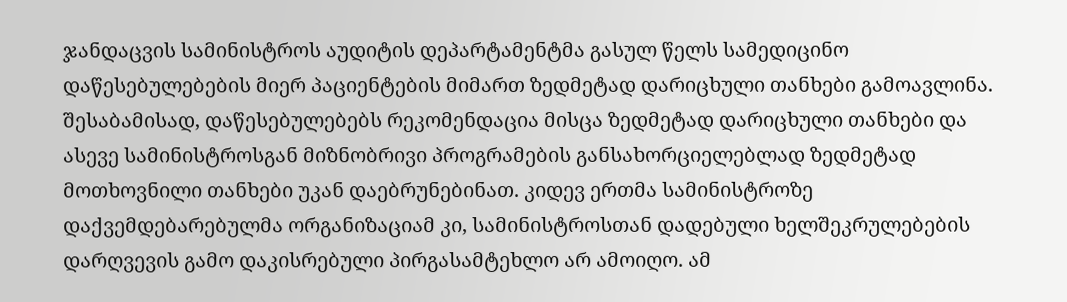ჯანდაცვის სამინისტროს აუდიტის დეპარტამენტმა გასულ წელს სამედიცინო დაწესებულებების მიერ პაციენტების მიმართ ზედმეტად დარიცხული თანხები გამოავლინა. შესაბამისად, დაწესებულებებს რეკომენდაცია მისცა ზედმეტად დარიცხული თანხები და ასევე სამინისტროსგან მიზნობრივი პროგრამების განსახორციელებლად ზედმეტად მოთხოვნილი თანხები უკან დაებრუნებინათ. კიდევ ერთმა სამინისტროზე დაქვემდებარებულმა ორგანიზაციამ კი, სამინისტროსთან დადებული ხელშეკრულებების დარღვევის გამო დაკისრებული პირგასამტეხლო არ ამოიღო. ამ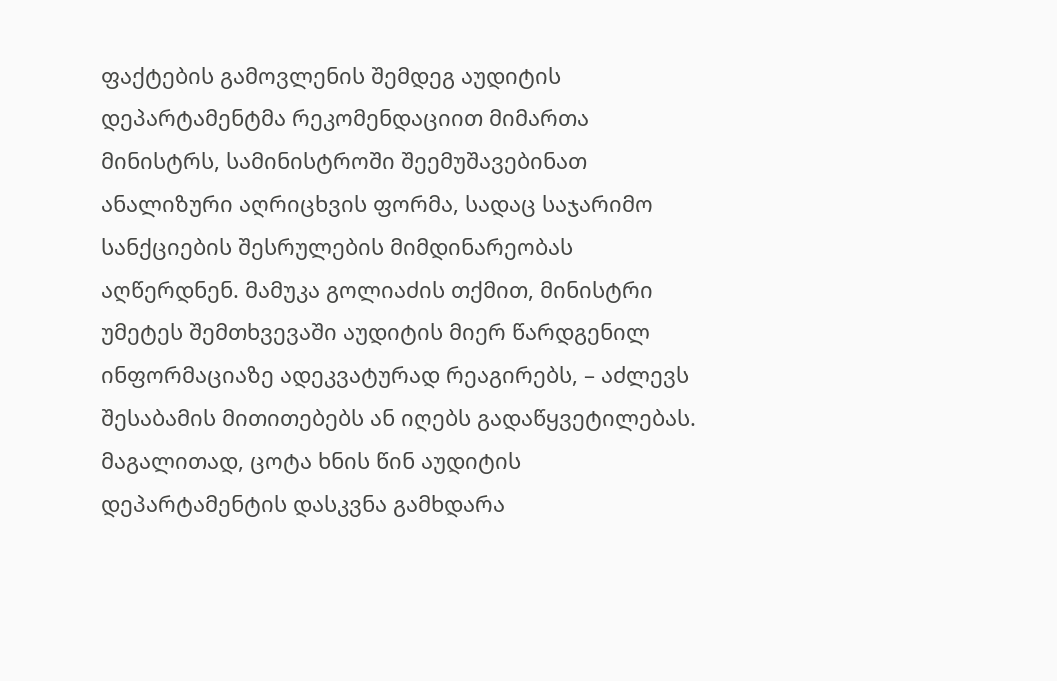ფაქტების გამოვლენის შემდეგ აუდიტის დეპარტამენტმა რეკომენდაციით მიმართა მინისტრს, სამინისტროში შეემუშავებინათ ანალიზური აღრიცხვის ფორმა, სადაც საჯარიმო სანქციების შესრულების მიმდინარეობას აღწერდნენ. მამუკა გოლიაძის თქმით, მინისტრი უმეტეს შემთხვევაში აუდიტის მიერ წარდგენილ ინფორმაციაზე ადეკვატურად რეაგირებს, – აძლევს შესაბამის მითითებებს ან იღებს გადაწყვეტილებას. მაგალითად, ცოტა ხნის წინ აუდიტის დეპარტამენტის დასკვნა გამხდარა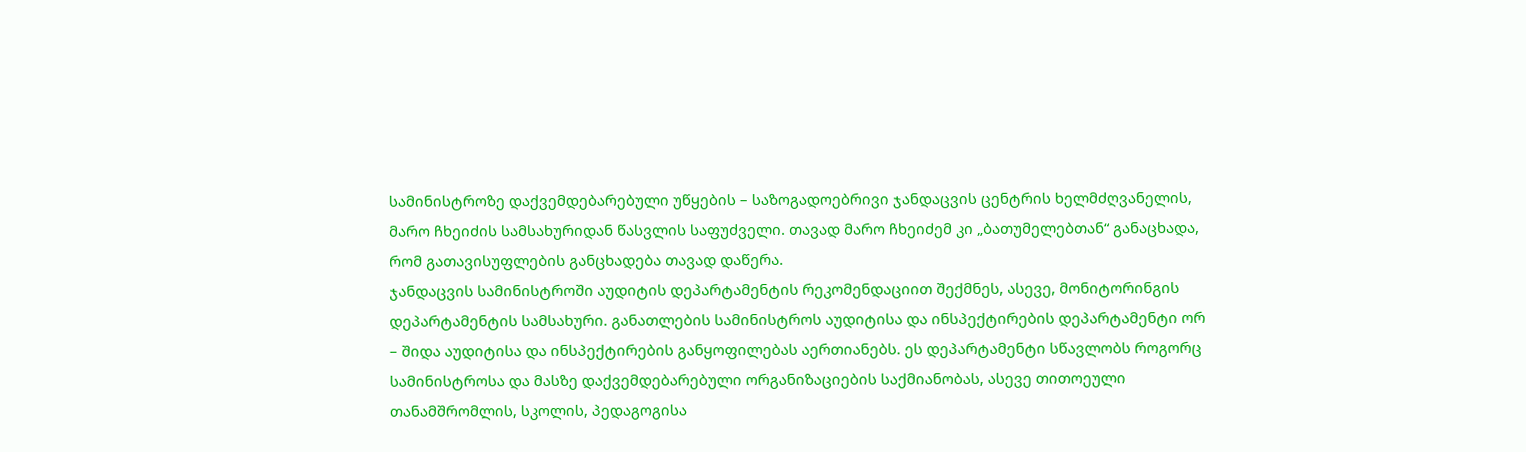სამინისტროზე დაქვემდებარებული უწყების – საზოგადოებრივი ჯანდაცვის ცენტრის ხელმძღვანელის, მარო ჩხეიძის სამსახურიდან წასვლის საფუძველი. თავად მარო ჩხეიძემ კი „ბათუმელებთან“ განაცხადა, რომ გათავისუფლების განცხადება თავად დაწერა.
ჯანდაცვის სამინისტროში აუდიტის დეპარტამენტის რეკომენდაციით შექმნეს, ასევე, მონიტორინგის დეპარტამენტის სამსახური. განათლების სამინისტროს აუდიტისა და ინსპექტირების დეპარტამენტი ორ – შიდა აუდიტისა და ინსპექტირების განყოფილებას აერთიანებს. ეს დეპარტამენტი სწავლობს როგორც სამინისტროსა და მასზე დაქვემდებარებული ორგანიზაციების საქმიანობას, ასევე თითოეული თანამშრომლის, სკოლის, პედაგოგისა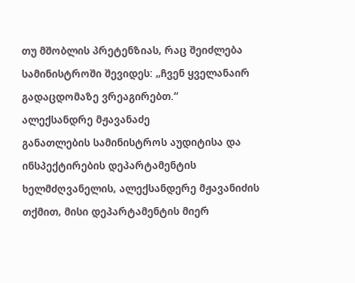თუ მშობლის პრეტენზიას, რაც შეიძლება სამინისტროში შევიდეს: „ჩვენ ყველანაირ გადაცდომაზე ვრეაგირებთ.“
ალექსანდრე მჟავანაძე
განათლების სამინისტროს აუდიტისა და ინსპექტირების დეპარტამენტის ხელმძღვანელის, ალექსანდერე მჟავანიძის თქმით, მისი დეპარტამენტის მიერ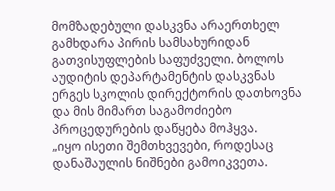მომზადებული დასკვნა არაერთხელ გამხდარა პირის სამსახურიდან გათვისუფლების საფუძველი. ბოლოს აუდიტის დეპარტამენტის დასკვნას ერგეს სკოლის დირექტორის დათხოვნა და მის მიმართ საგამოძიებო პროცედურების დაწყება მოჰყვა.
„იყო ისეთი შემთხვევები, როდესაც დანაშაულის ნიშნები გამოიკვეთა.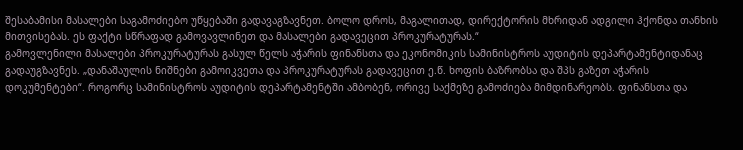შესაბამისი მასალები საგამოძიებო უწყებაში გადავაგზავნეთ. ბოლო დროს, მაგალითად, დირექტორის მხრიდან ადგილი ჰქონდა თანხის მითვისებას. ეს ფაქტი სწრაფად გამოვავლინეთ და მასალები გადავეცით პროკურატურას.“
გამოვლენილი მასალები პროკურატურას გასულ წელს აჭარის ფინანსთა და ეკონომიკის სამინისტროს აუდიტის დეპარტამენტიდანაც გადაუგზავნეს. „დანაშაულის ნიშნები გამოიკვეთა და პროკურატურას გადავეცით ე.წ. ხოფის ბაზრობსა და შპს გაზეთ აჭარის დოკუმენტები“. როგორც სამინისტროს აუდიტის დეპარტამენტში ამბობენ, ორივე საქმეზე გამოძიება მიმდინარეობს. ფინანსთა და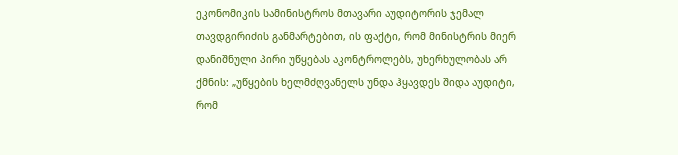ეკონომიკის სამინისტროს მთავარი აუდიტორის ჯემალ თავდგირიძის განმარტებით, ის ფაქტი, რომ მინისტრის მიერ დანიშნული პირი უწყებას აკონტროლებს, უხერხულობას არ ქმნის: „უწყების ხელმძღვანელს უნდა ჰყავდეს შიდა აუდიტი, რომ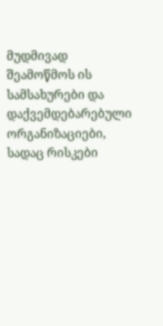მუდმივად შეამოწმოს ის სამსახურები და დაქვემდებარებული ორგანიზაციები, სადაც რისკები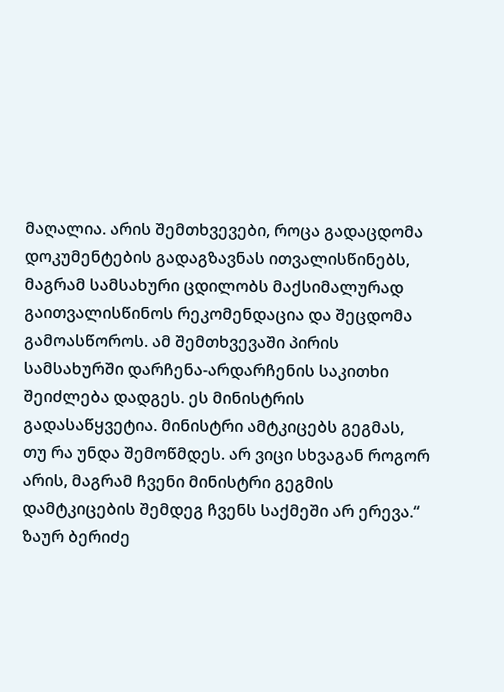მაღალია. არის შემთხვევები, როცა გადაცდომა დოკუმენტების გადაგზავნას ითვალისწინებს, მაგრამ სამსახური ცდილობს მაქსიმალურად გაითვალისწინოს რეკომენდაცია და შეცდომა გამოასწოროს. ამ შემთხვევაში პირის სამსახურში დარჩენა-არდარჩენის საკითხი შეიძლება დადგეს. ეს მინისტრის გადასაწყვეტია. მინისტრი ამტკიცებს გეგმას, თუ რა უნდა შემოწმდეს. არ ვიცი სხვაგან როგორ არის, მაგრამ ჩვენი მინისტრი გეგმის დამტკიცების შემდეგ ჩვენს საქმეში არ ერევა.“
ზაურ ბერიძე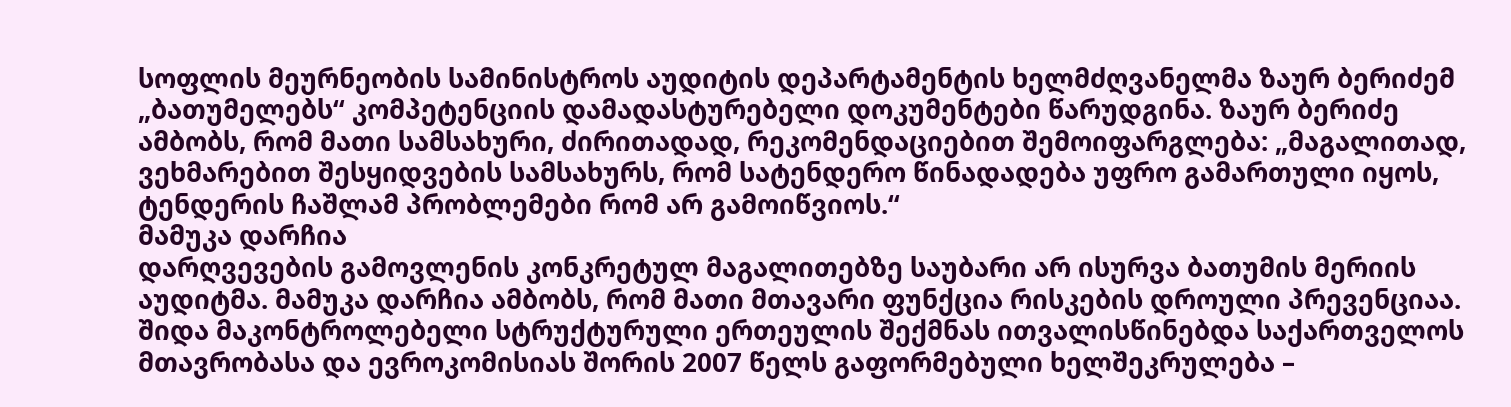სოფლის მეურნეობის სამინისტროს აუდიტის დეპარტამენტის ხელმძღვანელმა ზაურ ბერიძემ „ბათუმელებს“ კომპეტენციის დამადასტურებელი დოკუმენტები წარუდგინა. ზაურ ბერიძე ამბობს, რომ მათი სამსახური, ძირითადად, რეკომენდაციებით შემოიფარგლება: „მაგალითად, ვეხმარებით შესყიდვების სამსახურს, რომ სატენდერო წინადადება უფრო გამართული იყოს, ტენდერის ჩაშლამ პრობლემები რომ არ გამოიწვიოს.“
მამუკა დარჩია
დარღვევების გამოვლენის კონკრეტულ მაგალითებზე საუბარი არ ისურვა ბათუმის მერიის აუდიტმა. მამუკა დარჩია ამბობს, რომ მათი მთავარი ფუნქცია რისკების დროული პრევენციაა.
შიდა მაკონტროლებელი სტრუქტურული ერთეულის შექმნას ითვალისწინებდა საქართველოს მთავრობასა და ევროკომისიას შორის 2007 წელს გაფორმებული ხელშეკრულება –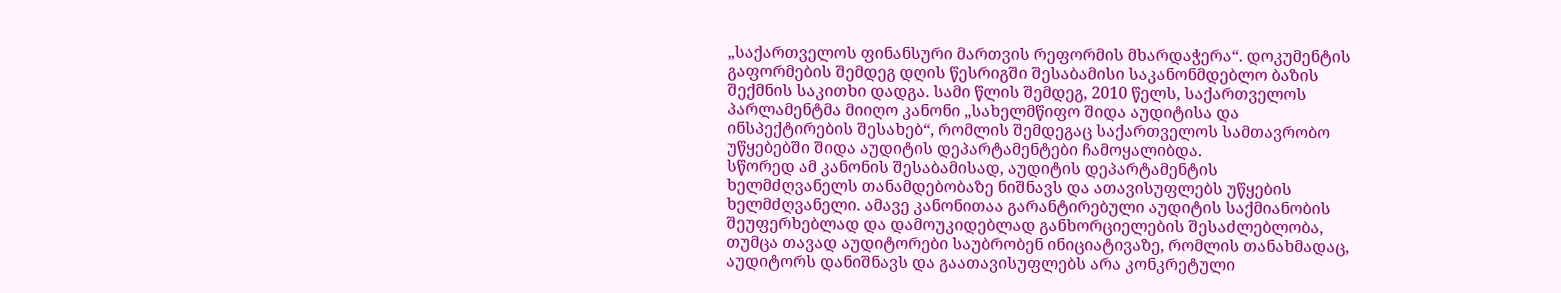„საქართველოს ფინანსური მართვის რეფორმის მხარდაჭერა“. დოკუმენტის გაფორმების შემდეგ დღის წესრიგში შესაბამისი საკანონმდებლო ბაზის შექმნის საკითხი დადგა. სამი წლის შემდეგ, 2010 წელს, საქართველოს პარლამენტმა მიიღო კანონი „სახელმწიფო შიდა აუდიტისა და ინსპექტირების შესახებ“, რომლის შემდეგაც საქართველოს სამთავრობო უწყებებში შიდა აუდიტის დეპარტამენტები ჩამოყალიბდა.
სწორედ ამ კანონის შესაბამისად, აუდიტის დეპარტამენტის ხელმძღვანელს თანამდებობაზე ნიშნავს და ათავისუფლებს უწყების ხელმძღვანელი. ამავე კანონითაა გარანტირებული აუდიტის საქმიანობის შეუფერხებლად და დამოუკიდებლად განხორციელების შესაძლებლობა, თუმცა თავად აუდიტორები საუბრობენ ინიციატივაზე, რომლის თანახმადაც, აუდიტორს დანიშნავს და გაათავისუფლებს არა კონკრეტული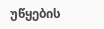უწყების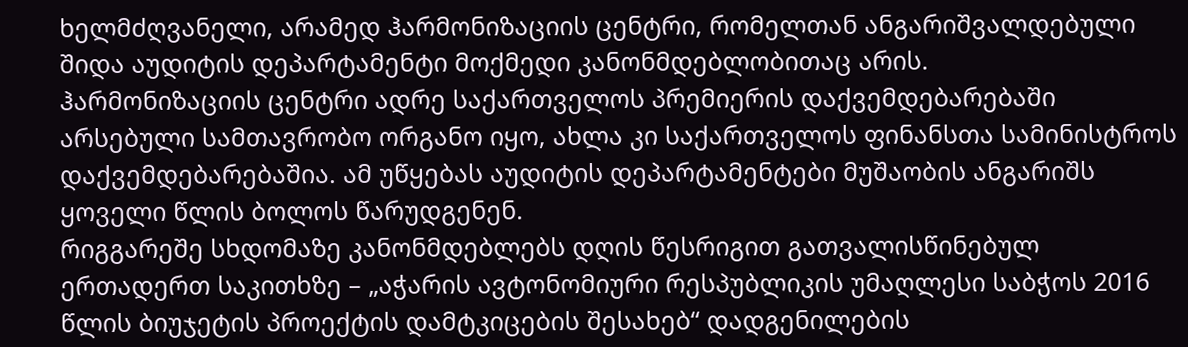ხელმძღვანელი, არამედ ჰარმონიზაციის ცენტრი, რომელთან ანგარიშვალდებული შიდა აუდიტის დეპარტამენტი მოქმედი კანონმდებლობითაც არის.
ჰარმონიზაციის ცენტრი ადრე საქართველოს პრემიერის დაქვემდებარებაში არსებული სამთავრობო ორგანო იყო, ახლა კი საქართველოს ფინანსთა სამინისტროს დაქვემდებარებაშია. ამ უწყებას აუდიტის დეპარტამენტები მუშაობის ანგარიშს ყოველი წლის ბოლოს წარუდგენენ.
რიგგარეშე სხდომაზე კანონმდებლებს დღის წესრიგით გათვალისწინებულ ერთადერთ საკითხზე – „აჭარის ავტონომიური რესპუბლიკის უმაღლესი საბჭოს 2016 წლის ბიუჯეტის პროექტის დამტკიცების შესახებ“ დადგენილების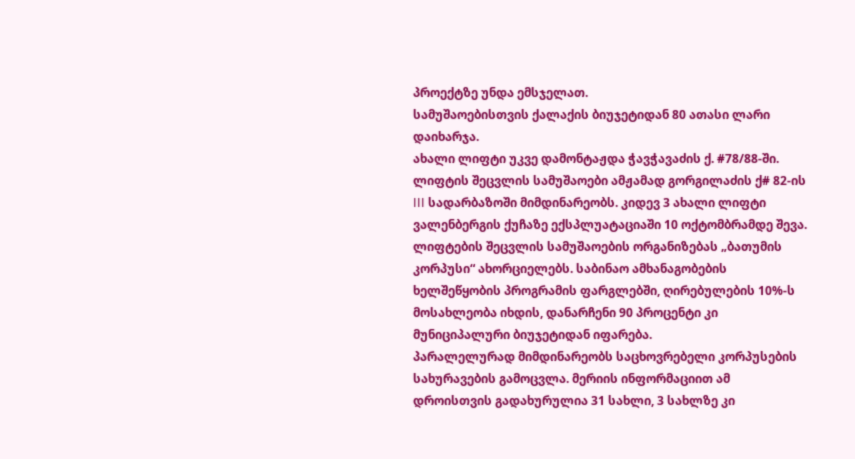პროექტზე უნდა ემსჯელათ.
სამუშაოებისთვის ქალაქის ბიუჯეტიდან 80 ათასი ლარი დაიხარჯა.
ახალი ლიფტი უკვე დამონტაჟდა ჭავჭავაძის ქ. #78/88-ში. ლიფტის შეცვლის სამუშაოები ამჟამად გორგილაძის ქ# 82-ის III სადარბაზოში მიმდინარეობს. კიდევ 3 ახალი ლიფტი ვალენბერგის ქუჩაზე ექსპლუატაციაში 10 ოქტომბრამდე შევა.
ლიფტების შეცვლის სამუშაოების ორგანიზებას „ბათუმის კორპუსი“ ახორციელებს. საბინაო ამხანაგობების ხელშეწყობის პროგრამის ფარგლებში, ღირებულების 10%-ს მოსახლეობა იხდის, დანარჩენი 90 პროცენტი კი მუნიციპალური ბიუჯეტიდან იფარება.
პარალელურად მიმდინარეობს საცხოვრებელი კორპუსების სახურავების გამოცვლა. მერიის ინფორმაციით ამ დროისთვის გადახურულია 31 სახლი, 3 სახლზე კი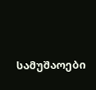სამუშაოები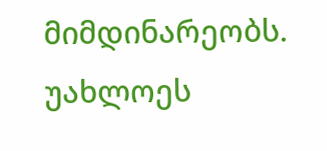მიმდინარეობს. უახლოეს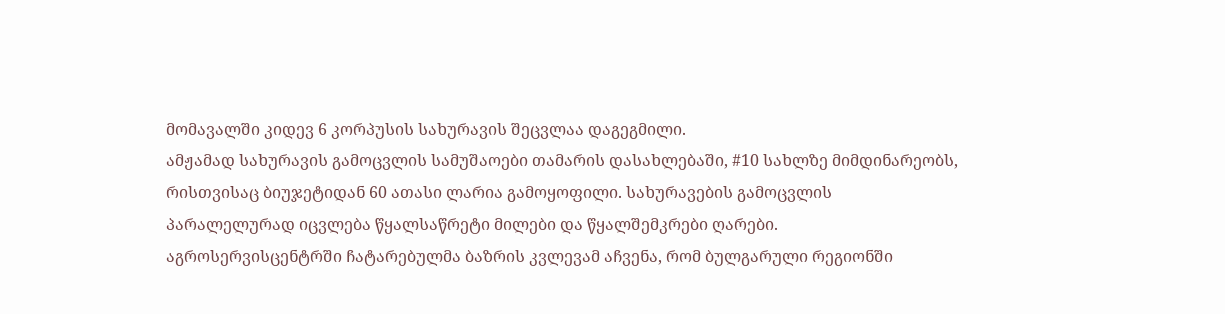მომავალში კიდევ 6 კორპუსის სახურავის შეცვლაა დაგეგმილი.
ამჟამად სახურავის გამოცვლის სამუშაოები თამარის დასახლებაში, #10 სახლზე მიმდინარეობს, რისთვისაც ბიუჯეტიდან 60 ათასი ლარია გამოყოფილი. სახურავების გამოცვლის პარალელურად იცვლება წყალსაწრეტი მილები და წყალშემკრები ღარები.
აგროსერვისცენტრში ჩატარებულმა ბაზრის კვლევამ აჩვენა, რომ ბულგარული რეგიონში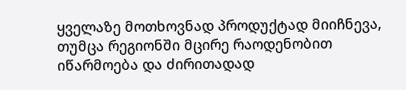ყველაზე მოთხოვნად პროდუქტად მიიჩნევა, თუმცა რეგიონში მცირე რაოდენობით იწარმოება და ძირითადად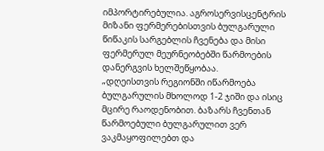იმპორტირებულია. აგროსერვისცენტრის მიზანი ფერმერებისთვის ბულგარული წიწაკის სარგებლის ჩვენება და მისი ფერმერულ მეურნეობებში წარმოების დანერგვის ხელშეწყობაა.
„დღეისთვის რეგიონში იწარმოება ბულგარულის მხოლოდ 1-2 ჯიში და ისიც მცირე რაოდენობით. ბაზარს ჩვენთან წარმოებული ბულგარულით ვერ ვაკმაყოფილებთ და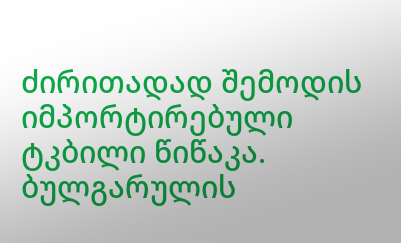ძირითადად შემოდის იმპორტირებული ტკბილი წიწაკა. ბულგარულის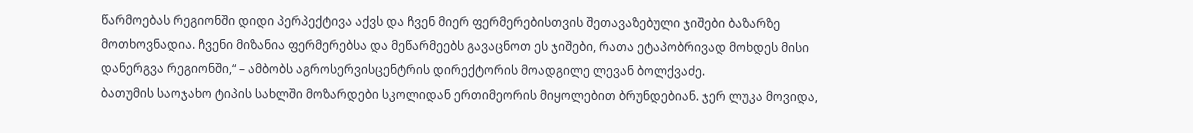წარმოებას რეგიონში დიდი პერპექტივა აქვს და ჩვენ მიერ ფერმერებისთვის შეთავაზებული ჯიშები ბაზარზე მოთხოვნადია. ჩვენი მიზანია ფერმერებსა და მეწარმეებს გავაცნოთ ეს ჯიშები, რათა ეტაპობრივად მოხდეს მისი დანერგვა რეგიონში,“ – ამბობს აგროსერვისცენტრის დირექტორის მოადგილე ლევან ბოლქვაძე.
ბათუმის საოჯახო ტიპის სახლში მოზარდები სკოლიდან ერთიმეორის მიყოლებით ბრუნდებიან. ჯერ ლუკა მოვიდა,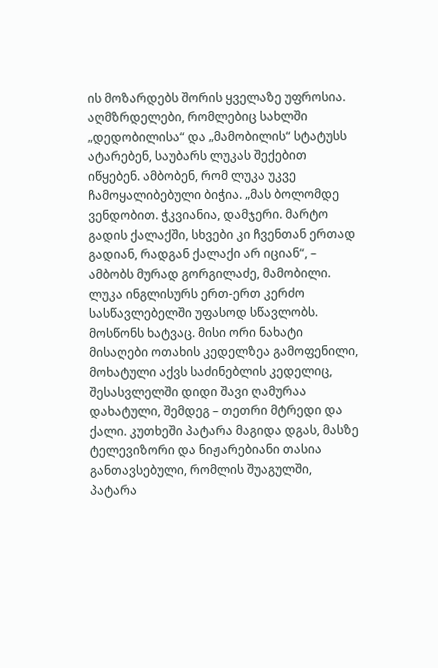ის მოზარდებს შორის ყველაზე უფროსია. აღმზრდელები, რომლებიც სახლში „დედობილისა“ და „მამობილის“ სტატუსს ატარებენ, საუბარს ლუკას შექებით იწყებენ. ამბობენ, რომ ლუკა უკვე ჩამოყალიბებული ბიჭია. „მას ბოლომდე ვენდობით. ჭკვიანია, დამჯერი. მარტო გადის ქალაქში, სხვები კი ჩვენთან ერთად გადიან, რადგან ქალაქი არ იციან“, – ამბობს მურად გორგილაძე, მამობილი.
ლუკა ინგლისურს ერთ-ერთ კერძო სასწავლებელში უფასოდ სწავლობს. მოსწონს ხატვაც. მისი ორი ნახატი მისაღები ოთახის კედელზეა გამოფენილი, მოხატული აქვს საძინებლის კედელიც, შესასვლელში დიდი შავი ღამურაა დახატული, შემდეგ – თეთრი მტრედი და ქალი. კუთხეში პატარა მაგიდა დგას, მასზე ტელევიზორი და ნიჟარებიანი თასია განთავსებული, რომლის შუაგულში, პატარა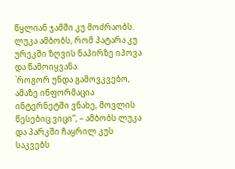წყლიან ჯამში კუ მოძრაობს. ლუკა ამბობს, რომ პატარა კუ ურეკში ზღვის ნაპირზე იპოვა და წამოიყვანა.
`როგორ უნდა გამოვკვებო, ამაზე ინფორმაცია ინტერნეტში ვნახე, მოვლის წესებიც ვიცი“, – ამბობს ლუკა და პარკში ჩაყრილ კუს საკვებს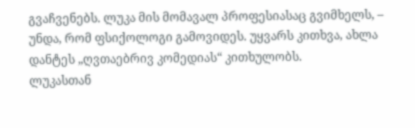გვაჩვენებს. ლუკა მის მომავალ პროფესიასაც გვიმხელს, – უნდა, რომ ფსიქოლოგი გამოვიდეს. უყვარს კითხვა, ახლა დანტეს „ღვთაებრივ კომედიას“ კითხულობს.
ლუკასთან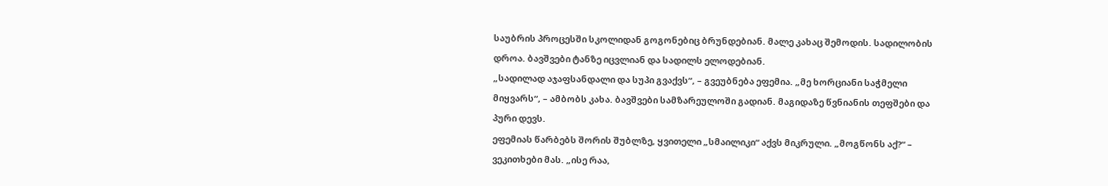საუბრის პროცესში სკოლიდან გოგონებიც ბრუნდებიან. მალე კახაც შემოდის. სადილობის დროა. ბავშვები ტანზე იცვლიან და სადილს ელოდებიან.
„სადილად აჯაფსანდალი და სუპი გვაქვს“, – გვეუბნება ეფემია. „მე ხორციანი საჭმელი მიყვარს“, – ამბობს კახა. ბავშვები სამზარეულოში გადიან. მაგიდაზე წვნიანის თეფშები და პური დევს.
ეფემიას წარბებს შორის შუბლზე, ყვითელი „სმაილიკი“ აქვს მიკრული. „მოგწონს აქ?“ – ვეკითხები მას. „ისე რაა,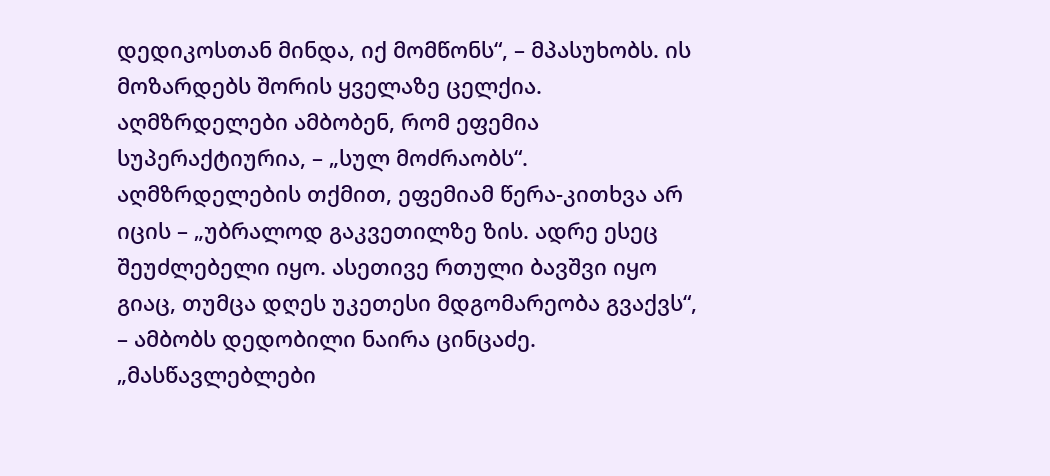დედიკოსთან მინდა, იქ მომწონს“, – მპასუხობს. ის მოზარდებს შორის ყველაზე ცელქია. აღმზრდელები ამბობენ, რომ ეფემია სუპერაქტიურია, – „სულ მოძრაობს“. აღმზრდელების თქმით, ეფემიამ წერა-კითხვა არ იცის – „უბრალოდ გაკვეთილზე ზის. ადრე ესეც შეუძლებელი იყო. ასეთივე რთული ბავშვი იყო გიაც, თუმცა დღეს უკეთესი მდგომარეობა გვაქვს“, – ამბობს დედობილი ნაირა ცინცაძე.
„მასწავლებლები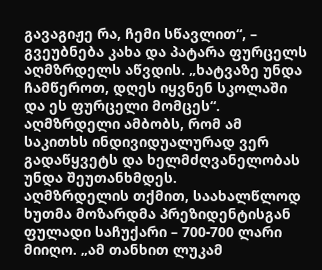გავაგიჟე რა, ჩემი სწავლით“, – გვეუბნება კახა და პატარა ფურცელს აღმზრდელს აწვდის. „ხატვაზე უნდა ჩამწეროთ, დღეს იყვნენ სკოლაში და ეს ფურცელი მომცეს“. აღმზრდელი ამბობს, რომ ამ საკითხს ინდივიდუალურად ვერ გადაწყვეტს და ხელმძღვანელობას უნდა შეუთანხმდეს.
აღმზრდელის თქმით, საახალწლოდ ხუთმა მოზარდმა პრეზიდენტისგან ფულადი საჩუქარი – 700-700 ლარი მიიღო. „ამ თანხით ლუკამ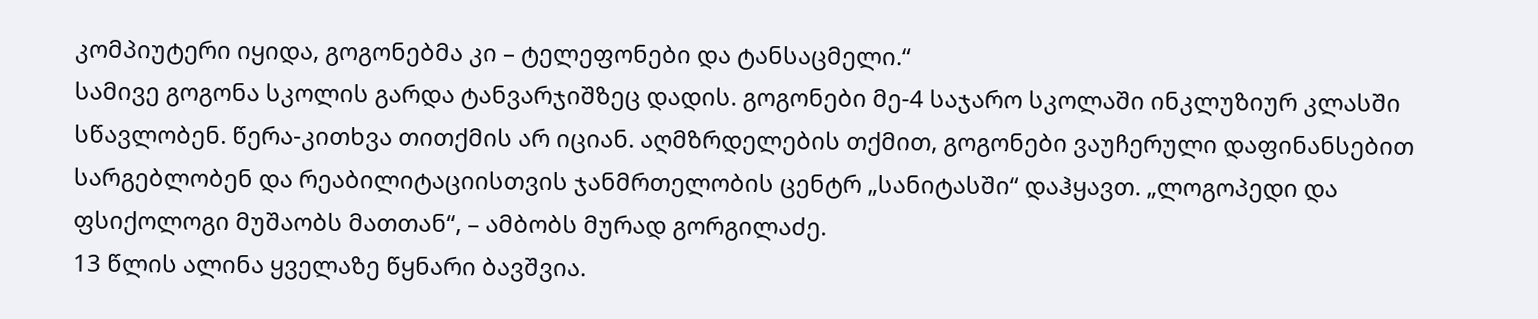კომპიუტერი იყიდა, გოგონებმა კი – ტელეფონები და ტანსაცმელი.“
სამივე გოგონა სკოლის გარდა ტანვარჯიშზეც დადის. გოგონები მე-4 საჯარო სკოლაში ინკლუზიურ კლასში სწავლობენ. წერა-კითხვა თითქმის არ იციან. აღმზრდელების თქმით, გოგონები ვაუჩერული დაფინანსებით სარგებლობენ და რეაბილიტაციისთვის ჯანმრთელობის ცენტრ „სანიტასში“ დაჰყავთ. „ლოგოპედი და ფსიქოლოგი მუშაობს მათთან“, – ამბობს მურად გორგილაძე.
13 წლის ალინა ყველაზე წყნარი ბავშვია.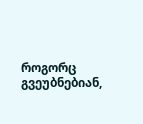როგორც გვეუბნებიან,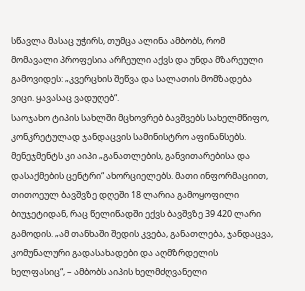სწავლა მასაც უჭირს, თუმცა ალინა ამბობს, რომ მომავალი პროფესია არჩეული აქვს და უნდა მზარეული გამოვიდეს: „კვერცხის შეწვა და სალათის მომზადება ვიცი. ყავასაც ვადუღებ“.
საოჯახო ტიპის სახლში მცხოვრებ ბავშვებს სახელმწიფო, კონკრეტულად ჯანდაცვის სამინისტრო აფინანსებს. მენეჯმენტს კი აიპი „განათლების, განვითარებისა და დასაქმების ცენტრი“ ახორციელებს. მათი ინფორმაციით, თითოეულ ბავშვზე დღეში 18 ლარია გამოყოფილი ბიუჯეტიდან, რაც წელიწადში ექვს ბავშვზე 39 420 ლარი გამოდის. „ამ თანხაში შედის კვება, განათლება, ჯანდაცვა, კომუნალური გადასახადები და აღმზრდელის ხელფასიც“, – ამბობს აიპის ხელმძღვანელი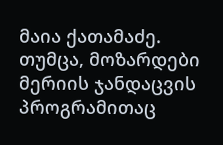მაია ქათამაძე. თუმცა, მოზარდები მერიის ჯანდაცვის პროგრამითაც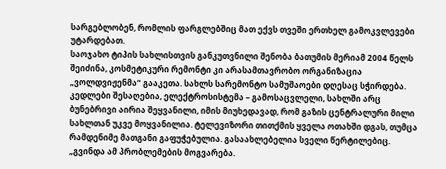სარგებლობენ, რომლის ფარგლებშიც მათ ექვს თვეში ერთხელ გამოკვლევები უტარდებათ.
საოჯახო ტიპის სახლისთვის განკუთვნილი შენობა ბათუმის მერიამ 2004 წელს შეიძინა, კოსმეტიკური რემონტი კი არასამთავრობო ორგანიზაცია „ვოლდვიჟენმა“ გააკეთა. სახლს სარემონტო სამუშაოები დღესაც სჭირდება. კედლები შესაღებია, ელექტროსისტემა – გამოსაცვლელი, სახლში არც ბუნებრივი აირია შეყვანილი, იმის მიუხედავად, რომ გაზის ცენტრალური მილი სახლთან უკვე მოყვანილია. ტელევიზორი თითქმის ყველა ოთახში დგას, თუმცა რამდენიმე მათგანი გაფუჭებულია. გასაახლებელია სველი წერტილებიც. „გვინდა ამ პრობლემების მოგვარება.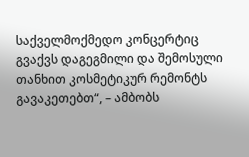საქველმოქმედო კონცერტიც გვაქვს დაგეგმილი და შემოსული თანხით კოსმეტიკურ რემონტს გავაკეთებთ“, – ამბობს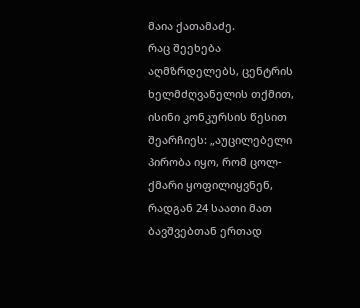მაია ქათამაძე.
რაც შეეხება აღმზრდელებს, ცენტრის ხელმძღვანელის თქმით, ისინი კონკურსის წესით შეარჩიეს: „აუცილებელი პირობა იყო, რომ ცოლ-ქმარი ყოფილიყვნენ, რადგან 24 საათი მათ ბავშვებთან ერთად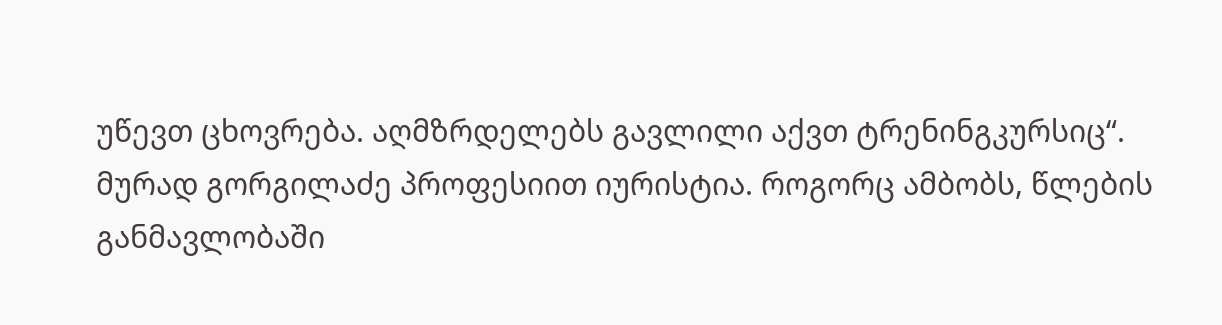უწევთ ცხოვრება. აღმზრდელებს გავლილი აქვთ ტრენინგკურსიც“.
მურად გორგილაძე პროფესიით იურისტია. როგორც ამბობს, წლების განმავლობაში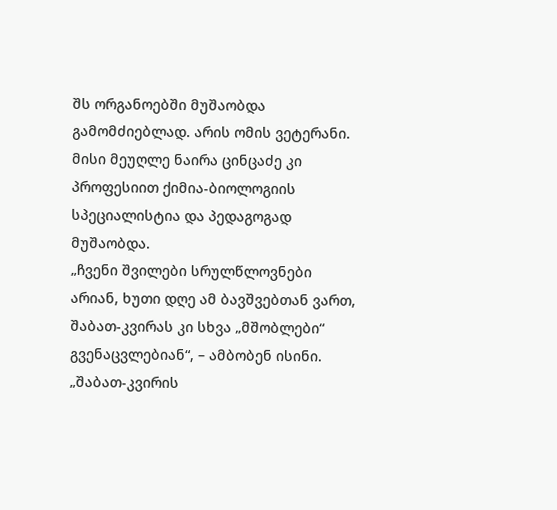შს ორგანოებში მუშაობდა გამომძიებლად. არის ომის ვეტერანი. მისი მეუღლე ნაირა ცინცაძე კი პროფესიით ქიმია-ბიოლოგიის სპეციალისტია და პედაგოგად მუშაობდა.
„ჩვენი შვილები სრულწლოვნები არიან, ხუთი დღე ამ ბავშვებთან ვართ, შაბათ-კვირას კი სხვა „მშობლები“ გვენაცვლებიან“, – ამბობენ ისინი.
„შაბათ-კვირის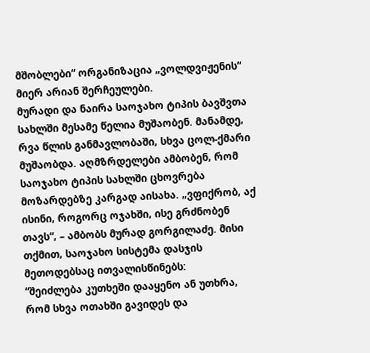მშობლები“ ორგანიზაცია „ვოლდვიჟენის“ მიერ არიან შერჩეულები.
მურადი და ნაირა საოჯახო ტიპის ბავშვთა სახლში მესამე წელია მუშაობენ. მანამდე, რვა წლის განმავლობაში, სხვა ცოლ-ქმარი მუშაობდა. აღმზრდელები ამბობენ, რომ საოჯახო ტიპის სახლში ცხოვრება მოზარდებზე კარგად აისახა. „ვფიქრობ, აქ ისინი, როგორც ოჯახში, ისე გრძნობენ თავს“, – ამბობს მურად გორგილაძე. მისი თქმით, საოჯახო სისტემა დასჯის მეთოდებსაც ითვალისწინებს:
“შეიძლება კუთხეში დააყენო ან უთხრა, რომ სხვა ოთახში გავიდეს და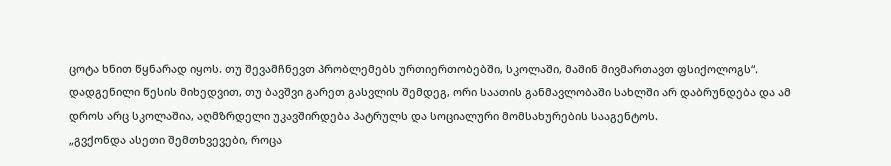ცოტა ხნით წყნარად იყოს. თუ შევამჩნევთ პრობლემებს ურთიერთობებში, სკოლაში, მაშინ მივმართავთ ფსიქოლოგს“.
დადგენილი წესის მიხედვით, თუ ბავშვი გარეთ გასვლის შემდეგ, ორი საათის განმავლობაში სახლში არ დაბრუნდება და ამ დროს არც სკოლაშია, აღმზრდელი უკავშირდება პატრულს და სოციალური მომსახურების სააგენტოს.
„გვქონდა ასეთი შემთხვევები, როცა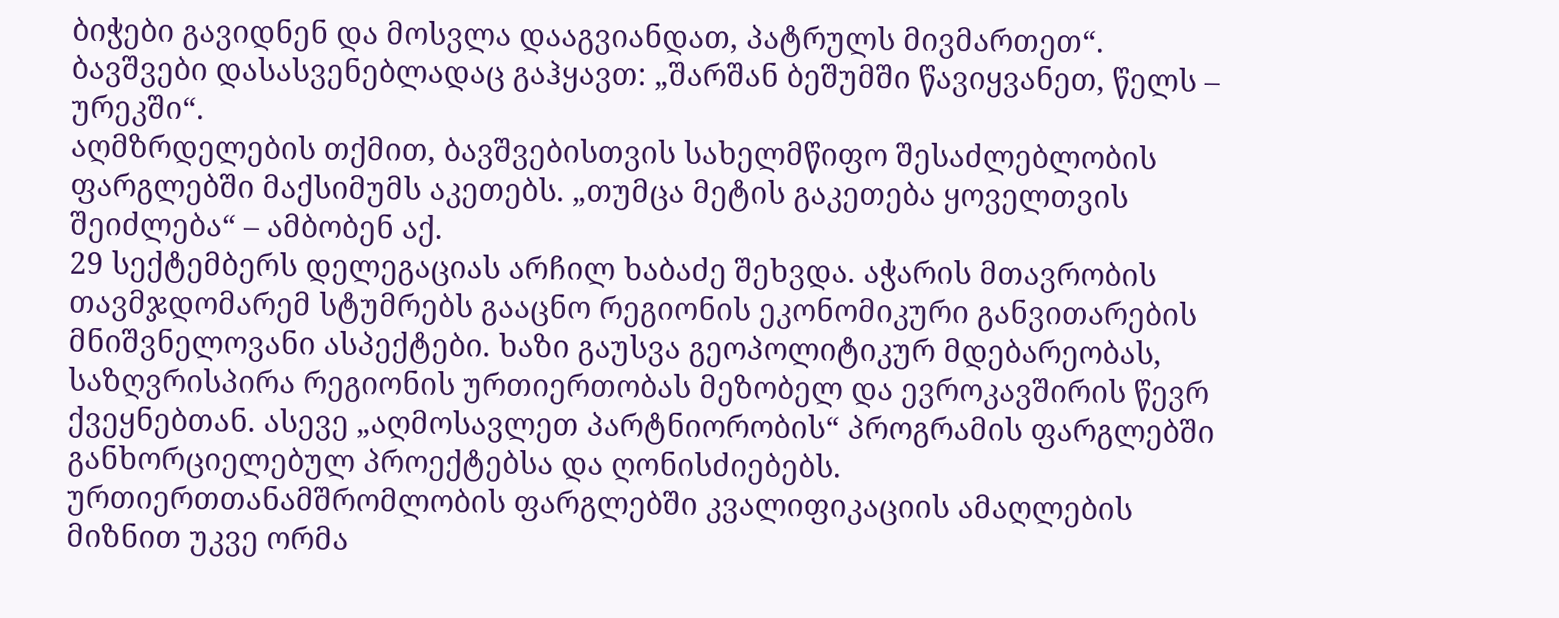ბიჭები გავიდნენ და მოსვლა დააგვიანდათ, პატრულს მივმართეთ“.
ბავშვები დასასვენებლადაც გაჰყავთ: „შარშან ბეშუმში წავიყვანეთ, წელს – ურეკში“.
აღმზრდელების თქმით, ბავშვებისთვის სახელმწიფო შესაძლებლობის ფარგლებში მაქსიმუმს აკეთებს. „თუმცა მეტის გაკეთება ყოველთვის შეიძლება“ – ამბობენ აქ.
29 სექტემბერს დელეგაციას არჩილ ხაბაძე შეხვდა. აჭარის მთავრობის თავმჯდომარემ სტუმრებს გააცნო რეგიონის ეკონომიკური განვითარების მნიშვნელოვანი ასპექტები. ხაზი გაუსვა გეოპოლიტიკურ მდებარეობას, საზღვრისპირა რეგიონის ურთიერთობას მეზობელ და ევროკავშირის წევრ ქვეყნებთან. ასევე „აღმოსავლეთ პარტნიორობის“ პროგრამის ფარგლებში განხორციელებულ პროექტებსა და ღონისძიებებს.
ურთიერთთანამშრომლობის ფარგლებში კვალიფიკაციის ამაღლების მიზნით უკვე ორმა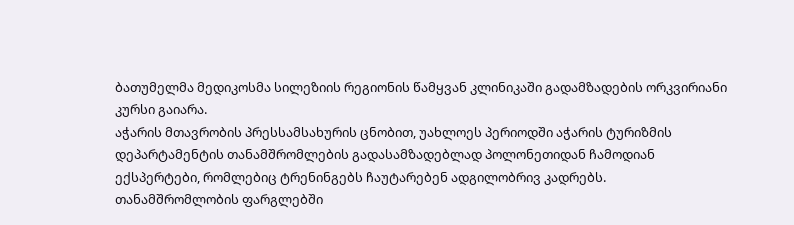ბათუმელმა მედიკოსმა სილეზიის რეგიონის წამყვან კლინიკაში გადამზადების ორკვირიანი კურსი გაიარა.
აჭარის მთავრობის პრესსამსახურის ცნობით, უახლოეს პერიოდში აჭარის ტურიზმის დეპარტამენტის თანამშრომლების გადასამზადებლად პოლონეთიდან ჩამოდიან ექსპერტები, რომლებიც ტრენინგებს ჩაუტარებენ ადგილობრივ კადრებს.
თანამშრომლობის ფარგლებში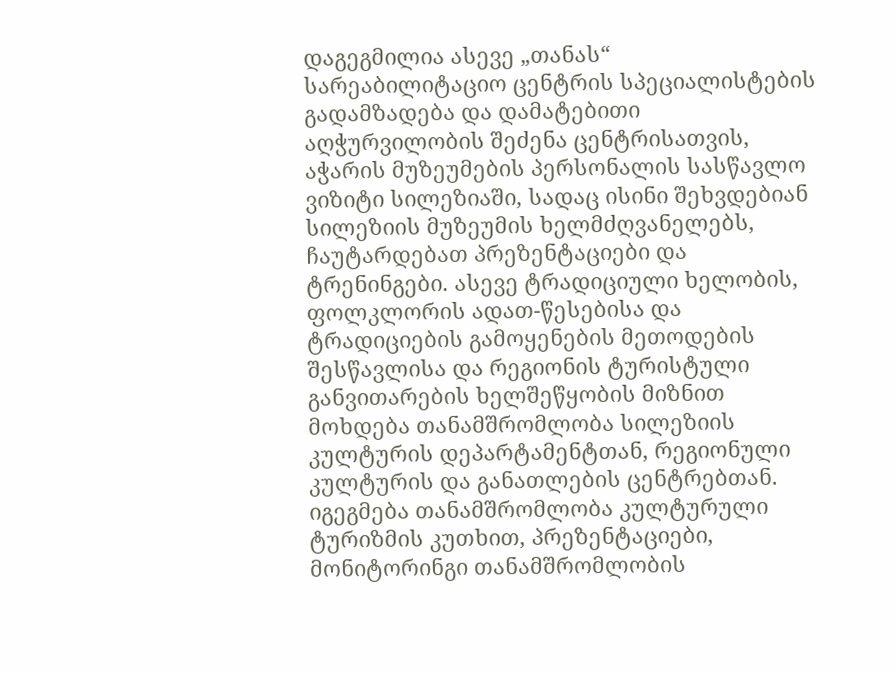დაგეგმილია ასევე „თანას“ სარეაბილიტაციო ცენტრის სპეციალისტების გადამზადება და დამატებითი აღჭურვილობის შეძენა ცენტრისათვის, აჭარის მუზეუმების პერსონალის სასწავლო ვიზიტი სილეზიაში, სადაც ისინი შეხვდებიან სილეზიის მუზეუმის ხელმძღვანელებს, ჩაუტარდებათ პრეზენტაციები და ტრენინგები. ასევე ტრადიციული ხელობის, ფოლკლორის ადათ-წესებისა და ტრადიციების გამოყენების მეთოდების შესწავლისა და რეგიონის ტურისტული განვითარების ხელშეწყობის მიზნით მოხდება თანამშრომლობა სილეზიის კულტურის დეპარტამენტთან, რეგიონული კულტურის და განათლების ცენტრებთან. იგეგმება თანამშრომლობა კულტურული ტურიზმის კუთხით, პრეზენტაციები, მონიტორინგი თანამშრომლობის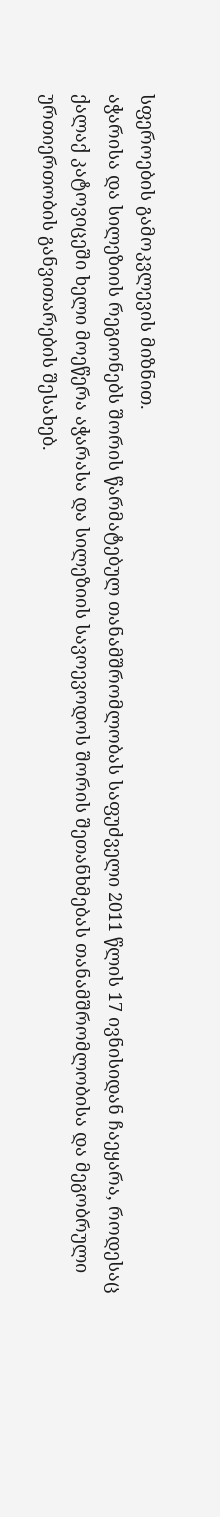სფეროების გამოკვლევის მიზნით.
აჭარისა და სილეზიის რეგიონებს შორის წარმატებულ თანამშრომლობას საფუძველი 2011 წლის 17 ივნისიდან ჩაეყარა, როდესაც ქალაქ კატოვიცეში ხელი მოეწერა აჭარასა და სილეზიის სავოევოდოს შორის შეთანხმებას თანამშრომლობისა და მეგობრული ურთიერთობის განვითარების შესახებ.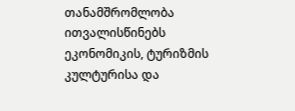თანამშრომლობა ითვალისწინებს ეკონომიკის, ტურიზმის კულტურისა და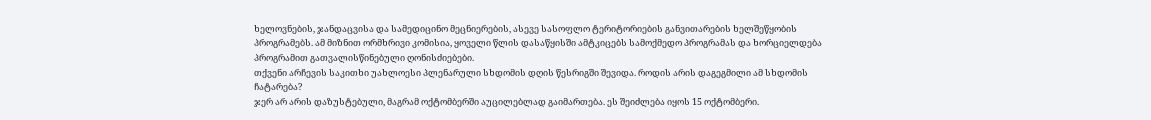ხელოვნების, ჯანდაცვისა და სამედიცინო მეცნიერების, ასევე სასოფლო ტერიტორიების განვითარების ხელშეწყობის პროგრამებს. ამ მიზნით ორმხრივი კომისია, ყოველი წლის დასაწყისში ამტკიცებს სამოქმედო პროგრამას და ხორციელდება პროგრამით გათვალისწინებული ღონისძიებები.
თქვენი არჩევის საკითხი უახლოესი პლენარული სხდომის დღის წესრიგში შევიდა. როდის არის დაგეგმილი ამ სხდომის ჩატარება?
ჯერ არ არის დაზუსტებული, მაგრამ ოქტომბერში აუცილებლად გაიმართება. ეს შეიძლება იყოს 15 ოქტომბერი.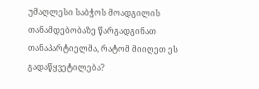უმაღლესი საბჭოს მოადგილის თანამდებობაზე წარგადგინათ თანაპარტიელმა, რატომ მიიღეთ ეს გადაწყვეტილება?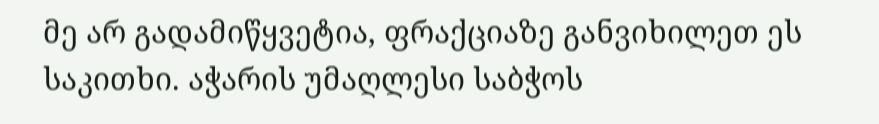მე არ გადამიწყვეტია, ფრაქციაზე განვიხილეთ ეს საკითხი. აჭარის უმაღლესი საბჭოს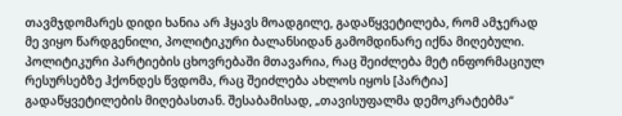თავმჯდომარეს დიდი ხანია არ ჰყავს მოადგილე, გადაწყვეტილება, რომ ამჯერად მე ვიყო წარდგენილი, პოლიტიკური ბალანსიდან გამომდინარე იქნა მიღებული.
პოლიტიკური პარტიების ცხოვრებაში მთავარია, რაც შეიძლება მეტ ინფორმაციულ რესურსებზე ჰქონდეს წვდომა, რაც შეიძლება ახლოს იყოს [პარტია] გადაწყვეტილების მიღებასთან. შესაბამისად, „თავისუფალმა დემოკრატებმა“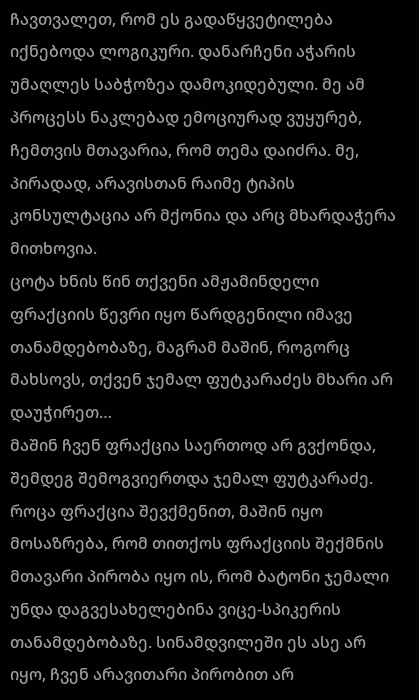ჩავთვალეთ, რომ ეს გადაწყვეტილება იქნებოდა ლოგიკური. დანარჩენი აჭარის უმაღლეს საბჭოზეა დამოკიდებული. მე ამ პროცესს ნაკლებად ემოციურად ვუყურებ, ჩემთვის მთავარია, რომ თემა დაიძრა. მე, პირადად, არავისთან რაიმე ტიპის კონსულტაცია არ მქონია და არც მხარდაჭერა მითხოვია.
ცოტა ხნის წინ თქვენი ამჟამინდელი ფრაქციის წევრი იყო წარდგენილი იმავე თანამდებობაზე, მაგრამ მაშინ, როგორც მახსოვს, თქვენ ჯემალ ფუტკარაძეს მხარი არ დაუჭირეთ…
მაშინ ჩვენ ფრაქცია საერთოდ არ გვქონდა, შემდეგ შემოგვიერთდა ჯემალ ფუტკარაძე. როცა ფრაქცია შევქმენით, მაშინ იყო მოსაზრება, რომ თითქოს ფრაქციის შექმნის მთავარი პირობა იყო ის, რომ ბატონი ჯემალი უნდა დაგვესახელებინა ვიცე-სპიკერის თანამდებობაზე. სინამდვილეში ეს ასე არ იყო, ჩვენ არავითარი პირობით არ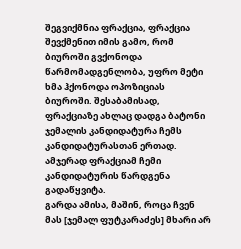შეგვიქმნია ფრაქცია, ფრაქცია შევქმენით იმის გამო, რომ ბიუროში გვქონოდა წარმომადგენლობა, უფრო მეტი ხმა ჰქონოდა ოპოზიციას ბიუროში. შესაბამისად, ფრაქციაზე ახლაც დადგა ბატონი ჯემალის კანდიდატურა ჩემს კანდიდატურასთან ერთად. ამჯერად ფრაქციამ ჩემი კანდიდატურის წარდგენა გადაწყვიტა.
გარდა ამისა, მაშინ, როცა ჩვენ მას [ჯემალ ფუტკარაძეს] მხარი არ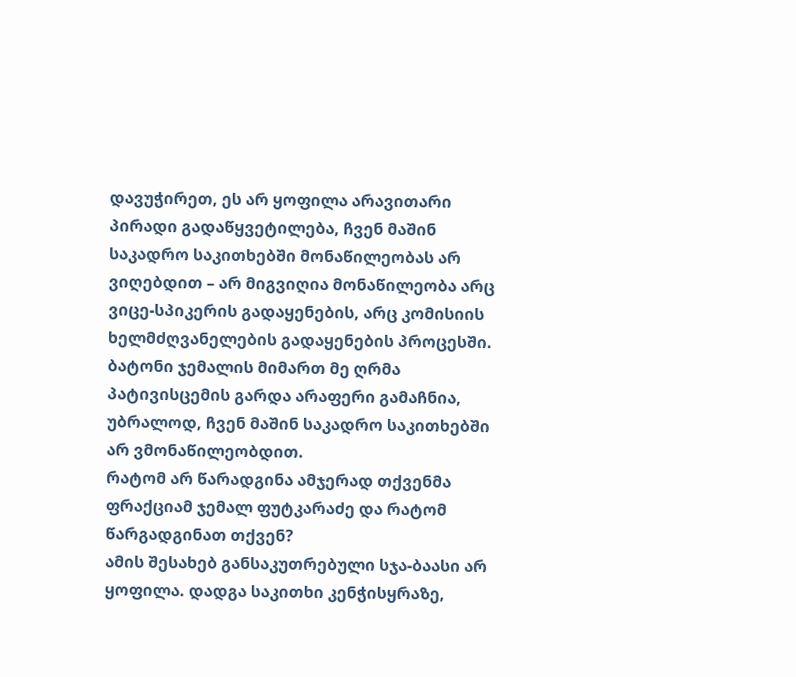დავუჭირეთ, ეს არ ყოფილა არავითარი პირადი გადაწყვეტილება, ჩვენ მაშინ საკადრო საკითხებში მონაწილეობას არ ვიღებდით – არ მიგვიღია მონაწილეობა არც ვიცე-სპიკერის გადაყენების, არც კომისიის ხელმძღვანელების გადაყენების პროცესში. ბატონი ჯემალის მიმართ მე ღრმა პატივისცემის გარდა არაფერი გამაჩნია, უბრალოდ, ჩვენ მაშინ საკადრო საკითხებში არ ვმონაწილეობდით.
რატომ არ წარადგინა ამჯერად თქვენმა ფრაქციამ ჯემალ ფუტკარაძე და რატომ წარგადგინათ თქვენ?
ამის შესახებ განსაკუთრებული სჯა-ბაასი არ ყოფილა. დადგა საკითხი კენჭისყრაზე,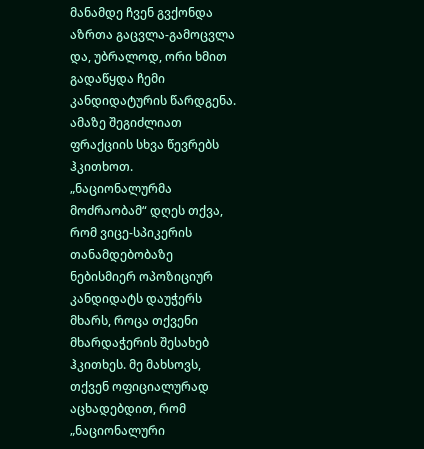მანამდე ჩვენ გვქონდა აზრთა გაცვლა-გამოცვლა და, უბრალოდ, ორი ხმით გადაწყდა ჩემი კანდიდატურის წარდგენა. ამაზე შეგიძლიათ ფრაქციის სხვა წევრებს ჰკითხოთ.
„ნაციონალურმა მოძრაობამ“ დღეს თქვა, რომ ვიცე-სპიკერის თანამდებობაზე ნებისმიერ ოპოზიციურ კანდიდატს დაუჭერს მხარს, როცა თქვენი მხარდაჭერის შესახებ ჰკითხეს. მე მახსოვს, თქვენ ოფიციალურად აცხადებდით, რომ „ნაციონალური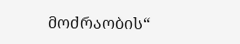მოძრაობის“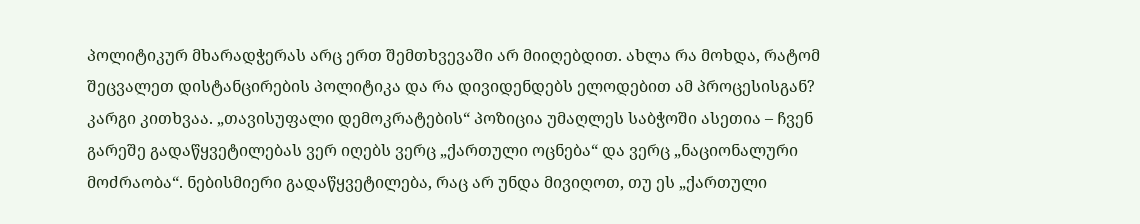პოლიტიკურ მხარადჭერას არც ერთ შემთხვევაში არ მიიღებდით. ახლა რა მოხდა, რატომ შეცვალეთ დისტანცირების პოლიტიკა და რა დივიდენდებს ელოდებით ამ პროცესისგან?
კარგი კითხვაა. „თავისუფალი დემოკრატების“ პოზიცია უმაღლეს საბჭოში ასეთია – ჩვენ გარეშე გადაწყვეტილებას ვერ იღებს ვერც „ქართული ოცნება“ და ვერც „ნაციონალური მოძრაობა“. ნებისმიერი გადაწყვეტილება, რაც არ უნდა მივიღოთ, თუ ეს „ქართული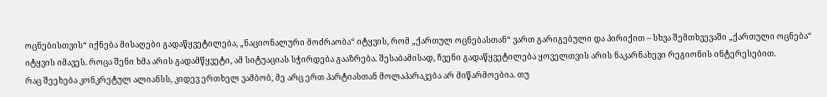ოცნებისთვის“ იქნება მისაღები გადაწყვეტილება, „ნაციონალური მოძრაობა“ იტყვის, რომ „ქართულ ოცნებასთან“ ვართ გარიგებული და პირიქით – სხვა შემთხვევაში „ქართული ოცნება“ იტყვის იმავეს. როცა შენი ხმა არის გადამწყვეტი, ამ სიტუაციას სჭირდება გააზრება. შესაბამისად, ჩვენი გადაწყვეტილება ყოველთვის არის ნაკარნახევი რეგიონის ინტერესებით.
რაც შეეხება კონკრეტულ ალიანსს, კიდევ ერთხელ ვამბობ, მე არც ერთ პარტიასთან მოლაპარაკება არ მიწარმოებია. თუ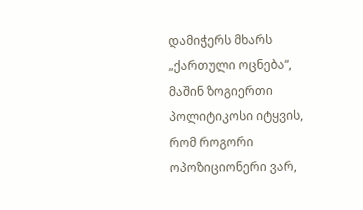დამიჭერს მხარს „ქართული ოცნება“, მაშინ ზოგიერთი პოლიტიკოსი იტყვის, რომ როგორი ოპოზიციონერი ვარ,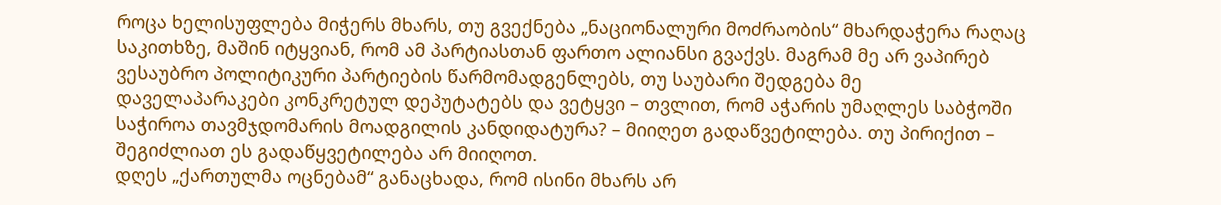როცა ხელისუფლება მიჭერს მხარს, თუ გვექნება „ნაციონალური მოძრაობის“ მხარდაჭერა რაღაც საკითხზე, მაშინ იტყვიან, რომ ამ პარტიასთან ფართო ალიანსი გვაქვს. მაგრამ მე არ ვაპირებ ვესაუბრო პოლიტიკური პარტიების წარმომადგენლებს, თუ საუბარი შედგება მე დაველაპარაკები კონკრეტულ დეპუტატებს და ვეტყვი – თვლით, რომ აჭარის უმაღლეს საბჭოში საჭიროა თავმჯდომარის მოადგილის კანდიდატურა? – მიიღეთ გადაწვეტილება. თუ პირიქით – შეგიძლიათ ეს გადაწყვეტილება არ მიიღოთ.
დღეს „ქართულმა ოცნებამ“ განაცხადა, რომ ისინი მხარს არ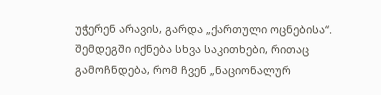უჭერენ არავის, გარდა „ქართული ოცნებისა“. შემდეგში იქნება სხვა საკითხები, რითაც გამოჩნდება, რომ ჩვენ „ნაციონალურ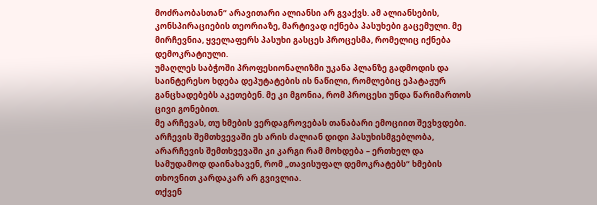მოძრაობასთან“ არავითარი ალიანსი არ გვაქვს. ამ ალიანსების, კონსპირაციების თეორიაზე, მარტივად იქნება პასუხები გაცემული. მე მირჩევნია, ყველაფერს პასუხი გასცეს პროცესმა, რომელიც იქნება დემოკრატიული.
უმაღლეს საბჭოში პროფესიონალიზმი უკანა პლანზე გადმოდის და საინტერესო ხდება დეპუტატების ის ნაწილი, რომლებიც ეპატაჟურ განცხადებებს აკეთებენ. მე კი მგონია, რომ პროცესი უნდა წარიმართოს ცივი გონებით.
მე არჩევას, თუ ხმების ვერდაგროვებას თანაბარი ემოციით შევხვდები. არჩევის შემთხვევაში ეს არის ძალიან დიდი პასუხისმგებლობა, არარჩევის შემთხვევაში კი კარგი რამ მოხდება – ერთხელ და სამუდამოდ დაინახავენ, რომ „თავისუფალ დემოკრატებს“ ხმების თხოვნით კარდაკარ არ გვივლია.
თქვენ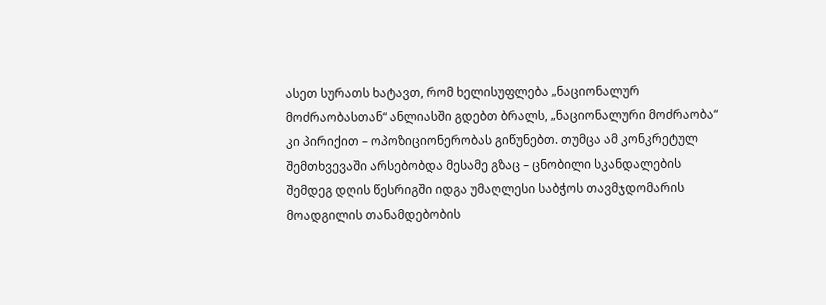ასეთ სურათს ხატავთ, რომ ხელისუფლება „ნაციონალურ მოძრაობასთან“ ანლიასში გდებთ ბრალს, „ნაციონალური მოძრაობა“ კი პირიქით – ოპოზიციონერობას გიწუნებთ. თუმცა ამ კონკრეტულ შემთხვევაში არსებობდა მესამე გზაც – ცნობილი სკანდალების შემდეგ დღის წესრიგში იდგა უმაღლესი საბჭოს თავმჯდომარის მოადგილის თანამდებობის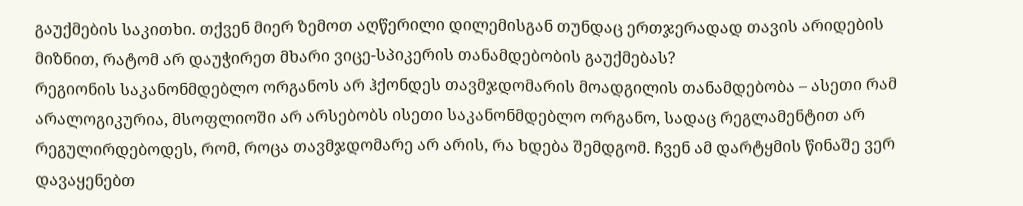გაუქმების საკითხი. თქვენ მიერ ზემოთ აღწერილი დილემისგან თუნდაც ერთჯერადად თავის არიდების მიზნით, რატომ არ დაუჭირეთ მხარი ვიცე-სპიკერის თანამდებობის გაუქმებას?
რეგიონის საკანონმდებლო ორგანოს არ ჰქონდეს თავმჯდომარის მოადგილის თანამდებობა – ასეთი რამ არალოგიკურია, მსოფლიოში არ არსებობს ისეთი საკანონმდებლო ორგანო, სადაც რეგლამენტით არ რეგულირდებოდეს, რომ, როცა თავმჯდომარე არ არის, რა ხდება შემდგომ. ჩვენ ამ დარტყმის წინაშე ვერ დავაყენებთ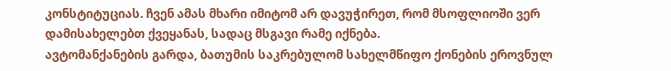კონსტიტუციას. ჩვენ ამას მხარი იმიტომ არ დავუჭირეთ, რომ მსოფლიოში ვერ დამისახელებთ ქვეყანას, სადაც მსგავი რამე იქნება.
ავტომანქანების გარდა, ბათუმის საკრებულომ სახელმწიფო ქონების ეროვნულ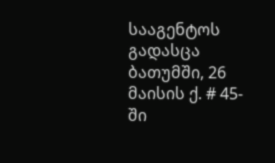სააგენტოს გადასცა ბათუმში, 26 მაისის ქ. # 45-ში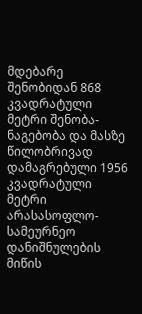მდებარე შენობიდან 868 კვადრატული მეტრი შენობა-ნაგებობა და მასზე წილობრივად დამაგრებული 1956 კვადრატული მეტრი არასასოფლო-სამეურნეო დანიშნულების მიწის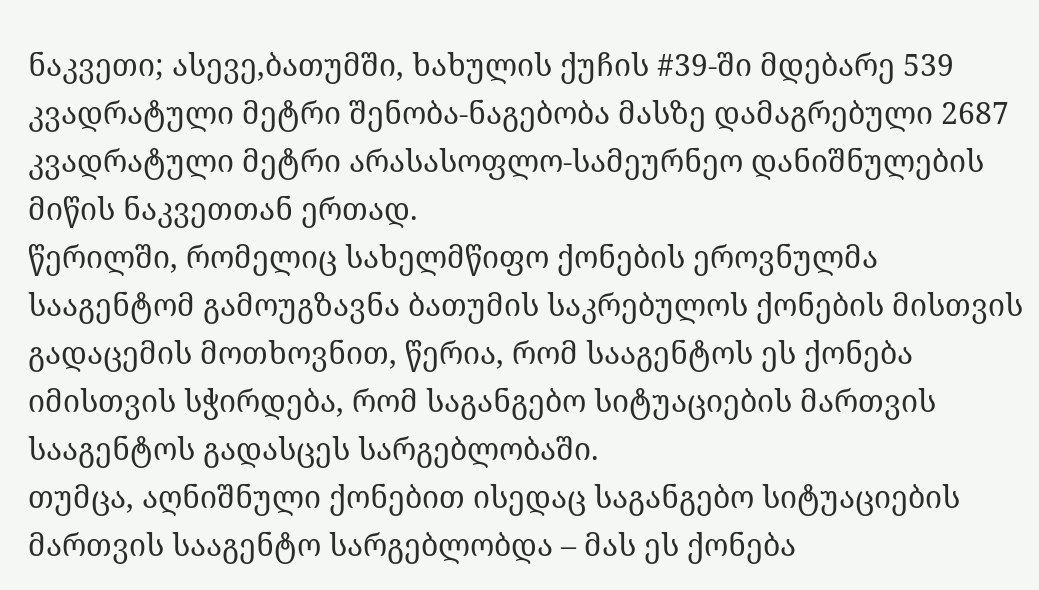ნაკვეთი; ასევე,ბათუმში, ხახულის ქუჩის #39-ში მდებარე 539 კვადრატული მეტრი შენობა-ნაგებობა მასზე დამაგრებული 2687 კვადრატული მეტრი არასასოფლო-სამეურნეო დანიშნულების მიწის ნაკვეთთან ერთად.
წერილში, რომელიც სახელმწიფო ქონების ეროვნულმა სააგენტომ გამოუგზავნა ბათუმის საკრებულოს ქონების მისთვის გადაცემის მოთხოვნით, წერია, რომ სააგენტოს ეს ქონება იმისთვის სჭირდება, რომ საგანგებო სიტუაციების მართვის სააგენტოს გადასცეს სარგებლობაში.
თუმცა, აღნიშნული ქონებით ისედაც საგანგებო სიტუაციების მართვის სააგენტო სარგებლობდა – მას ეს ქონება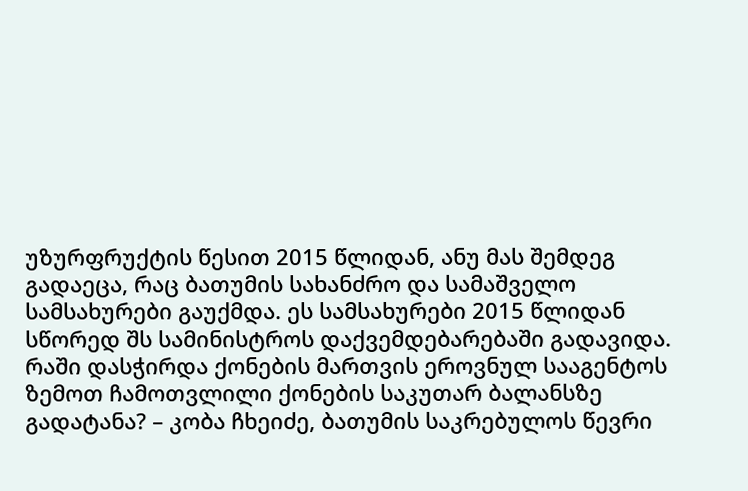უზურფრუქტის წესით 2015 წლიდან, ანუ მას შემდეგ გადაეცა, რაც ბათუმის სახანძრო და სამაშველო სამსახურები გაუქმდა. ეს სამსახურები 2015 წლიდან სწორედ შს სამინისტროს დაქვემდებარებაში გადავიდა.
რაში დასჭირდა ქონების მართვის ეროვნულ სააგენტოს ზემოთ ჩამოთვლილი ქონების საკუთარ ბალანსზე გადატანა? – კობა ჩხეიძე, ბათუმის საკრებულოს წევრი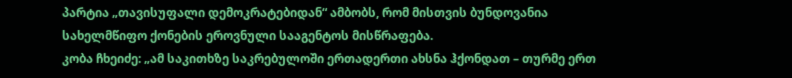პარტია „თავისუფალი დემოკრატებიდან“ ამბობს, რომ მისთვის ბუნდოვანია სახელმწიფო ქონების ეროვნული სააგენტოს მისწრაფება.
კობა ჩხეიძე: „ამ საკითხზე საკრებულოში ერთადერთი ახსნა ჰქონდათ – თურმე ერთ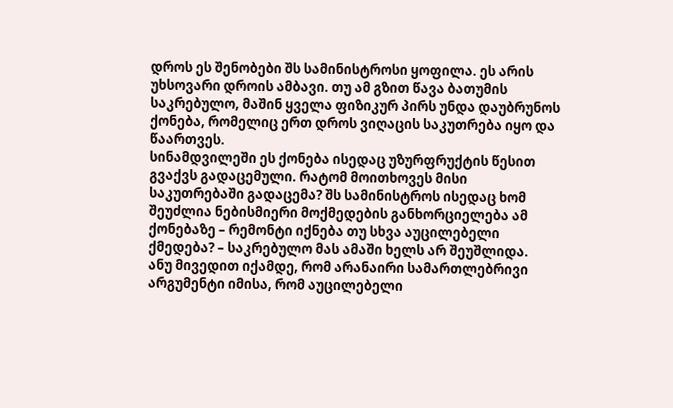დროს ეს შენობები შს სამინისტროსი ყოფილა. ეს არის უხსოვარი დროის ამბავი. თუ ამ გზით წავა ბათუმის საკრებულო, მაშინ ყველა ფიზიკურ პირს უნდა დაუბრუნოს ქონება, რომელიც ერთ დროს ვიღაცის საკუთრება იყო და წაართვეს.
სინამდვილეში ეს ქონება ისედაც უზურფრუქტის წესით გვაქვს გადაცემული. რატომ მოითხოვეს მისი საკუთრებაში გადაცემა? შს სამინისტროს ისედაც ხომ შეუძლია ნებისმიერი მოქმედების განხორციელება ამ ქონებაზე – რემონტი იქნება თუ სხვა აუცილებელი ქმედება? – საკრებულო მას ამაში ხელს არ შეუშლიდა.
ანუ მივედით იქამდე, რომ არანაირი სამართლებრივი არგუმენტი იმისა, რომ აუცილებელი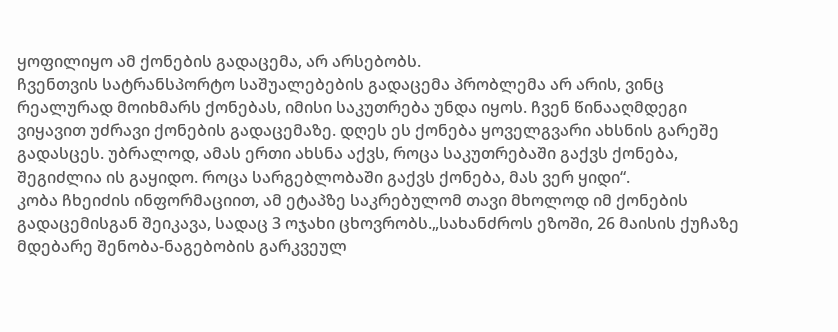ყოფილიყო ამ ქონების გადაცემა, არ არსებობს.
ჩვენთვის სატრანსპორტო საშუალებების გადაცემა პრობლემა არ არის, ვინც რეალურად მოიხმარს ქონებას, იმისი საკუთრება უნდა იყოს. ჩვენ წინააღმდეგი ვიყავით უძრავი ქონების გადაცემაზე. დღეს ეს ქონება ყოველგვარი ახსნის გარეშე გადასცეს. უბრალოდ, ამას ერთი ახსნა აქვს, როცა საკუთრებაში გაქვს ქონება, შეგიძლია ის გაყიდო. როცა სარგებლობაში გაქვს ქონება, მას ვერ ყიდი“.
კობა ჩხეიძის ინფორმაციით, ამ ეტაპზე საკრებულომ თავი მხოლოდ იმ ქონების გადაცემისგან შეიკავა, სადაც 3 ოჯახი ცხოვრობს.„სახანძროს ეზოში, 26 მაისის ქუჩაზე მდებარე შენობა-ნაგებობის გარკვეულ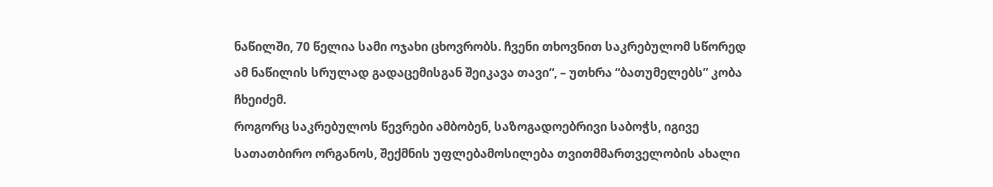ნაწილში, 70 წელია სამი ოჯახი ცხოვრობს. ჩვენი თხოვნით საკრებულომ სწორედ ამ ნაწილის სრულად გადაცემისგან შეიკავა თავი“, – უთხრა “ბათუმელებს” კობა ჩხეიძემ.
როგორც საკრებულოს წევრები ამბობენ, საზოგადოებრივი საბოჭს, იგივე სათათბირო ორგანოს, შექმნის უფლებამოსილება თვითმმართველობის ახალი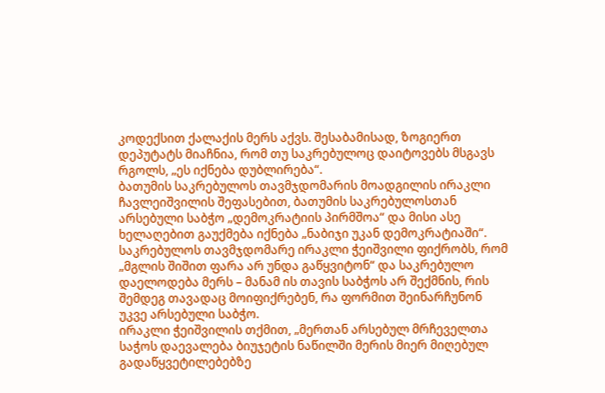კოდექსით ქალაქის მერს აქვს. შესაბამისად, ზოგიერთ დეპუტატს მიაჩნია, რომ თუ საკრებულოც დაიტოვებს მსგავს რგოლს, „ეს იქნება დუბლირება“.
ბათუმის საკრებულოს თავმჯდომარის მოადგილის ირაკლი ჩავლეიშვილის შეფასებით, ბათუმის საკრებულოსთან არსებული საბჭო „დემოკრატიის პირმშოა“ და მისი ასე ხელაღებით გაუქმება იქნება „ნაბიჯი უკან დემოკრატიაში“.
საკრებულოს თავმჯდომარე ირაკლი ჭეიშვილი ფიქრობს, რომ „მგლის შიშით ფარა არ უნდა გაწყვიტონ“ და საკრებულო დაელოდება მერს – მანამ ის თავის საბჭოს არ შექმნის, რის შემდეგ თავადაც მოიფიქრებენ, რა ფორმით შეინარჩუნონ უკვე არსებული საბჭო.
ირაკლი ჭეიშვილის თქმით, „მერთან არსებულ მრჩეველთა საჭოს დაევალება ბიუჯეტის ნაწილში მერის მიერ მიღებულ გადაწყვეტილებებზე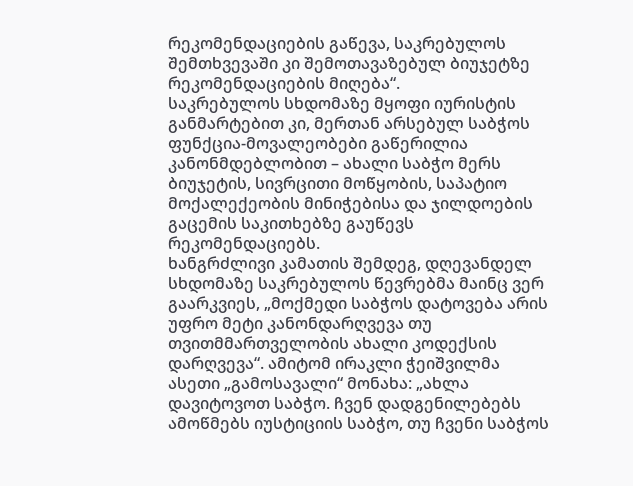რეკომენდაციების გაწევა, საკრებულოს შემთხვევაში კი შემოთავაზებულ ბიუჯეტზე რეკომენდაციების მიღება“.
საკრებულოს სხდომაზე მყოფი იურისტის განმარტებით კი, მერთან არსებულ საბჭოს ფუნქცია-მოვალეობები გაწერილია კანონმდებლობით – ახალი საბჭო მერს ბიუჯეტის, სივრცითი მოწყობის, საპატიო მოქალექეობის მინიჭებისა და ჯილდოების გაცემის საკითხებზე გაუწევს რეკომენდაციებს.
ხანგრძლივი კამათის შემდეგ, დღევანდელ სხდომაზე საკრებულოს წევრებმა მაინც ვერ გაარკვიეს, „მოქმედი საბჭოს დატოვება არის უფრო მეტი კანონდარღვევა თუ თვითმმართველობის ახალი კოდექსის დარღვევა“. ამიტომ ირაკლი ჭეიშვილმა ასეთი „გამოსავალი“ მონახა: „ახლა დავიტოვოთ საბჭო. ჩვენ დადგენილებებს ამოწმებს იუსტიციის საბჭო, თუ ჩვენი საბჭოს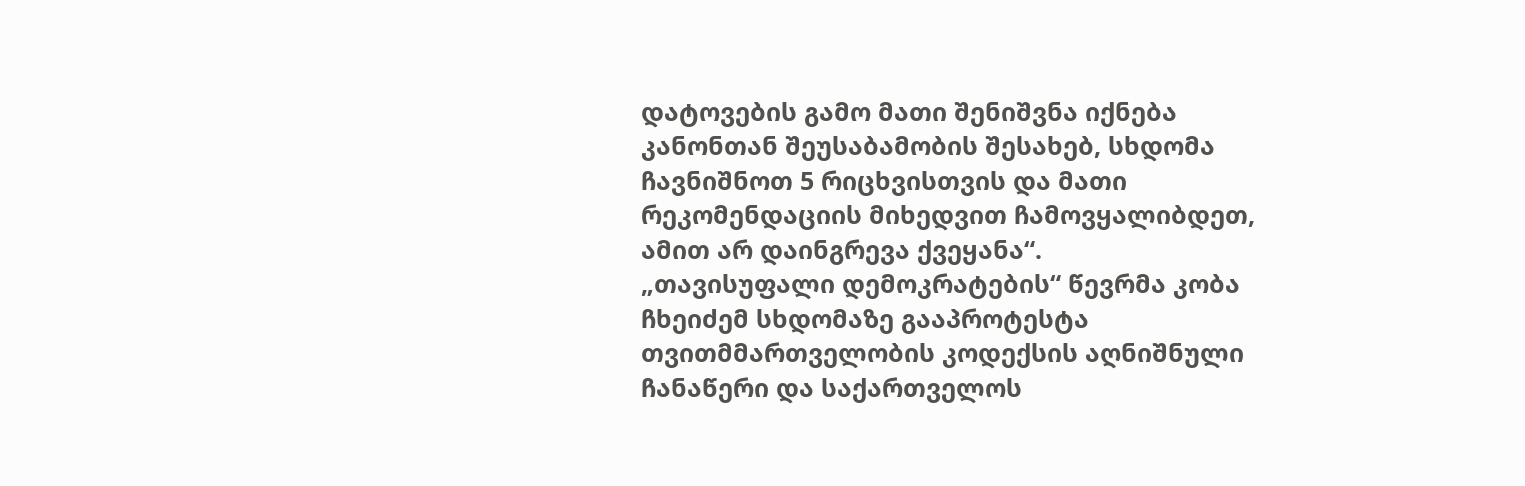დატოვების გამო მათი შენიშვნა იქნება კანონთან შეუსაბამობის შესახებ, სხდომა ჩავნიშნოთ 5 რიცხვისთვის და მათი რეკომენდაციის მიხედვით ჩამოვყალიბდეთ, ამით არ დაინგრევა ქვეყანა“.
„თავისუფალი დემოკრატების“ წევრმა კობა ჩხეიძემ სხდომაზე გააპროტესტა თვითმმართველობის კოდექსის აღნიშნული ჩანაწერი და საქართველოს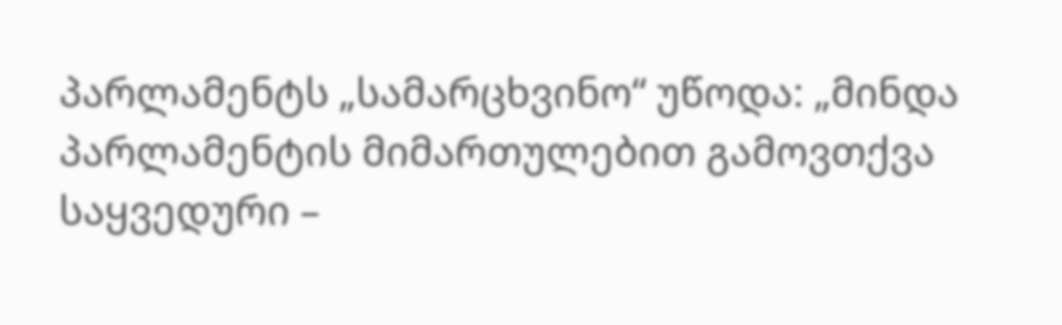პარლამენტს „სამარცხვინო“ უწოდა: „მინდა პარლამენტის მიმართულებით გამოვთქვა საყვედური –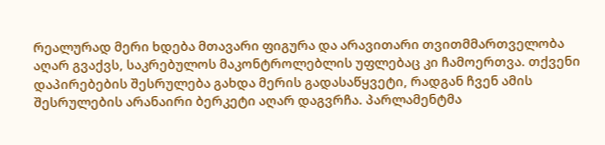რეალურად მერი ხდება მთავარი ფიგურა და არავითარი თვითმმართველობა აღარ გვაქვს, საკრებულოს მაკონტროლებლის უფლებაც კი ჩამოერთვა. თქვენი დაპირებების შესრულება გახდა მერის გადასაწყვეტი, რადგან ჩვენ ამის შესრულების არანაირი ბერკეტი აღარ დაგვრჩა. პარლამენტმა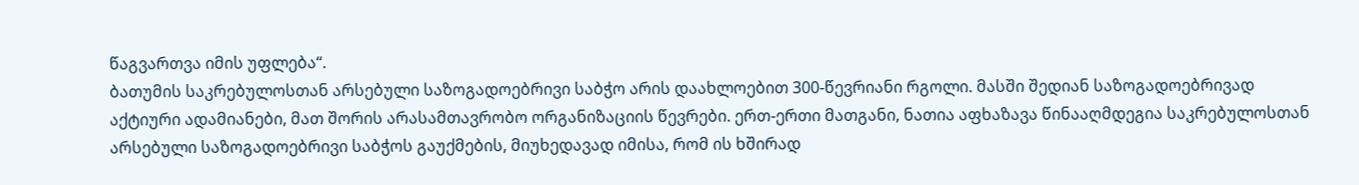წაგვართვა იმის უფლება“.
ბათუმის საკრებულოსთან არსებული საზოგადოებრივი საბჭო არის დაახლოებით 300-წევრიანი რგოლი. მასში შედიან საზოგადოებრივად აქტიური ადამიანები, მათ შორის არასამთავრობო ორგანიზაციის წევრები. ერთ-ერთი მათგანი, ნათია აფხაზავა წინააღმდეგია საკრებულოსთან არსებული საზოგადოებრივი საბჭოს გაუქმების, მიუხედავად იმისა, რომ ის ხშირად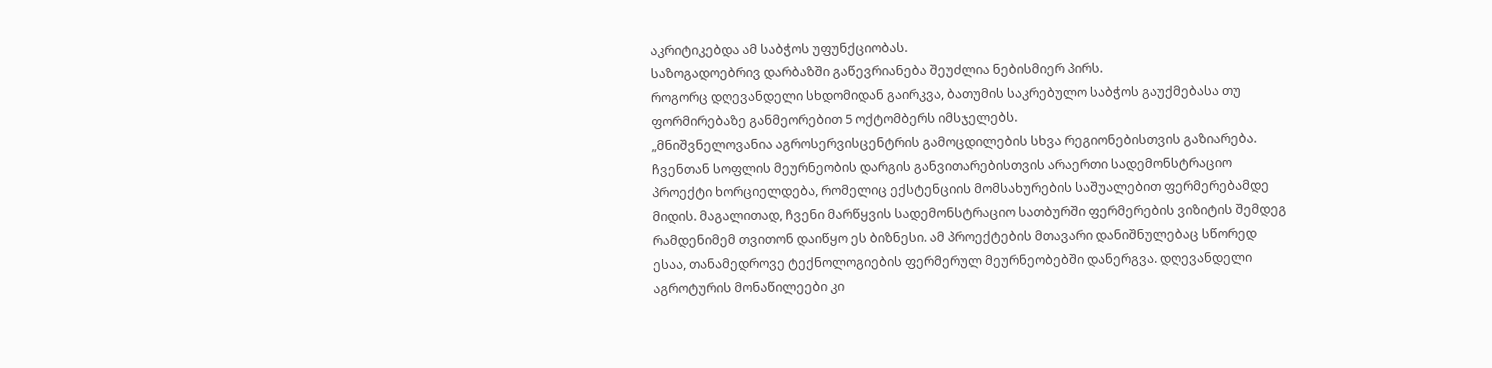აკრიტიკებდა ამ საბჭოს უფუნქციობას.
საზოგადოებრივ დარბაზში გაწევრიანება შეუძლია ნებისმიერ პირს.
როგორც დღევანდელი სხდომიდან გაირკვა, ბათუმის საკრებულო საბჭოს გაუქმებასა თუ ფორმირებაზე განმეორებით 5 ოქტომბერს იმსჯელებს.
„მნიშვნელოვანია აგროსერვისცენტრის გამოცდილების სხვა რეგიონებისთვის გაზიარება. ჩვენთან სოფლის მეურნეობის დარგის განვითარებისთვის არაერთი სადემონსტრაციო პროექტი ხორციელდება, რომელიც ექსტენციის მომსახურების საშუალებით ფერმერებამდე მიდის. მაგალითად, ჩვენი მარწყვის სადემონსტრაციო სათბურში ფერმერების ვიზიტის შემდეგ რამდენიმემ თვითონ დაიწყო ეს ბიზნესი. ამ პროექტების მთავარი დანიშნულებაც სწორედ ესაა, თანამედროვე ტექნოლოგიების ფერმერულ მეურნეობებში დანერგვა. დღევანდელი აგროტურის მონაწილეები კი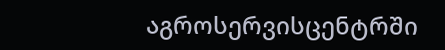აგროსერვისცენტრში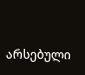არსებული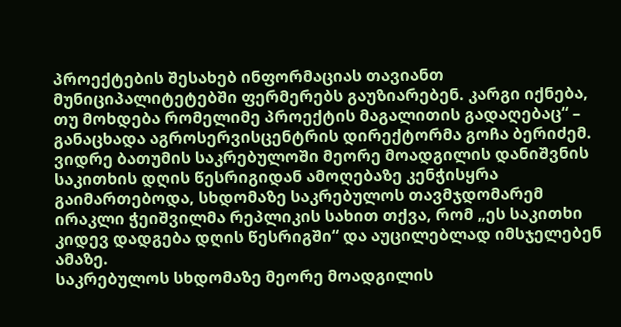პროექტების შესახებ ინფორმაციას თავიანთ მუნიციპალიტეტებში ფერმერებს გაუზიარებენ. კარგი იქნება, თუ მოხდება რომელიმე პროექტის მაგალითის გადაღებაც“ – განაცხადა აგროსერვისცენტრის დირექტორმა გოჩა ბერიძემ.
ვიდრე ბათუმის საკრებულოში მეორე მოადგილის დანიშვნის საკითხის დღის წესრიგიდან ამოღებაზე კენჭისყრა გაიმართებოდა, სხდომაზე საკრებულოს თავმჯდომარემ ირაკლი ჭეიშვილმა რეპლიკის სახით თქვა, რომ „ეს საკითხი კიდევ დადგება დღის წესრიგში“ და აუცილებლად იმსჯელებენ ამაზე.
საკრებულოს სხდომაზე მეორე მოადგილის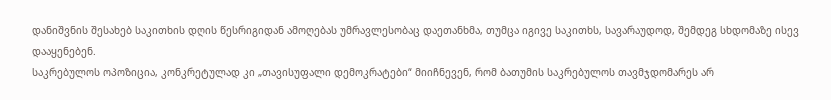დანიშვნის შესახებ საკითხის დღის წესრიგიდან ამოღებას უმრავლესობაც დაეთანხმა, თუმცა იგივე საკითხს, სავარაუდოდ, შემდეგ სხდომაზე ისევ დააყენებენ.
საკრებულოს ოპოზიცია, კონკრეტულად კი „თავისუფალი დემოკრატები“ მიიჩნევენ, რომ ბათუმის საკრებულოს თავმჯდომარეს არ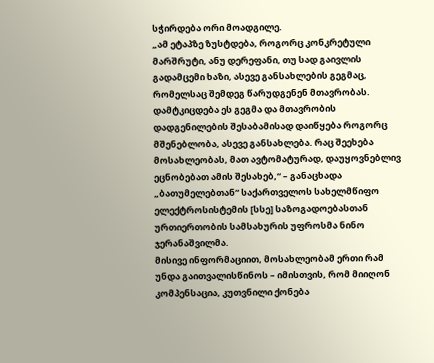სჭირდება ორი მოადგილე.
„ამ ეტაპზე ზუსტდება, როგორც კონკრეტული მარშრუტი, ანუ დერეფანი, თუ სად გაივლის გადამცემი ხაზი, ასევე განსახლების გეგმაც, რომელსაც შემდეგ წარუდგენენ მთავრობას. დამტკიცდება ეს გეგმა და მთავრობის დადგენილების შესაბამისად დაიწყება როგორც მშენებლობა, ასევე განსახლება. რაც შეეხება მოსახლეობას, მათ ავტომატურად, დაუყოვნებლივ ეცნობებათ ამის შესახებ,“ – განაცხადა „ბათუმელებთან“ საქართველოს სახელმწიფო ელექტროსისტემის [სსე] საზოგადოებასთან ურთიერთობის სამსახურის უფროსმა ნინო ჯერანაშვილმა.
მისივე ინფორმაციით, მოსახლეობამ ერთი რამ უნდა გაითვალისწინოს – იმისთვის, რომ მიიღონ კომპენსაცია, კუთვნილი ქონება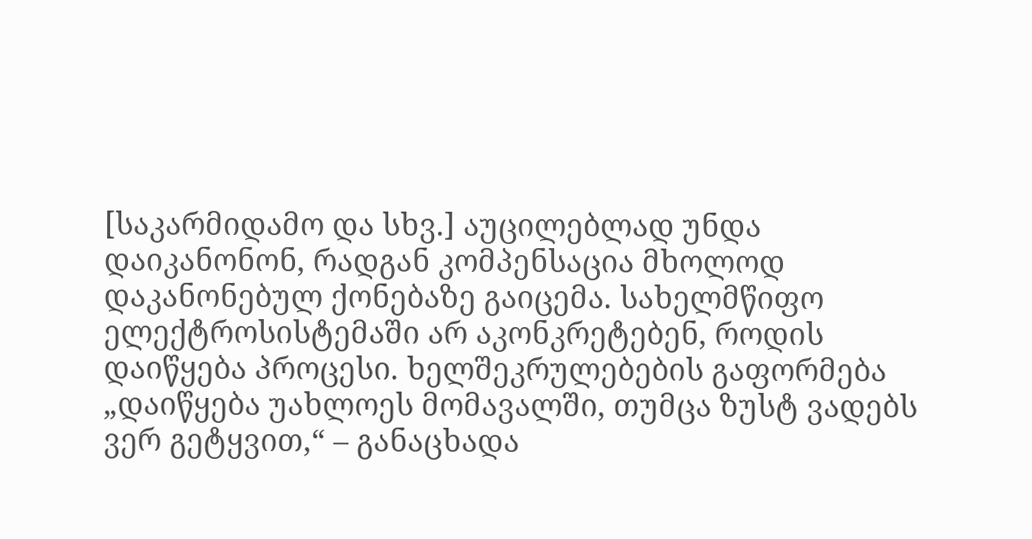[საკარმიდამო და სხვ.] აუცილებლად უნდა დაიკანონონ, რადგან კომპენსაცია მხოლოდ დაკანონებულ ქონებაზე გაიცემა. სახელმწიფო ელექტროსისტემაში არ აკონკრეტებენ, როდის დაიწყება პროცესი. ხელშეკრულებების გაფორმება „დაიწყება უახლოეს მომავალში, თუმცა ზუსტ ვადებს ვერ გეტყვით,“ – განაცხადა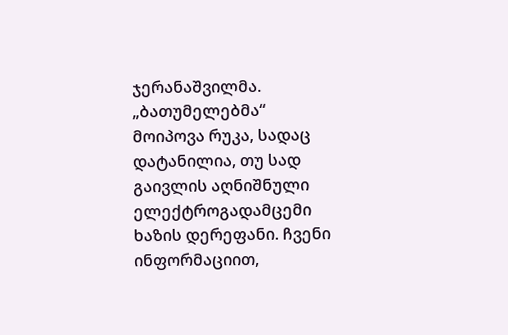ჯერანაშვილმა.
„ბათუმელებმა“ მოიპოვა რუკა, სადაც დატანილია, თუ სად გაივლის აღნიშნული ელექტროგადამცემი ხაზის დერეფანი. ჩვენი ინფორმაციით,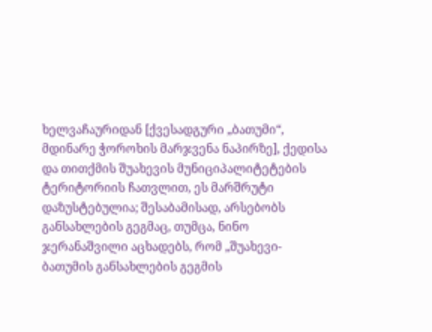ხელვაჩაურიდან [ქვესადგური „ბათუმი“, მდინარე ჭოროხის მარჯვენა ნაპირზე], ქედისა და თითქმის შუახევის მუნიციპალიტეტების ტერიტორიის ჩათვლით, ეს მარშრუტი დაზუსტებულია; შესაბამისად, არსებობს განსახლების გეგმაც, თუმცა, ნინო ჯერანაშვილი აცხადებს, რომ „შუახევი-ბათუმის განსახლების გეგმის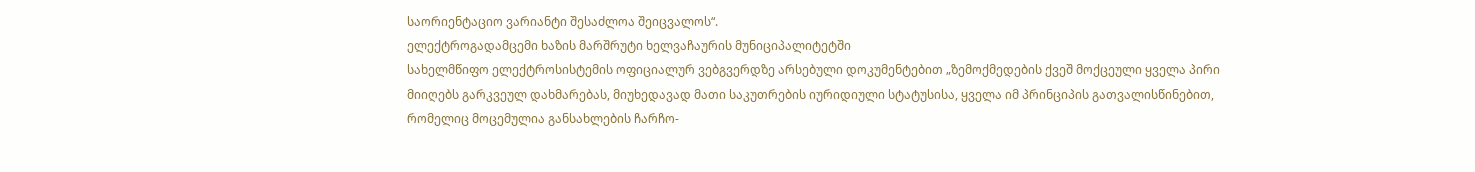საორიენტაციო ვარიანტი შესაძლოა შეიცვალოს“.
ელექტროგადამცემი ხაზის მარშრუტი ხელვაჩაურის მუნიციპალიტეტში
სახელმწიფო ელექტროსისტემის ოფიციალურ ვებგვერდზე არსებული დოკუმენტებით „ზემოქმედების ქვეშ მოქცეული ყველა პირი მიიღებს გარკვეულ დახმარებას, მიუხედავად მათი საკუთრების იურიდიული სტატუსისა, ყველა იმ პრინციპის გათვალისწინებით, რომელიც მოცემულია განსახლების ჩარჩო-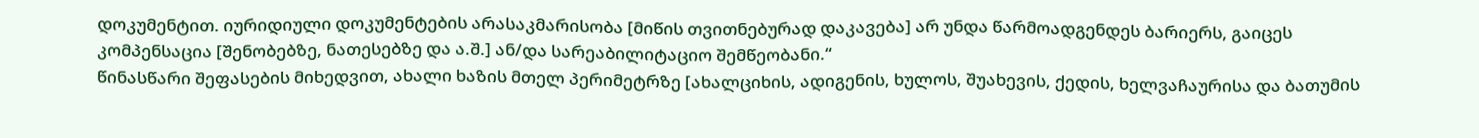დოკუმენტით. იურიდიული დოკუმენტების არასაკმარისობა [მიწის თვითნებურად დაკავება] არ უნდა წარმოადგენდეს ბარიერს, გაიცეს კომპენსაცია [შენობებზე, ნათესებზე და ა.შ.] ან/და სარეაბილიტაციო შემწეობანი.“
წინასწარი შეფასების მიხედვით, ახალი ხაზის მთელ პერიმეტრზე [ახალციხის, ადიგენის, ხულოს, შუახევის, ქედის, ხელვაჩაურისა და ბათუმის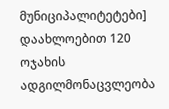მუნიციპალიტეტები] დაახლოებით 120 ოჯახის ადგილმონაცვლეობა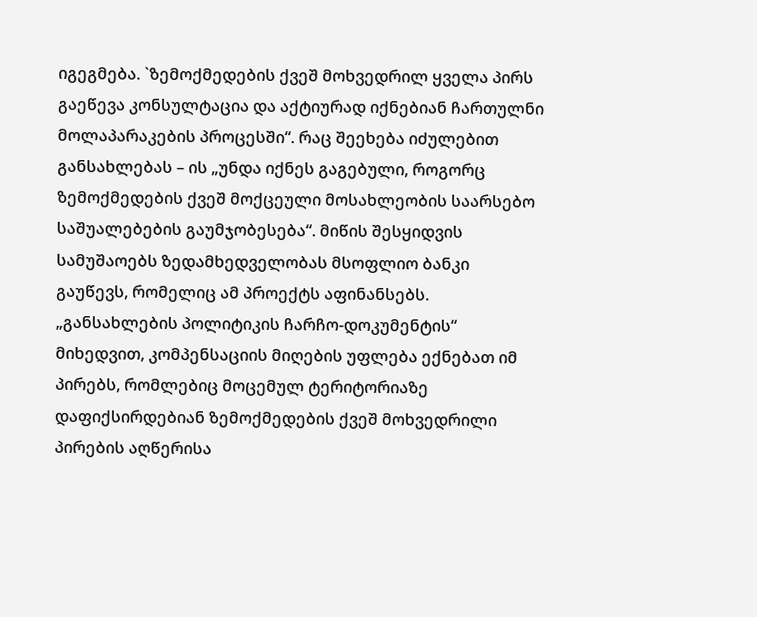იგეგმება. `ზემოქმედების ქვეშ მოხვედრილ ყველა პირს გაეწევა კონსულტაცია და აქტიურად იქნებიან ჩართულნი მოლაპარაკების პროცესში“. რაც შეეხება იძულებით განსახლებას – ის „უნდა იქნეს გაგებული, როგორც ზემოქმედების ქვეშ მოქცეული მოსახლეობის საარსებო საშუალებების გაუმჯობესება“. მიწის შესყიდვის სამუშაოებს ზედამხედველობას მსოფლიო ბანკი გაუწევს, რომელიც ამ პროექტს აფინანსებს.
„განსახლების პოლიტიკის ჩარჩო-დოკუმენტის“ მიხედვით, კომპენსაციის მიღების უფლება ექნებათ იმ პირებს, რომლებიც მოცემულ ტერიტორიაზე დაფიქსირდებიან ზემოქმედების ქვეშ მოხვედრილი პირების აღწერისა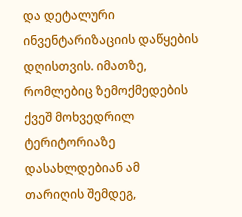და დეტალური ინვენტარიზაციის დაწყების დღისთვის. იმათზე, რომლებიც ზემოქმედების ქვეშ მოხვედრილ ტერიტორიაზე დასახლდებიან ამ თარიღის შემდეგ,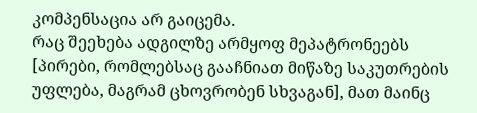კომპენსაცია არ გაიცემა.
რაც შეეხება ადგილზე არმყოფ მეპატრონეებს [პირები, რომლებსაც გააჩნიათ მიწაზე საკუთრების უფლება, მაგრამ ცხოვრობენ სხვაგან], მათ მაინც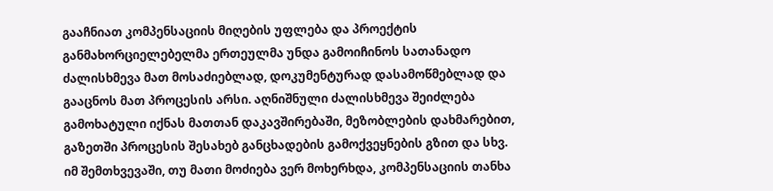გააჩნიათ კომპენსაციის მიღების უფლება და პროექტის განმახორციელებელმა ერთეულმა უნდა გამოიჩინოს სათანადო ძალისხმევა მათ მოსაძიებლად, დოკუმენტურად დასამოწმებლად და გააცნოს მათ პროცესის არსი. აღნიშნული ძალისხმევა შეიძლება გამოხატული იქნას მათთან დაკავშირებაში, მეზობლების დახმარებით, გაზეთში პროცესის შესახებ განცხადების გამოქვეყნების გზით და სხვ. იმ შემთხვევაში, თუ მათი მოძიება ვერ მოხერხდა, კომპენსაციის თანხა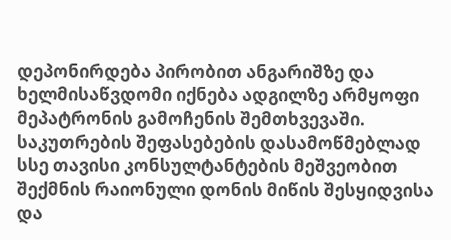დეპონირდება პირობით ანგარიშზე და ხელმისაწვდომი იქნება ადგილზე არმყოფი მეპატრონის გამოჩენის შემთხვევაში.
საკუთრების შეფასებების დასამოწმებლად სსე თავისი კონსულტანტების მეშვეობით შექმნის რაიონული დონის მიწის შესყიდვისა და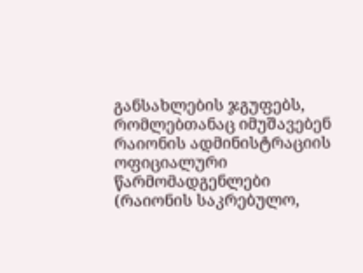განსახლების ჯგუფებს, რომლებთანაც იმუშავებენ რაიონის ადმინისტრაციის ოფიციალური წარმომადგენლები (რაიონის საკრებულო,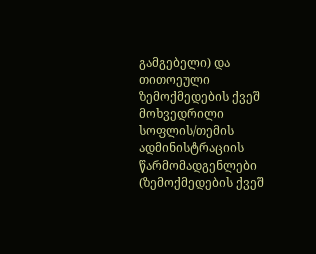გამგებელი) და თითოეული ზემოქმედების ქვეშ მოხვედრილი სოფლის/თემის ადმინისტრაციის წარმომადგენლები (ზემოქმედების ქვეშ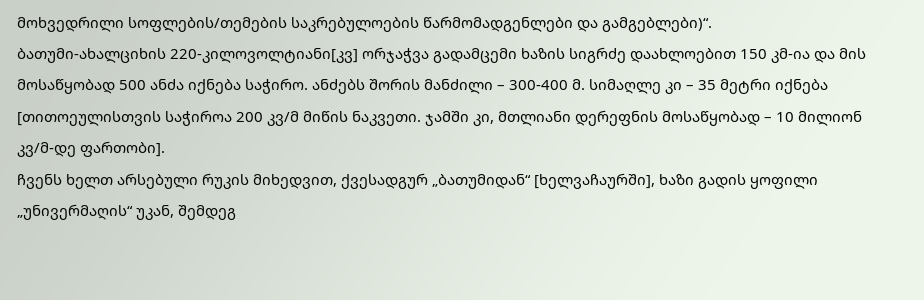მოხვედრილი სოფლების/თემების საკრებულოების წარმომადგენლები და გამგებლები)“.
ბათუმი-ახალციხის 220-კილოვოლტიანი[კვ] ორჯაჭვა გადამცემი ხაზის სიგრძე დაახლოებით 150 კმ-ია და მის მოსაწყობად 500 ანძა იქნება საჭირო. ანძებს შორის მანძილი – 300-400 მ. სიმაღლე კი – 35 მეტრი იქნება [თითოეულისთვის საჭიროა 200 კვ/მ მიწის ნაკვეთი. ჯამში კი, მთლიანი დერეფნის მოსაწყობად – 10 მილიონ კვ/მ-დე ფართობი].
ჩვენს ხელთ არსებული რუკის მიხედვით, ქვესადგურ „ბათუმიდან“ [ხელვაჩაურში], ხაზი გადის ყოფილი „უნივერმაღის“ უკან, შემდეგ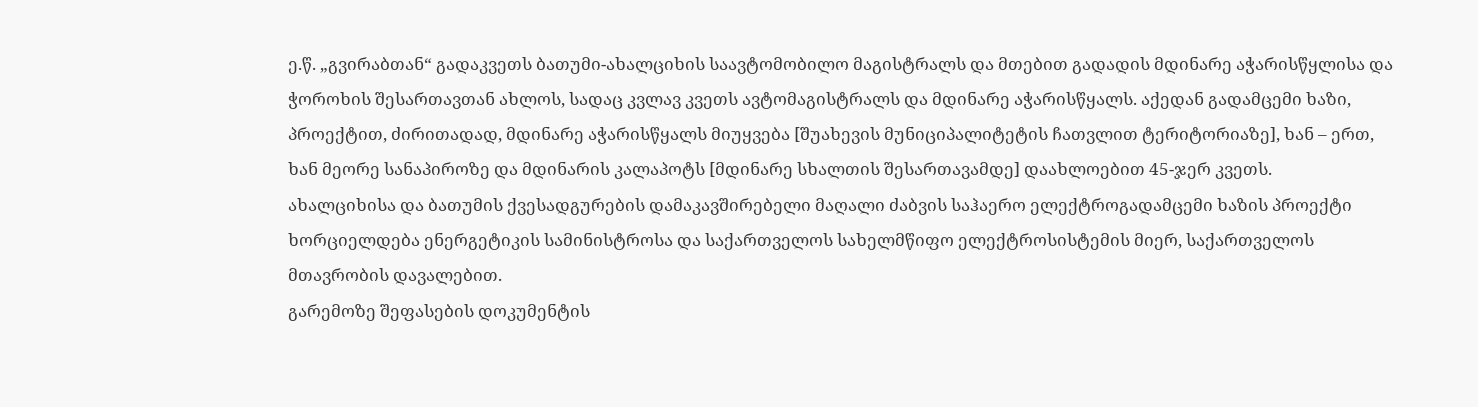ე.წ. „გვირაბთან“ გადაკვეთს ბათუმი-ახალციხის საავტომობილო მაგისტრალს და მთებით გადადის მდინარე აჭარისწყლისა და ჭოროხის შესართავთან ახლოს, სადაც კვლავ კვეთს ავტომაგისტრალს და მდინარე აჭარისწყალს. აქედან გადამცემი ხაზი, პროექტით, ძირითადად, მდინარე აჭარისწყალს მიუყვება [შუახევის მუნიციპალიტეტის ჩათვლით ტერიტორიაზე], ხან – ერთ, ხან მეორე სანაპიროზე და მდინარის კალაპოტს [მდინარე სხალთის შესართავამდე] დაახლოებით 45-ჯერ კვეთს.
ახალციხისა და ბათუმის ქვესადგურების დამაკავშირებელი მაღალი ძაბვის საჰაერო ელექტროგადამცემი ხაზის პროექტი ხორციელდება ენერგეტიკის სამინისტროსა და საქართველოს სახელმწიფო ელექტროსისტემის მიერ, საქართველოს მთავრობის დავალებით.
გარემოზე შეფასების დოკუმენტის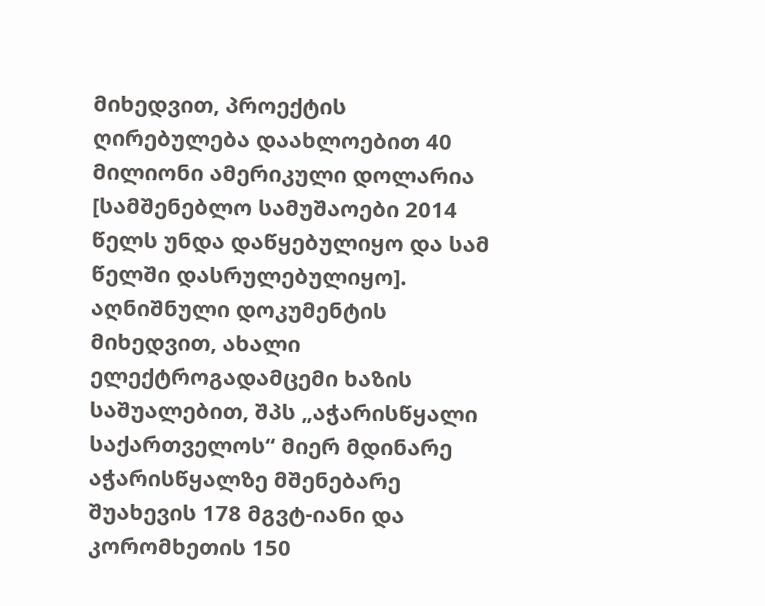მიხედვით, პროექტის ღირებულება დაახლოებით 40 მილიონი ამერიკული დოლარია [სამშენებლო სამუშაოები 2014 წელს უნდა დაწყებულიყო და სამ წელში დასრულებულიყო].
აღნიშნული დოკუმენტის მიხედვით, ახალი ელექტროგადამცემი ხაზის საშუალებით, შპს „აჭარისწყალი საქართველოს“ მიერ მდინარე აჭარისწყალზე მშენებარე შუახევის 178 მგვტ-იანი და კორომხეთის 150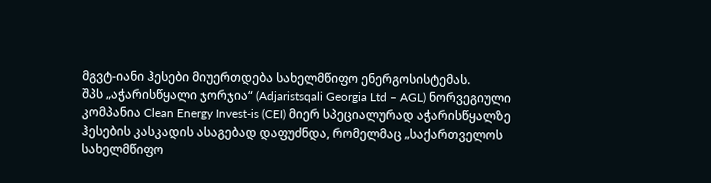მგვტ-იანი ჰესები მიუერთდება სახელმწიფო ენერგოსისტემას.
შპს „აჭარისწყალი ჯორჯია“ (Adjaristsqali Georgia Ltd – AGL) ნორვეგიული კომპანია Clean Energy Invest-is (CEI) მიერ სპეციალურად აჭარისწყალზე ჰესების კასკადის ასაგებად დაფუძნდა, რომელმაც „საქართველოს სახელმწიფო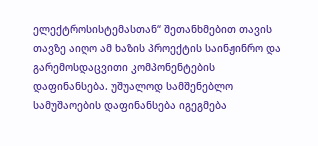ელექტროსისტემასთან“ შეთანხმებით თავის თავზე აიღო ამ ხაზის პროექტის საინჟინრო და გარემოსდაცვითი კომპონენტების დაფინანსება. უშუალოდ სამშენებლო სამუშაოების დაფინანსება იგეგმება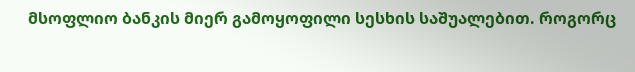მსოფლიო ბანკის მიერ გამოყოფილი სესხის საშუალებით. როგორც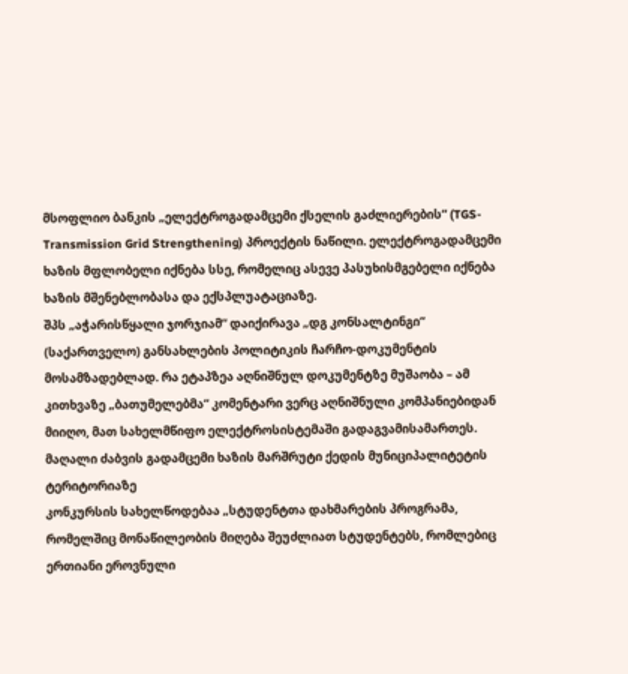მსოფლიო ბანკის „ელექტროგადამცემი ქსელის გაძლიერების“ (TGS-Transmission Grid Strengthening) პროექტის ნაწილი. ელექტროგადამცემი ხაზის მფლობელი იქნება სსე, რომელიც ასევე პასუხისმგებელი იქნება ხაზის მშენებლობასა და ექსპლუატაციაზე.
შპს „აჭარისწყალი ჯორჯიამ“ დაიქირავა „დგ კონსალტინგი“ (საქართველო) განსახლების პოლიტიკის ჩარჩო-დოკუმენტის მოსამზადებლად. რა ეტაპზეა აღნიშნულ დოკუმენტზე მუშაობა – ამ კითხვაზე „ბათუმელებმა“ კომენტარი ვერც აღნიშნული კომპანიებიდან მიიღო, მათ სახელმწიფო ელექტროსისტემაში გადაგვამისამართეს.
მაღალი ძაბვის გადამცემი ხაზის მარშრუტი ქედის მუნიციპალიტეტის ტერიტორიაზე
კონკურსის სახელწოდებაა „სტუდენტთა დახმარების პროგრამა, რომელშიც მონაწილეობის მიღება შეუძლიათ სტუდენტებს, რომლებიც ერთიანი ეროვნული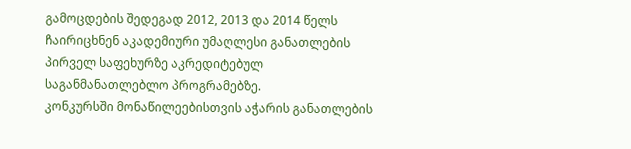გამოცდების შედეგად 2012, 2013 და 2014 წელს ჩაირიცხნენ აკადემიური უმაღლესი განათლების პირველ საფეხურზე აკრედიტებულ საგანმანათლებლო პროგრამებზე.
კონკურსში მონაწილეებისთვის აჭარის განათლების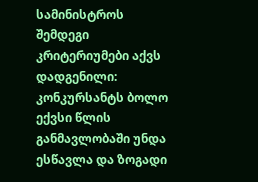სამინისტროს შემდეგი კრიტერიუმები აქვს დადგენილი: კონკურსანტს ბოლო ექვსი წლის განმავლობაში უნდა ესწავლა და ზოგადი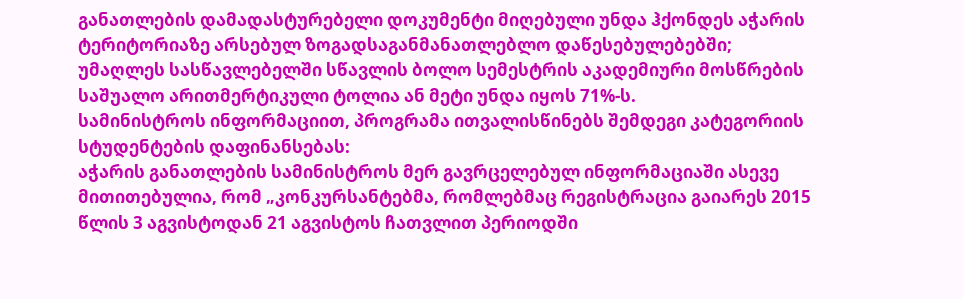განათლების დამადასტურებელი დოკუმენტი მიღებული უნდა ჰქონდეს აჭარის ტერიტორიაზე არსებულ ზოგადსაგანმანათლებლო დაწესებულებებში;
უმაღლეს სასწავლებელში სწავლის ბოლო სემესტრის აკადემიური მოსწრების საშუალო არითმერტიკული ტოლია ან მეტი უნდა იყოს 71%-ს.
სამინისტროს ინფორმაციით, პროგრამა ითვალისწინებს შემდეგი კატეგორიის სტუდენტების დაფინანსებას:
აჭარის განათლების სამინისტროს მერ გავრცელებულ ინფორმაციაში ასევე მითითებულია, რომ „კონკურსანტებმა, რომლებმაც რეგისტრაცია გაიარეს 2015 წლის 3 აგვისტოდან 21 აგვისტოს ჩათვლით პერიოდში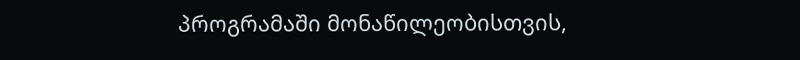პროგრამაში მონაწილეობისთვის,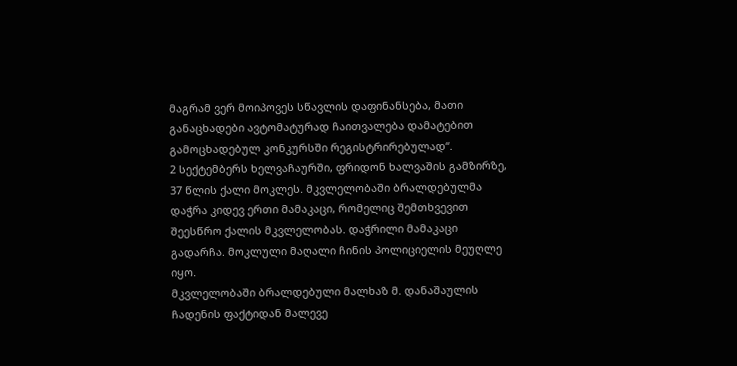მაგრამ ვერ მოიპოვეს სწავლის დაფინანსება, მათი განაცხადები ავტომატურად ჩაითვალება დამატებით გამოცხადებულ კონკურსში რეგისტრირებულად“.
2 სექტემბერს ხელვაჩაურში, ფრიდონ ხალვაშის გამზირზე, 37 წლის ქალი მოკლეს. მკვლელობაში ბრალდებულმა დაჭრა კიდევ ერთი მამაკაცი, რომელიც შემთხვევით შეესწრო ქალის მკვლელობას. დაჭრილი მამაკაცი გადარჩა. მოკლული მაღალი ჩინის პოლიციელის მეუღლე იყო.
მკვლელობაში ბრალდებული მალხაზ მ. დანაშაულის ჩადენის ფაქტიდან მალევე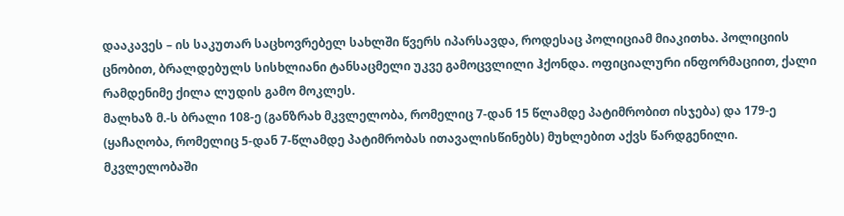დააკავეს – ის საკუთარ საცხოვრებელ სახლში წვერს იპარსავდა, როდესაც პოლიციამ მიაკითხა. პოლიციის ცნობით, ბრალდებულს სისხლიანი ტანსაცმელი უკვე გამოცვლილი ჰქონდა. ოფიციალური ინფორმაციით, ქალი რამდენიმე ქილა ლუდის გამო მოკლეს.
მალხაზ მ.-ს ბრალი 108-ე (განზრახ მკვლელობა, რომელიც 7-დან 15 წლამდე პატიმრობით ისჯება) და 179-ე (ყაჩაღობა, რომელიც 5-დან 7-წლამდე პატიმრობას ითავალისწინებს) მუხლებით აქვს წარდგენილი. მკვლელობაში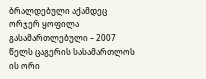ბრალდებული აქამდეც ორჯერ ყოფილა გასამართლებული – 2007 წელს ცაგერის სასამართლოს ის ორი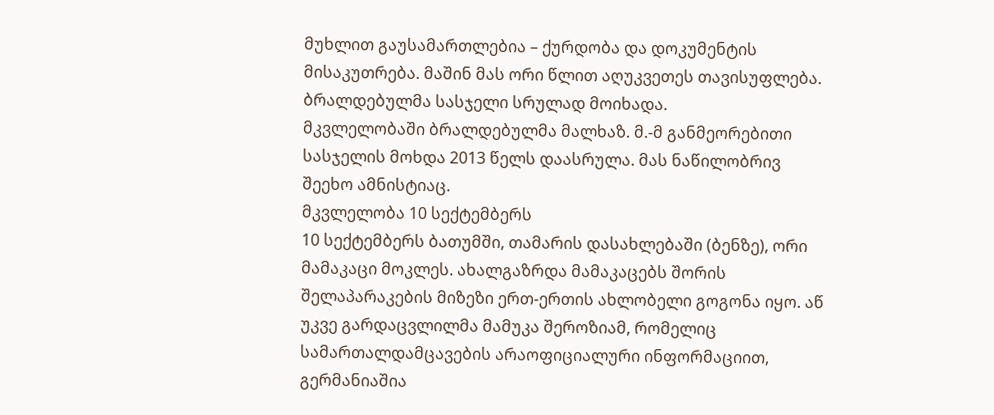მუხლით გაუსამართლებია – ქურდობა და დოკუმენტის მისაკუთრება. მაშინ მას ორი წლით აღუკვეთეს თავისუფლება. ბრალდებულმა სასჯელი სრულად მოიხადა.
მკვლელობაში ბრალდებულმა მალხაზ. მ.-მ განმეორებითი სასჯელის მოხდა 2013 წელს დაასრულა. მას ნაწილობრივ შეეხო ამნისტიაც.
მკვლელობა 10 სექტემბერს
10 სექტემბერს ბათუმში, თამარის დასახლებაში (ბენზე), ორი მამაკაცი მოკლეს. ახალგაზრდა მამაკაცებს შორის შელაპარაკების მიზეზი ერთ-ერთის ახლობელი გოგონა იყო. აწ უკვე გარდაცვლილმა მამუკა შეროზიამ, რომელიც სამართალდამცავების არაოფიციალური ინფორმაციით, გერმანიაშია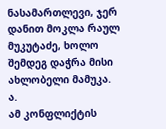ნასამართლევი, ჯერ დანით მოკლა რაულ მუკუტაძე, ხოლო შემდეგ დაჭრა მისი ახლობელი მამუკა. ა.
ამ კონფლიქტის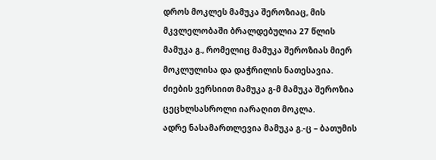დროს მოკლეს მამუკა შეროზიაც, მის მკვლელობაში ბრალდებულია 27 წლის მამუკა გ., რომელიც მამუკა შეროზიას მიერ მოკლულისა და დაჭრილის ნათესავია.
ძიების ვერსიით მამუკა გ-მ მამუკა შეროზია ცეცხლსასროლი იარაღით მოკლა.
ადრე ნასამართლევია მამუკა გ.-ც – ბათუმის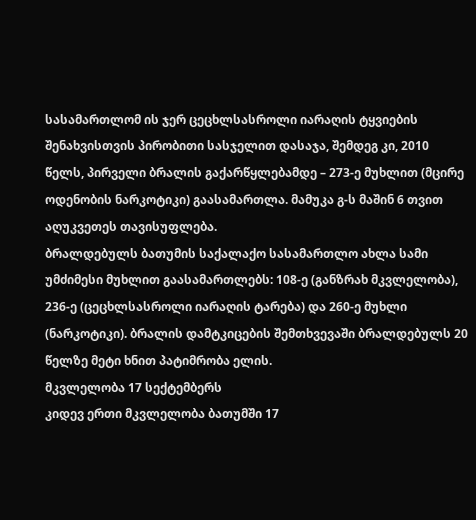სასამართლომ ის ჯერ ცეცხლსასროლი იარაღის ტყვიების შენახვისთვის პირობითი სასჯელით დასაჯა, შემდეგ კი, 2010 წელს, პირველი ბრალის გაქარწყლებამდე – 273-ე მუხლით (მცირე ოდენობის ნარკოტიკი) გაასამართლა. მამუკა გ-ს მაშინ 6 თვით აღუკვეთეს თავისუფლება.
ბრალდებულს ბათუმის საქალაქო სასამართლო ახლა სამი უმძიმესი მუხლით გაასამართლებს: 108-ე (განზრახ მკვლელობა), 236-ე (ცეცხლსასროლი იარაღის ტარება) და 260-ე მუხლი (ნარკოტიკი). ბრალის დამტკიცების შემთხვევაში ბრალდებულს 20 წელზე მეტი ხნით პატიმრობა ელის.
მკვლელობა 17 სექტემბერს
კიდევ ერთი მკვლელობა ბათუმში 17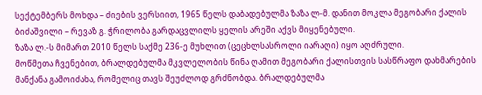სექტემბერს მოხდა – ძიების ვერსიით, 1965 წელს დაბადებულმა ზაზა ლ-მ. დანით მოკლა მეგობარი ქალის ბიძაშვილი – რევაზ გ. ჭრილობა გარდაცვლილს ყელის არეში აქვს მიყენებული.
ზაზა ლ.-ს მიმართ 2010 წელს საქმე 236-ე მუხლით (ცეცხლსასროლი იარაღი) იყო აღძრული.
მოწმეთა ჩვენებით, ბრალდებულმა მკვლელობის წინა ღამით მეგობარი ქალისთვის სასწრაფო დახმარების მანქანა გამოიძახა, რომელიც თავს შეუძლოდ გრძნობდა. ბრალდებულმა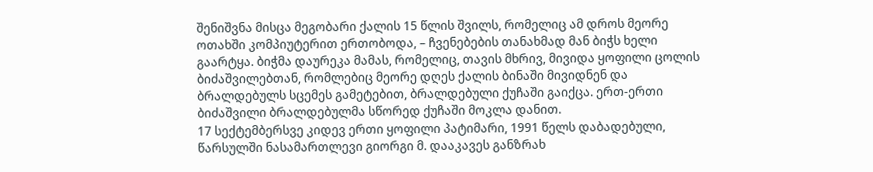შენიშვნა მისცა მეგობარი ქალის 15 წლის შვილს, რომელიც ამ დროს მეორე ოთახში კომპიუტერით ერთობოდა, – ჩვენებების თანახმად მან ბიჭს ხელი გაარტყა. ბიჭმა დაურეკა მამას, რომელიც, თავის მხრივ, მივიდა ყოფილი ცოლის ბიძაშვილებთან, რომლებიც მეორე დღეს ქალის ბინაში მივიდნენ და ბრალდებულს სცემეს გამეტებით, ბრალდებული ქუჩაში გაიქცა. ერთ-ერთი ბიძაშვილი ბრალდებულმა სწორედ ქუჩაში მოკლა დანით.
17 სექტემბერსვე კიდევ ერთი ყოფილი პატიმარი, 1991 წელს დაბადებული, წარსულში ნასამართლევი გიორგი მ. დააკავეს განზრახ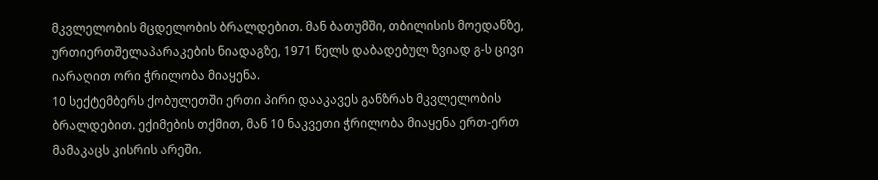მკვლელობის მცდელობის ბრალდებით. მან ბათუმში, თბილისის მოედანზე, ურთიერთშელაპარაკების ნიადაგზე, 1971 წელს დაბადებულ ზვიად გ-ს ცივი იარაღით ორი ჭრილობა მიაყენა.
10 სექტემბერს ქობულეთში ერთი პირი დააკავეს განზრახ მკვლელობის ბრალდებით. ექიმების თქმით, მან 10 ნაკვეთი ჭრილობა მიაყენა ერთ-ერთ მამაკაცს კისრის არეში.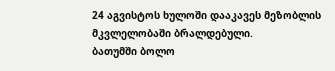24 აგვისტოს ხულოში დააკავეს მეზობლის მკვლელობაში ბრალდებული.
ბათუმში ბოლო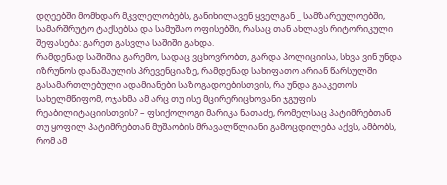დღეებში მომხდარ მკვლელობებს, განიხილავენ ყველგან _ სამზარეულოებში, სამარშრუტო ტაქსებსა და სამუშაო ოფისებში, რასაც თან ახლავს რიტორიკული შეფასება: გარეთ გასვლა საშიში გახდა.
რამდენად საშიშია გარემო, სადაც ვცხოვრობთ, გარდა პოლიციისა, სხვა ვინ უნდა იზრუნოს დანაშაულის პრევენციაზე, რამდენად სახიფათო არიან წარსულში გასამართლებული ადამიანები საზოგადოებისთვის, რა უნდა გააკეთოს სახელმწიფომ, ოჯახმა ამ არც თუ ისე მცირერიცხოვანი ჯგუფის რეაბილიტაციისთვის? – ფსიქოლოგი მარიკა ნათაძე, რომელსაც პატიმრებთან თუ ყოფილ პატიმრებთან მუშაობის მრავალწლიანი გამოცდილება აქვს, ამბობს, რომ ამ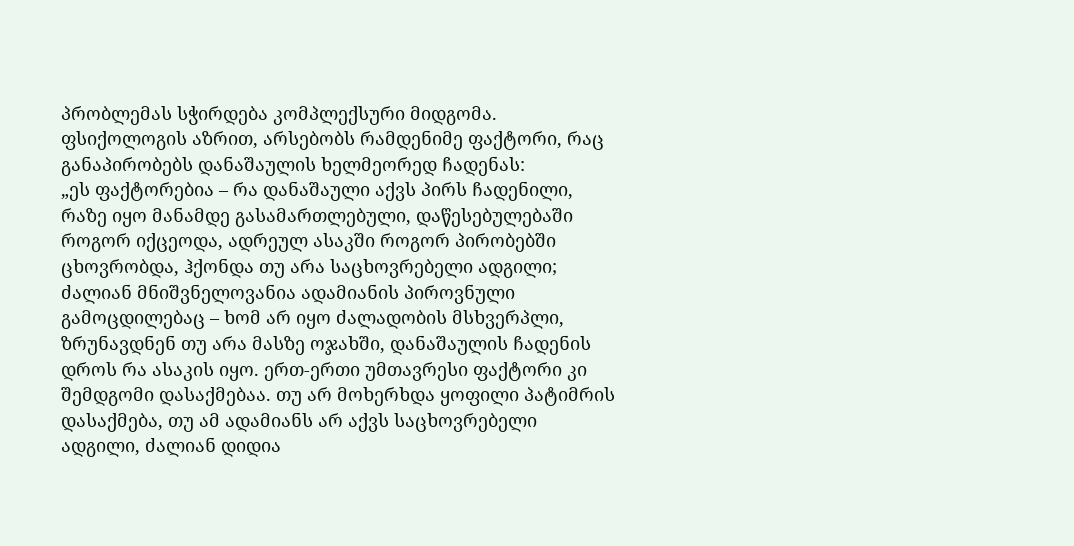პრობლემას სჭირდება კომპლექსური მიდგომა.
ფსიქოლოგის აზრით, არსებობს რამდენიმე ფაქტორი, რაც განაპირობებს დანაშაულის ხელმეორედ ჩადენას:
„ეს ფაქტორებია – რა დანაშაული აქვს პირს ჩადენილი, რაზე იყო მანამდე გასამართლებული, დაწესებულებაში როგორ იქცეოდა, ადრეულ ასაკში როგორ პირობებში ცხოვრობდა, ჰქონდა თუ არა საცხოვრებელი ადგილი; ძალიან მნიშვნელოვანია ადამიანის პიროვნული გამოცდილებაც – ხომ არ იყო ძალადობის მსხვერპლი, ზრუნავდნენ თუ არა მასზე ოჯახში, დანაშაულის ჩადენის დროს რა ასაკის იყო. ერთ-ერთი უმთავრესი ფაქტორი კი შემდგომი დასაქმებაა. თუ არ მოხერხდა ყოფილი პატიმრის დასაქმება, თუ ამ ადამიანს არ აქვს საცხოვრებელი ადგილი, ძალიან დიდია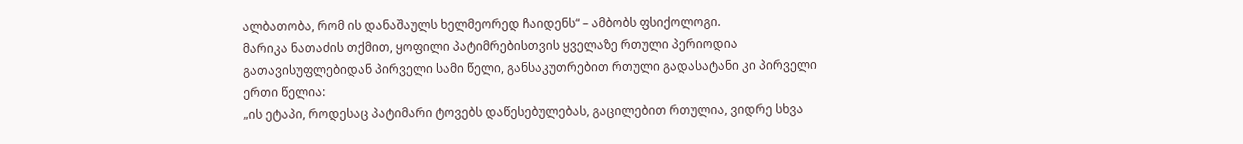ალბათობა, რომ ის დანაშაულს ხელმეორედ ჩაიდენს“ – ამბობს ფსიქოლოგი.
მარიკა ნათაძის თქმით, ყოფილი პატიმრებისთვის ყველაზე რთული პერიოდია გათავისუფლებიდან პირველი სამი წელი, განსაკუთრებით რთული გადასატანი კი პირველი ერთი წელია:
„ის ეტაპი, როდესაც პატიმარი ტოვებს დაწესებულებას, გაცილებით რთულია, ვიდრე სხვა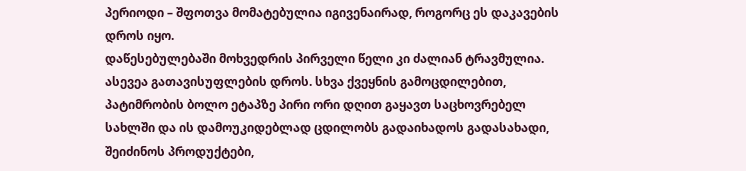პერიოდი – შფოთვა მომატებულია იგივენაირად, როგორც ეს დაკავების დროს იყო.
დაწესებულებაში მოხვედრის პირველი წელი კი ძალიან ტრავმულია. ასევეა გათავისუფლების დროს. სხვა ქვეყნის გამოცდილებით, პატიმრობის ბოლო ეტაპზე პირი ორი დღით გაყავთ საცხოვრებელ სახლში და ის დამოუკიდებლად ცდილობს გადაიხადოს გადასახადი, შეიძინოს პროდუქტები,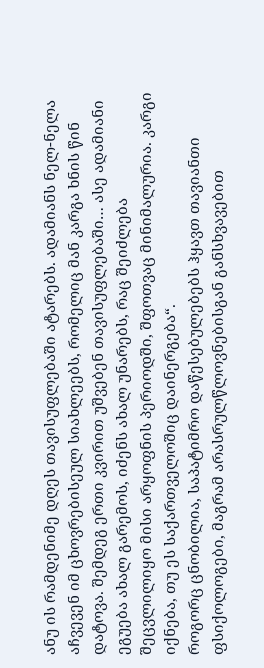ანუ ის რამდენიმე დღეს თავისუფლებაში ატარებს. ადამიანს ნელ-ნელა აჩვევენ იმ ცხოვრებისეულ სიახლეებს, რომელიც მან კარგა ხნის წინ დატოვა. შემდეგ ერთი კვირით უშვებენ თავისუფლებაში… ასე ადამიანი ეგუება ახალ გარემოს, იძენს ახალ უნარებს, რაც შეიძლება შეცვლილიყო მისი არყოფნის პერიოდში, შფოთვაც მინიმალურია. კარგი იქნება, თუ ეს საქართველოშიც დაინერგება“.
როგორც ცნობილია, საპატიმრო დაწესებულებებს ჰყავთ თავიანთი ფსიქოლოგები, მაგრამ არასრულწლოვნებისგან განსხვავებით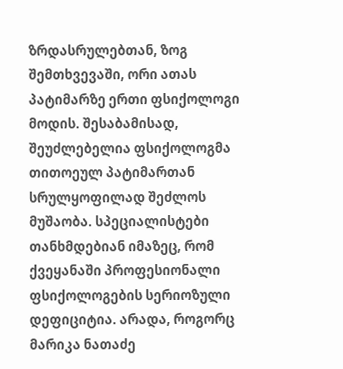ზრდასრულებთან, ზოგ შემთხვევაში, ორი ათას პატიმარზე ერთი ფსიქოლოგი მოდის. შესაბამისად, შეუძლებელია ფსიქოლოგმა თითოეულ პატიმართან სრულყოფილად შეძლოს მუშაობა. სპეციალისტები თანხმდებიან იმაზეც, რომ ქვეყანაში პროფესიონალი ფსიქოლოგების სერიოზული დეფიციტია. არადა, როგორც მარიკა ნათაძე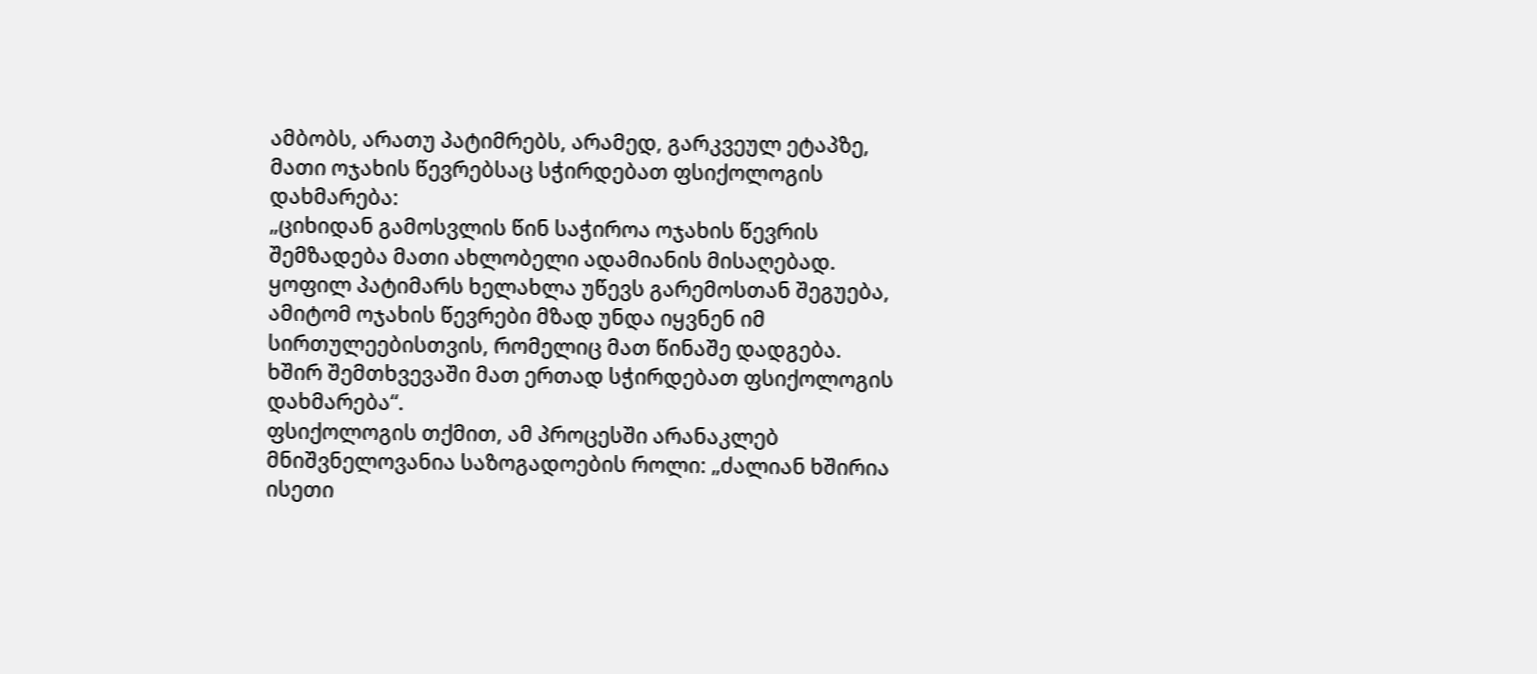ამბობს, არათუ პატიმრებს, არამედ, გარკვეულ ეტაპზე, მათი ოჯახის წევრებსაც სჭირდებათ ფსიქოლოგის დახმარება:
„ციხიდან გამოსვლის წინ საჭიროა ოჯახის წევრის შემზადება მათი ახლობელი ადამიანის მისაღებად. ყოფილ პატიმარს ხელახლა უწევს გარემოსთან შეგუება, ამიტომ ოჯახის წევრები მზად უნდა იყვნენ იმ სირთულეებისთვის, რომელიც მათ წინაშე დადგება. ხშირ შემთხვევაში მათ ერთად სჭირდებათ ფსიქოლოგის დახმარება“.
ფსიქოლოგის თქმით, ამ პროცესში არანაკლებ მნიშვნელოვანია საზოგადოების როლი: „ძალიან ხშირია ისეთი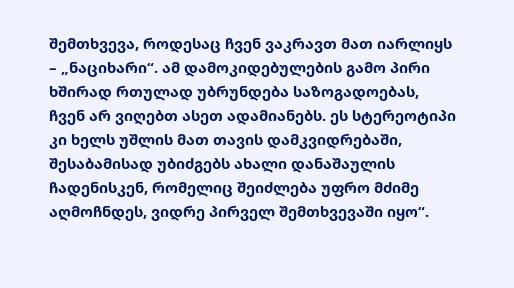შემთხვევა, როდესაც ჩვენ ვაკრავთ მათ იარლიყს – „ნაციხარი“. ამ დამოკიდებულების გამო პირი ხშირად რთულად უბრუნდება საზოგადოებას, ჩვენ არ ვიღებთ ასეთ ადამიანებს. ეს სტერეოტიპი კი ხელს უშლის მათ თავის დამკვიდრებაში, შესაბამისად უბიძგებს ახალი დანაშაულის ჩადენისკენ, რომელიც შეიძლება უფრო მძიმე აღმოჩნდეს, ვიდრე პირველ შემთხვევაში იყო“.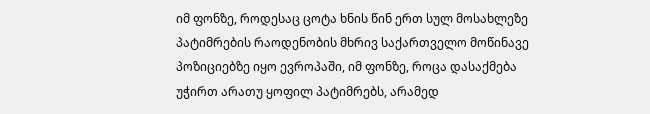იმ ფონზე, როდესაც ცოტა ხნის წინ ერთ სულ მოსახლეზე პატიმრების რაოდენობის მხრივ საქართველო მოწინავე პოზიციებზე იყო ევროპაში, იმ ფონზე, როცა დასაქმება უჭირთ არათუ ყოფილ პატიმრებს, არამედ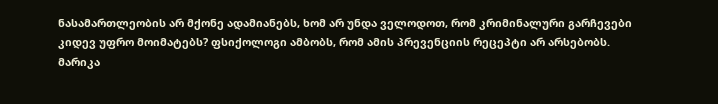ნასამართლეობის არ მქონე ადამიანებს, ხომ არ უნდა ველოდოთ, რომ კრიმინალური გარჩევები კიდევ უფრო მოიმატებს? ფსიქოლოგი ამბობს, რომ ამის პრევენციის რეცეპტი არ არსებობს.
მარიკა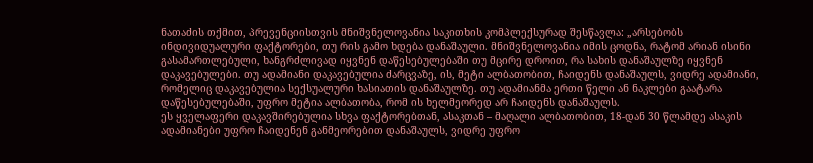ნათაძის თქმით, პრევენციისთვის მნიშვნელოვანია საკითხის კომპლექსურად შესწავლა: „არსებობს ინდივიდუალური ფაქტორები, თუ რის გამო ხდება დანაშაული. მნიშვნელოვანია იმის ცოდნა, რატომ არიან ისინი გასამართლებული, ხანგრძლივად იყვნენ დაწესებულებაში თუ მცირე დროით, რა სახის დანაშაულზე იყვნენ დაკავებულები. თუ ადამიანი დაკავებულია ძარცვაზე, ის, მეტი ალბათობით, ჩაიდენს დანაშაულს, ვიდრე ადამიანი, რომელიც დაკავებულია სექსუალური ხასიათის დანაშაულზე. თუ ადამიანმა ერთი წელი ან ნაკლები გაატარა დაწესებულებაში, უფრო მეტია ალბათობა, რომ ის ხელმეორედ არ ჩაიდენს დანაშაულს.
ეს ყველაფერი დაკავშირებულია სხვა ფაქტორებთან, ასაკთან – მაღალი ალბათობით, 18-დან 30 წლამდე ასაკის ადამიანები უფრო ჩაიდენენ განმეორებით დანაშაულს, ვიდრე უფრო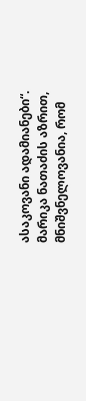ასაკოვანი ადამიანები“.
მარიკა ნათაძის აზრით, მნიშვნელოვანია, რომ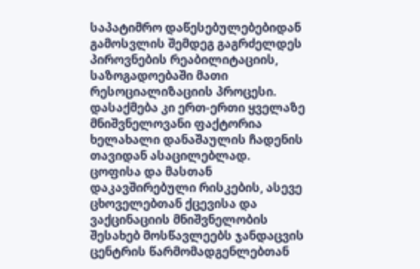საპატიმრო დაწესებულებებიდან გამოსვლის შემდეგ გაგრძელდეს პიროვნების რეაბილიტაციის, საზოგადოებაში მათი რესოციალიზაციის პროცესი. დასაქმება კი ერთ-ერთი ყველაზე მნიშვნელოვანი ფაქტორია ხელახალი დანაშაულის ჩადენის თავიდან ასაცილებლად.
ცოფისა და მასთან დაკავშირებული რისკების, ასევე ცხოველებთან ქცევისა და ვაქცინაციის მნიშვნელობის შესახებ მოსწავლეებს ჯანდაცვის ცენტრის წარმომადგენლებთან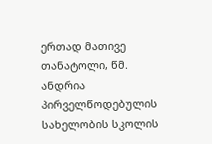ერთად მათივე თანატოლი, წმ. ანდრია პირველწოდებულის სახელობის სკოლის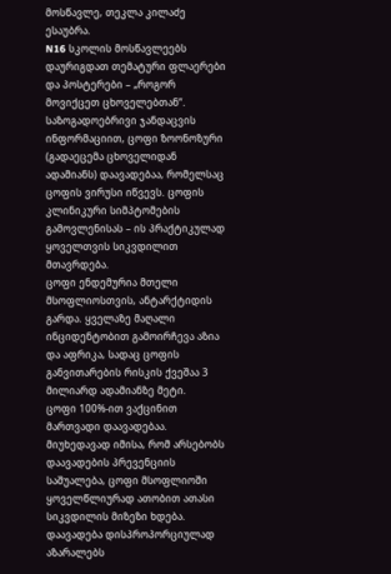მოსწავლე, თეკლა კილაძე ესაუბრა.
N16 სკოლის მოსწავლეებს დაურიგდათ თემატური ფლაერები და პოსტერები – „როგორ მოვიქცეთ ცხოველებთან”.
საზოგადოებრივი ჯანდაცვის ინფორმაციით, ცოფი ზოონოზური (გადაეცემა ცხოველიდან ადამიანს) დაავადებაა, რომელსაც ცოფის ვირუსი იწვევს. ცოფის კლინიკური სიმპტომების გამოვლენისას – ის პრაქტიკულად ყოველთვის სიკვდილით მთავრდება.
ცოფი ენდემურია მთელი მსოფლიოსთვის, ანტარქტიდის გარდა. ყველაზე მაღალი ინციდენტობით გამოირჩევა აზია და აფრიკა, სადაც ცოფის განვითარების რისკის ქვეშაა 3 მილიარდ ადამიანზე მეტი.
ცოფი 100%-ით ვაქცინით მართვადი დაავადებაა. მიუხედავად იმისა, რომ არსებობს დაავადების პრევენციის საშუალება, ცოფი მსოფლიოში ყოველწლიურად ათობით ათასი სიკვდილის მიზეზი ხდება. დაავადება დისპროპორციულად აზარალებს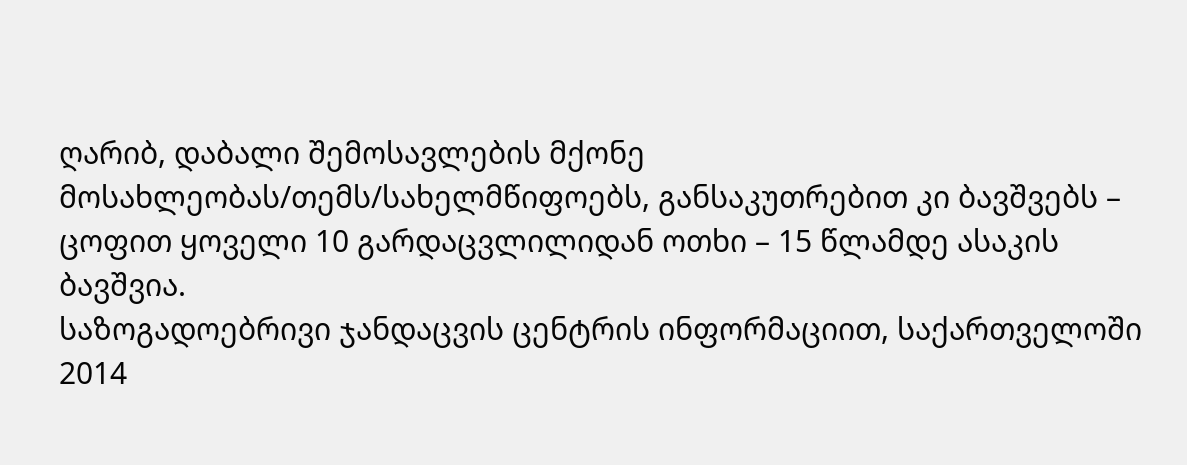ღარიბ, დაბალი შემოსავლების მქონე მოსახლეობას/თემს/სახელმწიფოებს, განსაკუთრებით კი ბავშვებს – ცოფით ყოველი 10 გარდაცვლილიდან ოთხი – 15 წლამდე ასაკის ბავშვია.
საზოგადოებრივი ჯანდაცვის ცენტრის ინფორმაციით, საქართველოში 2014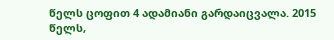წელს ცოფით 4 ადამიანი გარდაიცვალა. 2015 წელს,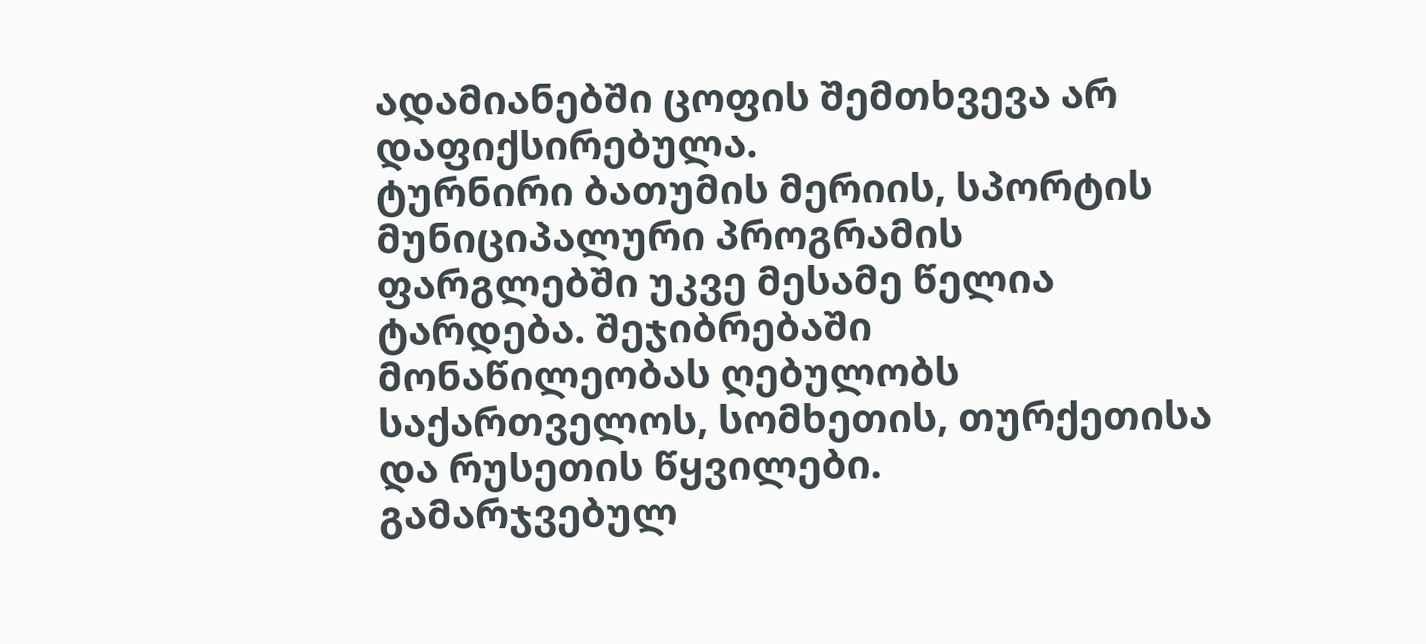ადამიანებში ცოფის შემთხვევა არ დაფიქსირებულა.
ტურნირი ბათუმის მერიის, სპორტის მუნიციპალური პროგრამის ფარგლებში უკვე მესამე წელია ტარდება. შეჯიბრებაში მონაწილეობას ღებულობს საქართველოს, სომხეთის, თურქეთისა და რუსეთის წყვილები.
გამარჯვებულ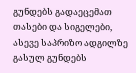გუნდებს გადაეცემათ თასები და სიგელები, ასევე საპრიზო ადგილზე გასულ გუნდებს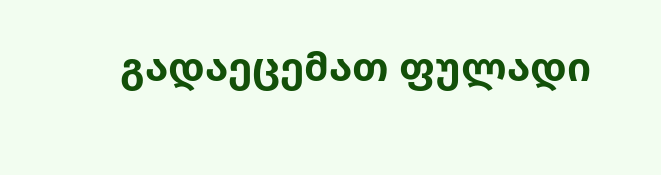გადაეცემათ ფულადი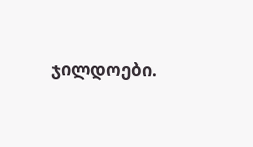ჯილდოები.